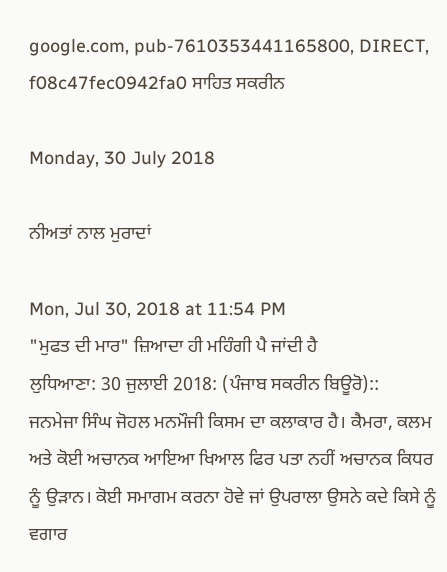google.com, pub-7610353441165800, DIRECT, f08c47fec0942fa0 ਸਾਹਿਤ ਸਕਰੀਨ

Monday, 30 July 2018

ਨੀਅਤਾਂ ਨਾਲ ਮੁਰਾਦਾਂ

Mon, Jul 30, 2018 at 11:54 PM
"ਮੁਫਤ ਦੀ ਮਾਰ" ਜ਼ਿਆਦਾ ਹੀ ਮਹਿੰਗੀ ਪੈ ਜਾਂਦੀ ਹੈ
ਲੁਧਿਆਣਾ: 30 ਜੁਲਾਈ 2018: (ਪੰਜਾਬ ਸਕਰੀਨ ਬਿਊਰੋ)::
ਜਨਮੇਜਾ ਸਿੰਘ ਜੋਹਲ ਮਨਮੌਜੀ ਕਿਸਮ ਦਾ ਕਲਾਕਾਰ ਹੈ। ਕੈਮਰਾ, ਕਲਮ ਅਤੇ ਕੋਈ ਅਚਾਨਕ ਆਇਆ ਖਿਆਲ ਫਿਰ ਪਤਾ ਨਹੀਂ ਅਚਾਨਕ ਕਿਧਰ ਨੂੰ ਉੜਾਨ। ਕੋਈ ਸਮਾਗਮ ਕਰਨਾ ਹੋਵੇ ਜਾਂ ਉਪਰਾਲਾ ਉਸਨੇ ਕਦੇ ਕਿਸੇ ਨੂੰ ਵਗਾਰ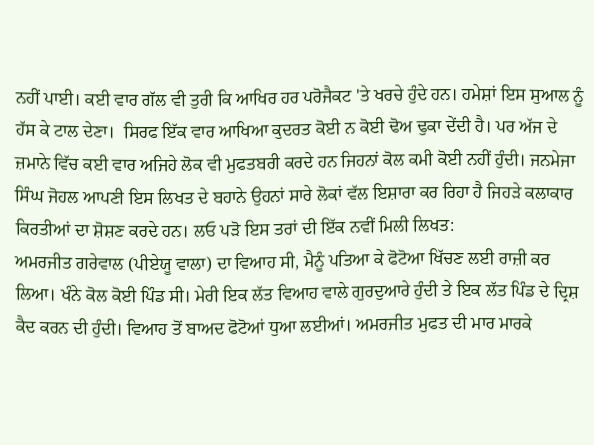ਨਹੀਂ ਪਾਈ। ਕਈ ਵਾਰ ਗੱਲ ਵੀ ਤੁਰੀ ਕਿ ਆਖਿਰ ਹਰ ਪਰੋਜੈਕਟ 'ਤੇ ਖਰਚੇ ਹੁੰਦੇ ਹਨ। ਹਮੇਸ਼ਾਂ ਇਸ ਸੁਆਲ ਨੂੰ ਹੱਸ ਕੇ ਟਾਲ ਦੇਣਾ।  ਸਿਰਫ ਇੱਕ ਵਾਰ ਆਖਿਆ ਕੁਦਰਤ ਕੋਈ ਨ ਕੋਈ ਢੋਅ ਢੁਕਾ ਦੇਂਦੀ ਹੈ। ਪਰ ਅੱਜ ਦੇ ਜ਼ਮਾਨੇ ਵਿੱਚ ਕਈ ਵਾਰ ਅਜਿਹੇ ਲੋਕ ਵੀ ਮੁਫਤਬਰੀ ਕਰਦੇ ਹਨ ਜਿਹਨਾਂ ਕੋਲ ਕਮੀ ਕੋਈ ਨਹੀਂ ਹੁੰਦੀ। ਜਨਮੇਜਾ ਸਿੰਘ ਜੋਹਲ ਆਪਣੀ ਇਸ ਲਿਖਤ ਦੇ ਬਹਾਨੇ ਉਹਨਾਂ ਸਾਰੇ ਲੋਕਾਂ ਵੱਲ ਇਸ਼ਾਰਾ ਕਰ ਰਿਹਾ ਹੈ ਜਿਹੜੇ ਕਲਾਕਾਰ ਕਿਰਤੀਆਂ ਦਾ ਸ਼ੋਸ਼ਣ ਕਰਦੇ ਹਨ। ਲਓ ਪੜੋ ਇਸ ਤਰਾਂ ਦੀ ਇੱਕ ਨਵੀਂ ਮਿਲੀ ਲਿਖਤ:
ਅਮਰਜੀਤ ਗਰੇਵਾਲ (ਪੀਏਯੂ ਵਾਲਾ) ਦਾ ਵਿਆਹ ਸੀ, ਮੈਨੂੰ ਪਤਿਆ ਕੇ ਫੋਟੋਆ ਖਿੱਚਣ ਲਈ ਰਾਜ਼ੀ ਕਰ ਲਿਆ। ਖੰਨੇ ਕੋਲ ਕੋਈ ਪਿੰਡ ਸੀ। ਮੇਰੀ ਇਕ ਲੱਤ ਵਿਆਹ ਵਾਲੇ ਗੁਰਦੁਆਰੇ ਹੁੰਦੀ ਤੇ ਇਕ ਲੱਤ ਪਿੰਡ ਦੇ ਦ੍ਰਿਸ਼ ਕੈਦ ਕਰਨ ਦੀ ਹੁੰਦੀ। ਵਿਆਹ ਤੋਂ ਬਾਅਦ ਫੋਟੋਆਂ ਧੁਆ ਲਈਆਂ। ਅਮਰਜੀਤ ਮੁਫਤ ਦੀ ਮਾਰ ਮਾਰਕੇ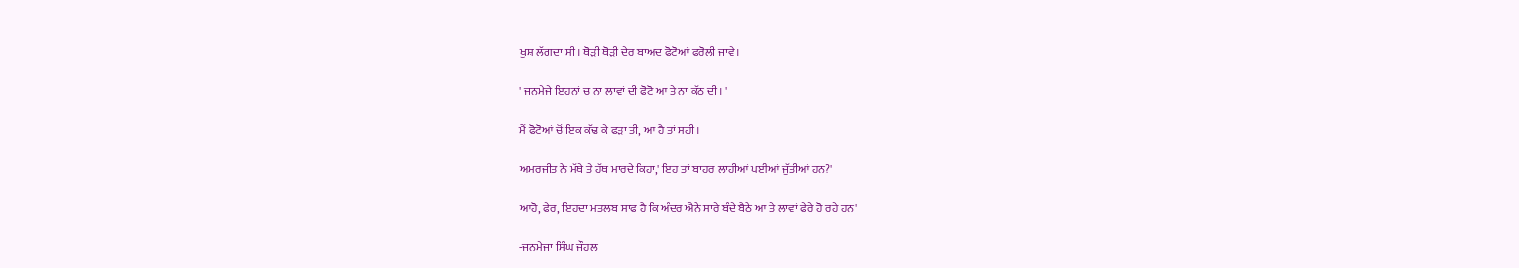ਖੁਸ਼ ਲੱਗਦਾ ਸੀ। ਥੋਡ਼ੀ ਥੋਡ਼ੀ ਦੇਰ ਬਾਅਦ ਫੋਟੋਆਂ ਫਰੋਲੀ ਜਾਵੇ।

' ਜਨਮੇਜੇ ਇਹਨਾਂ ਚ ਨਾ ਲਾਵਾਂ ਦੀ ਫੋਟੋ ਆ ਤੇ ਨਾ ਕੱਠ ਦੀ। '

ਮੈਂ ਫੋਟੋਆਂ ਚੋਂ ਇਕ ਕੱਢ ਕੇ ਫਡ਼ਾ ਤੀ, ਆ ਹੈ ਤਾਂ ਸਹੀ।

ਅਮਰਜੀਤ ਨੇ ਮੱਥੇ ਤੇ ਹੱਥ ਮਾਰਦੇ ਕਿਹਾ,' ਇਹ ਤਾਂ ਬਾਹਰ ਲਾਹੀਆਂ ਪਈਆਂ ਜੁੱਤੀਆਂ ਹਨ?'

ਆਹੋ, ਫੇਰ, ਇਹਦਾ ਮਤਲਬ ਸਾਫ ਹੈ ਕਿ ਅੰਦਰ ਐਨੇ ਸਾਰੇ ਬੰਦੇ ਬੈਠੇ ਆ ਤੇ ਲਾਵਾਂ ਫੇਰੇ ਹੋ ਰਹੇ ਹਨ'

-ਜਨਮੇਜਾ ਸਿੰਘ ਜੌਹਲ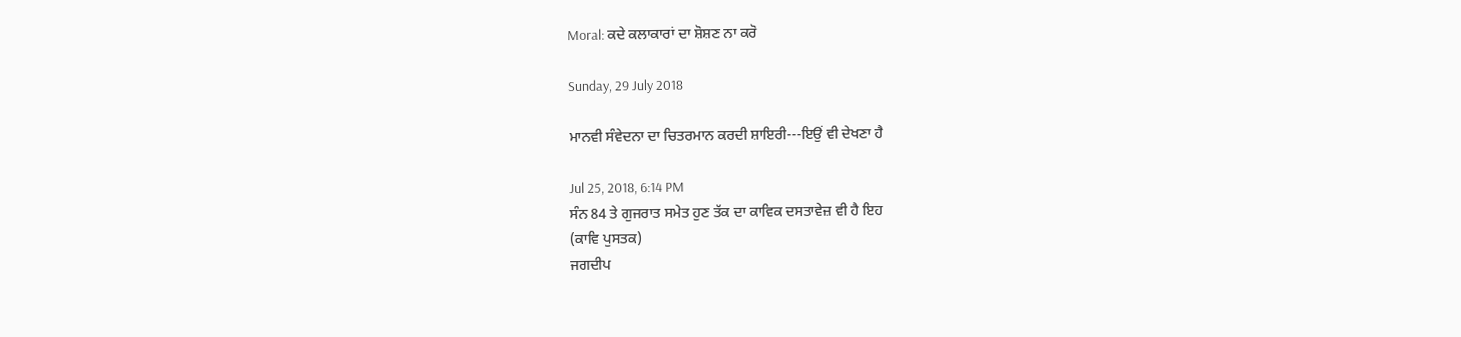Moral: ਕਦੇ ਕਲਾਕਾਰਾਂ ਦਾ ਸ਼ੋਸ਼ਣ ਨਾ ਕਰੋ

Sunday, 29 July 2018

ਮਾਨਵੀ ਸੰਵੇਦਨਾ ਦਾ ਚਿਤਰਮਾਨ ਕਰਦੀ ਸ਼ਾਇਰੀ---ਇਉਂ ਵੀ ਦੇਖਣਾ ਹੈ

Jul 25, 2018, 6:14 PM
ਸੰਨ 84 ਤੇ ਗੁਜਰਾਤ ਸਮੇਤ ਹੁਣ ਤੱਕ ਦਾ ਕਾਵਿਕ ਦਸਤਾਵੇਜ਼ ਵੀ ਹੈ ਇਹ
(ਕਾਵਿ ਪੁਸਤਕ)
ਜਗਦੀਪ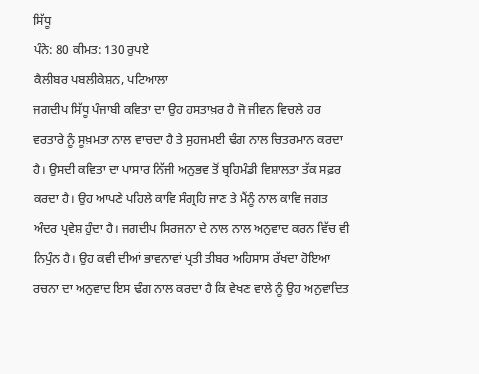ਸਿੱਧੂ
ਪੰਨੇ: 80 ਕੀਮਤ: 130 ਰੁਪਏ
ਕੈਲੀਬਰ ਪਬਲੀਕੇਸ਼ਨ, ਪਟਿਆਲਾ
ਜਗਦੀਪ ਸਿੱਧੂ ਪੰਜਾਬੀ ਕਵਿਤਾ ਦਾ ਉਹ ਹਸਤਾਖ਼ਰ ਹੈ ਜੋ ਜੀਵਨ ਵਿਚਲੇ ਹਰ ਵਰਤਾਰੇ ਨੂੰ ਸੂਖ਼ਮਤਾ ਨਾਲ ਵਾਚਦਾ ਹੈ ਤੇ ਸੁਹਜਮਈ ਢੰਗ ਨਾਲ ਚਿਤਰਮਾਨ ਕਰਦਾ ਹੈ। ਉਸਦੀ ਕਵਿਤਾ ਦਾ ਪਾਸਾਰ ਨਿੱਜੀ ਅਨੁਭਵ ਤੋਂ ਬ੍ਰਹਿਮੰਡੀ ਵਿਸ਼ਾਲਤਾ ਤੱਕ ਸਫ਼ਰ ਕਰਦਾ ਹੈ। ਉਹ ਆਪਣੇ ਪਹਿਲੇ ਕਾਵਿ ਸੰਗ੍ਰਹਿ ਜਾਣ ਤੇ ਮੈਂਨੂੰ ਨਾਲ ਕਾਵਿ ਜਗਤ ਅੰਦਰ ਪ੍ਰਵੇਸ਼ ਹੁੰਦਾ ਹੈ। ਜਗਦੀਪ ਸਿਰਜਨਾ ਦੇ ਨਾਲ ਨਾਲ ਅਨੁਵਾਦ ਕਰਨ ਵਿੱਚ ਵੀ ਨਿਪੁੰਨ ਹੈ। ਉਹ ਕਵੀ ਦੀਆਂ ਭਾਵਨਾਵਾਂ ਪ੍ਰਤੀ ਤੀਬਰ ਅਹਿਸਾਸ ਰੱਖਦਾ ਹੋਇਆ ਰਚਨਾ ਦਾ ਅਨੁਵਾਦ ਇਸ ਢੰਗ ਨਾਲ ਕਰਦਾ ਹੈ ਕਿ ਵੇਖਣ ਵਾਲੇ ਨੂੰ ਉਹ ਅਨੁਵਾਦਿਤ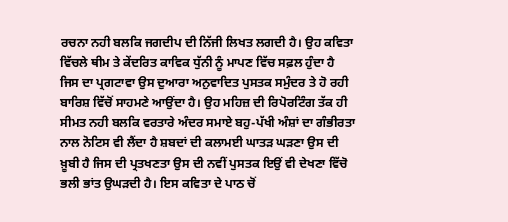ਰਚਨਾ ਨਹੀ ਬਲਕਿ ਜਗਦੀਪ ਦੀ ਨਿੱਜੀ ਲਿਖਤ ਲਗਦੀ ਹੈ। ਉਹ ਕਵਿਤਾ ਵਿੱਚਲੇ ਥੀਮ ਤੇ ਕੇਂਦਰਿਤ ਕਾਵਿਕ ਧੁੱਨੀ ਨੂੰ ਮਾਪਣ ਵਿੱਚ ਸਫ਼ਲ ਹੁੰਦਾ ਹੈ ਜਿਸ ਦਾ ਪ੍ਰਗਟਾਵਾ ਉਸ ਦੁਆਰਾ ਅਨੁਵਾਦਿਤ ਪੁਸਤਕ ਸਮੁੰਦਰ ਤੇ ਹੋ ਰਹੀ ਬਾਰਿਸ਼ ਵਿੱਚੋਂ ਸਾਹਮਣੇ ਆਉਂਦਾ ਹੈ। ਉਹ ਮਹਿਜ਼ ਦੀ ਰਿਪੋਰਟਿੰਗ ਤੱਕ ਹੀ ਸੀਮਤ ਨਹੀ ਬਲਕਿ ਵਰਤਾਰੇ ਅੰਦਰ ਸਮਾਏ ਬਹੁ-ਪੱਖੀ ਅੰਸ਼ਾਂ ਦਾ ਗੰਭੀਰਤਾ ਨਾਲ ਨੋਟਿਸ ਵੀ ਲੈਂਦਾ ਹੈ ਸ਼ਬਦਾਂ ਦੀ ਕਲਾਮਈ ਘਾਤੜ ਘੜਣਾ ਉਸ ਦੀ ਖ਼ੂਬੀ ਹੈ ਜਿਸ ਦੀ ਪ੍ਰਤਖਣਤਾ ਉਸ ਦੀ ਨਵੀਂ ਪੁਸਤਕ ਇਉਂ ਵੀ ਦੇਖਣਾ ਵਿੱਚੋ ਭਲੀ ਭਾਂਤ ਉਘੜਦੀ ਹੈ। ਇਸ ਕਵਿਤਾ ਦੇ ਪਾਠ ਚੋਂ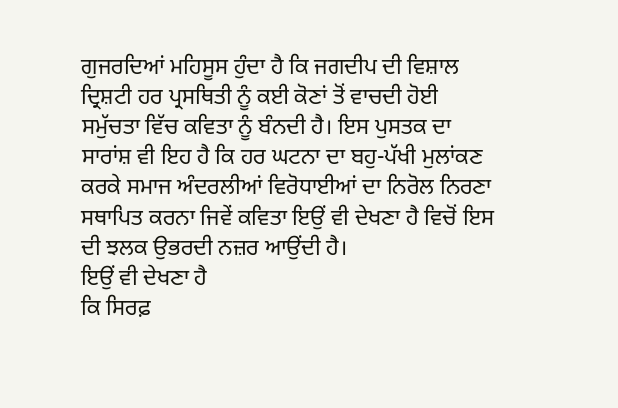ਗੁਜਰਦਿਆਂ ਮਹਿਸੂਸ ਹੁੰਦਾ ਹੈ ਕਿ ਜਗਦੀਪ ਦੀ ਵਿਸ਼ਾਲ ਦ੍ਰਿਸ਼ਟੀ ਹਰ ਪ੍ਰਸਥਿਤੀ ਨੂੰ ਕਈ ਕੋਣਾਂ ਤੋਂ ਵਾਚਦੀ ਹੋਈ ਸਮੁੱਚਤਾ ਵਿੱਚ ਕਵਿਤਾ ਨੂੰ ਬੰਨਦੀ ਹੈ। ਇਸ ਪੁਸਤਕ ਦਾ ਸਾਰਾਂਸ਼ ਵੀ ਇਹ ਹੈ ਕਿ ਹਰ ਘਟਨਾ ਦਾ ਬਹੁ-ਪੱਖੀ ਮੁਲਾਂਕਣ ਕਰਕੇ ਸਮਾਜ ਅੰਦਰਲੀਆਂ ਵਿਰੋਧਾਈਆਂ ਦਾ ਨਿਰੋਲ ਨਿਰਣਾ ਸਥਾਪਿਤ ਕਰਨਾ ਜਿਵੇਂ ਕਵਿਤਾ ਇਉਂ ਵੀ ਦੇਖਣਾ ਹੈ ਵਿਚੋਂ ਇਸ ਦੀ ਝਲਕ ਉਭਰਦੀ ਨਜ਼ਰ ਆਉਂਦੀ ਹੈ।
ਇਉਂ ਵੀ ਦੇਖਣਾ ਹੈ
ਕਿ ਸਿਰਫ਼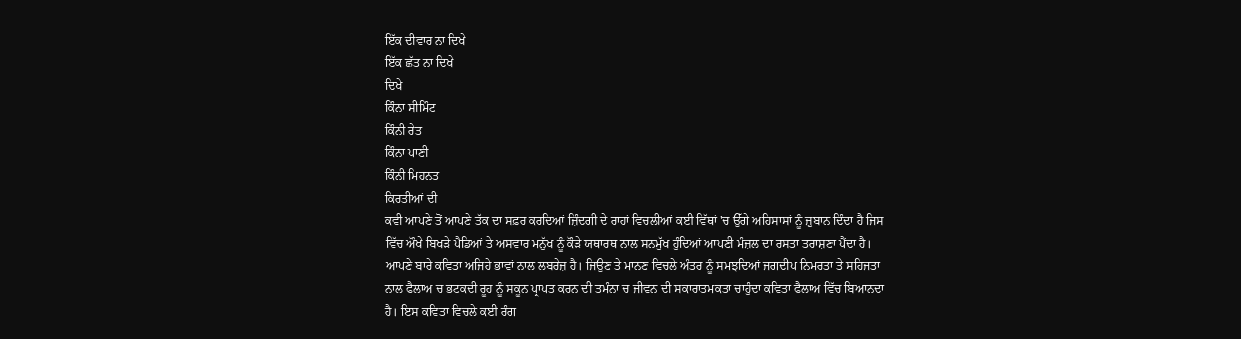ਇੱਕ ਦੀਵਾਰ ਨਾ ਦਿਖੇ
ਇੱਕ ਛੱਤ ਨਾ ਦਿਖੇ
ਦਿਖੇ
ਕਿੰਨਾ ਸੀਮਿੰਟ
ਕਿੰਨੀ ਰੇਤ
ਕਿੰਨਾ ਪਾਣੀ
ਕਿੰਨੀ ਮਿਹਨਤ
ਕਿਰਤੀਆਂ ਦੀ
ਕਵੀ ਆਪਣੇ ਤੋਂ ਆਪਣੇ ਤੱਕ ਦਾ ਸਫ਼ਰ ਕਰਦਿਆਂ ਜ਼ਿੰਦਗੀ ਦੇ ਰਾਹਾਂ ਵਿਚਲੀਆਂ ਕਈ ਵਿੱਥਾਂ 'ਚ ਉੱਗੇ ਅਹਿਸਾਸਾਂ ਨੂੰ ਜ਼ੁਬਾਨ ਦਿੰਦਾ ਹੈ ਜਿਸ ਵਿੱਚ ਔਖੇ ਬਿਖੜੇ ਪੈਡਿਆਂ ਤੇ ਅਸਵਾਰ ਮਨੁੱਖ ਨੂੰ ਕੌੜੇ ਯਥਾਰਥ ਨਾਲ ਸਨਮੁੱਖ ਹੁੰਦਿਆਂ ਆਪਣੀ ਮੰਜ਼ਲ ਦਾ ਰਸਤਾ ਤਰਾਸ਼ਣਾ ਪੈਂਦਾ ਹੈ। ਆਪਣੇ ਬਾਰੇ ਕਵਿਤਾ ਅਜਿਹੇ ਭਾਵਾਂ ਨਾਲ ਲਬਰੇਜ਼ ਹੈ। ਜਿਉਣ ਤੇ ਮਾਨਣ ਵਿਚਲੇ ਅੰਤਰ ਨੂੰ ਸਮਝਦਿਆਂ ਜਗਦੀਪ ਨਿਮਰਤਾ ਤੇ ਸਹਿਜਤਾ ਨਾਲ ਫੈਲਾਅ ਚ ਭਟਕਦੀ ਰੂਹ ਨੂੰ ਸਕੂਨ ਪ੍ਰਾਪਤ ਕਰਨ ਦੀ ਤਮੰਨਾ ਚ ਜੀਵਨ ਦੀ ਸਕਾਰਾਤਮਕਤਾ ਚਾਹੁੰਦਾ ਕਵਿਤਾ ਫੈਲਾਅ ਵਿੱਚ ਬਿਆਨਦਾ ਹੈ। ਇਸ ਕਵਿਤਾ ਵਿਚਲੇ ਕਈ ਰੰਗ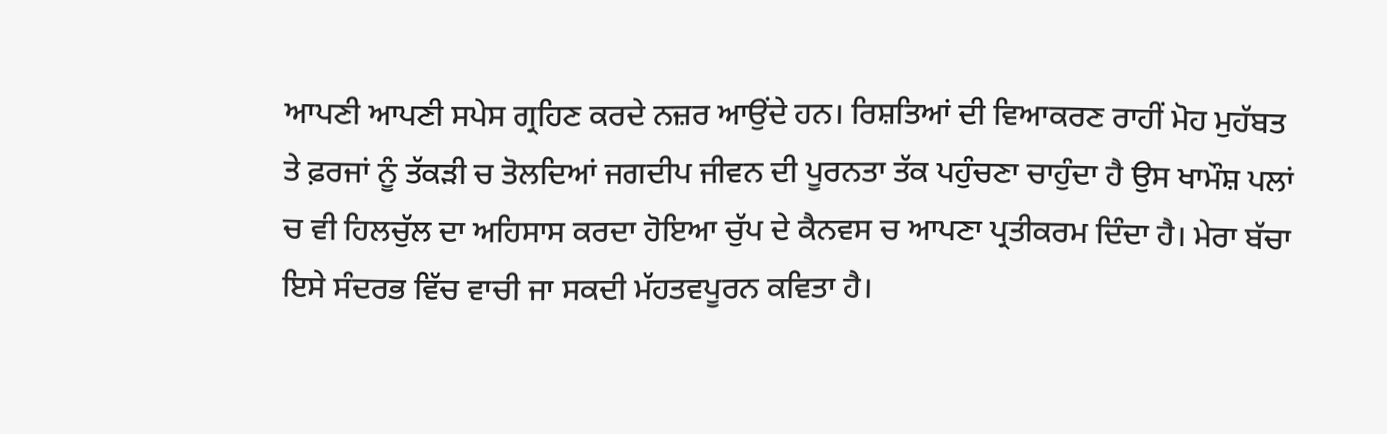ਆਪਣੀ ਆਪਣੀ ਸਪੇਸ ਗ੍ਰਹਿਣ ਕਰਦੇ ਨਜ਼ਰ ਆਉਂਦੇ ਹਨ। ਰਿਸ਼ਤਿਆਂ ਦੀ ਵਿਆਕਰਣ ਰਾਹੀਂ ਮੋਹ ਮੁਹੱਬਤ ਤੇ ਫ਼ਰਜਾਂ ਨੂੰ ਤੱਕੜੀ ਚ ਤੋਲਦਿਆਂ ਜਗਦੀਪ ਜੀਵਨ ਦੀ ਪੂਰਨਤਾ ਤੱਕ ਪਹੁੰਚਣਾ ਚਾਹੁੰਦਾ ਹੈ ਉਸ ਖਾਮੌਸ਼ ਪਲਾਂ ਚ ਵੀ ਹਿਲਚੁੱਲ ਦਾ ਅਹਿਸਾਸ ਕਰਦਾ ਹੋਇਆ ਚੁੱਪ ਦੇ ਕੈਨਵਸ ਚ ਆਪਣਾ ਪ੍ਰਤੀਕਰਮ ਦਿੰਦਾ ਹੈ। ਮੇਰਾ ਬੱਚਾ ਇਸੇ ਸੰਦਰਭ ਵਿੱਚ ਵਾਚੀ ਜਾ ਸਕਦੀ ਮੱਹਤਵਪੂਰਨ ਕਵਿਤਾ ਹੈ।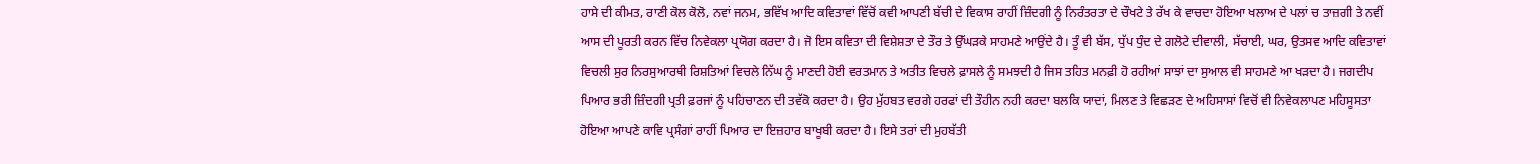ਹਾਸੇ ਦੀ ਕੀਮਤ, ਰਾਣੀ ਕੋਲ ਕੋਲੋ, ਨਵਾਂ ਜਨਮ, ਭਵਿੱਖ ਆਦਿ ਕਵਿਤਾਵਾਂ ਵਿੱਚੋਂ ਕਵੀ ਆਪਣੀ ਬੱਚੀ ਦੇ ਵਿਕਾਸ ਰਾਹੀਂ ਜ਼ਿੰਦਗੀ ਨੂੰ ਨਿਰੰਤਰਤਾ ਦੇ ਚੌਖਟੇ ਤੇ ਰੱਖ ਕੇ ਵਾਚਦਾ ਹੋਇਆ ਖਲਾਅ ਦੇ ਪਲਾਂ ਚ ਤਾਜ਼ਗੀ ਤੇ ਨਵੀਂ ਆਸ ਦੀ ਪੂਰਤੀ ਕਰਨ ਵਿੱਚ ਨਿਵੇਕਲਾ ਪ੍ਰਯੋਗ ਕਰਦਾ ਹੈ। ਜੋ ਇਸ ਕਵਿਤਾ ਦੀ ਵਿਸ਼ੇਸ਼ਤਾ ਦੇ ਤੌਰ ਤੇ ਉੱਘੜਕੇ ਸਾਹਮਣੇ ਆਉਂਦੇ ਹੈ। ਤੂੰ ਵੀ ਬੱਸ, ਧੁੱਪ ਧੁੰਦ ਦੇ ਗਲੋਟੇ ਦੀਵਾਲੀ, ਸੱਚਾਈ, ਘਰ, ਉਤਸਵ ਆਦਿ ਕਵਿਤਾਵਾਂ ਵਿਚਲੀ ਸੁਰ ਨਿਰਸੁਆਰਥੀ ਰਿਸ਼ਤਿਆਂ ਵਿਚਲੇ ਨਿੱਘ ਨੂੰ ਮਾਣਦੀ ਹੋਈ ਵਰਤਮਾਨ ਤੇ ਅਤੀਤ ਵਿਚਲੇ ਫ਼ਾਸਲੇ ਨੂੰ ਸਮਝਦੀ ਹੈ ਜਿਸ ਤਹਿਤ ਮਨਫ਼ੀ ਹੋ ਰਹੀਆਂ ਸਾਝਾਂ ਦਾ ਸੁਆਲ ਵੀ ਸਾਹਮਣੇ ਆ ਖੜਦਾ ਹੈ। ਜਗਦੀਪ ਪਿਆਰ ਭਰੀ ਜ਼ਿੰਦਗੀ ਪ੍ਰਤੀ ਫ਼ਰਜਾਂ ਨੂੰ ਪਹਿਚਾਣਨ ਦੀ ਤਵੱਕੋ ਕਰਦਾ ਹੈ। ਉਹ ਮੁੱਹਬਤ ਵਰਗੇ ਹਰਫਾਂ ਦੀ ਤੌਹੀਨ ਨਹੀ ਕਰਦਾ ਬਲਕਿ ਯਾਦਾਂ, ਮਿਲਣ ਤੇ ਵਿਛੜਣ ਦੇ ਅਹਿਸਾਸਾਂ ਵਿਚੋਂ ਵੀ ਨਿਵੇਕਲਾਪਣ ਮਹਿਸੂਸਤਾ ਹੋਇਆ ਆਪਣੇ ਕਾਵਿ ਪ੍ਰਸੰਗਾਂ ਰਾਹੀਂ ਪਿਆਰ ਦਾ ਇਜ਼ਹਾਰ ਬਾਖੂਬੀ ਕਰਦਾ ਹੈ। ਇਸੇ ਤਰਾਂ ਦੀ ਮੁਹਬੱਤੀ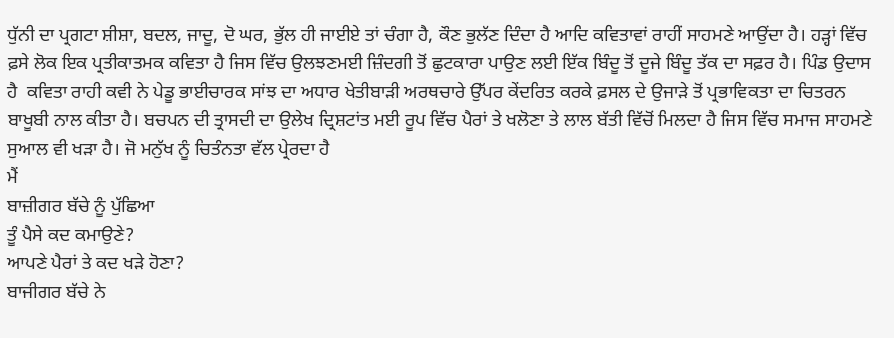ਧੁੱਨੀ ਦਾ ਪ੍ਰਗਟਾ ਸ਼ੀਸ਼ਾ, ਬਦਲ, ਜਾਦੂ, ਦੋ ਘਰ, ਭੁੱਲ ਹੀ ਜਾਈਏ ਤਾਂ ਚੰਗਾ ਹੈ, ਕੌਣ ਭੁਲੱਣ ਦਿੰਦਾ ਹੈ ਆਦਿ ਕਵਿਤਾਵਾਂ ਰਾਹੀਂ ਸਾਹਮਣੇ ਆਉਂਦਾ ਹੈ। ਹੜ੍ਹਾਂ ਵਿੱਚ ਫ਼ਸੇ ਲੋਕ ਇਕ ਪ੍ਰਤੀਕਾਤਮਕ ਕਵਿਤਾ ਹੈ ਜਿਸ ਵਿੱਚ ਉਲਝਣਮਈ ਜ਼ਿੰਦਗੀ ਤੋਂ ਛੁਟਕਾਰਾ ਪਾਉਣ ਲਈ ਇੱਕ ਬਿੰਦੂ ਤੋਂ ਦੂਜੇ ਬਿੰਦੂ ਤੱਕ ਦਾ ਸਫ਼ਰ ਹੈ। ਪਿੰਡ ਉਦਾਸ ਹੈ  ਕਵਿਤਾ ਰਾਹੀ ਕਵੀ ਨੇ ਪੇਡੂ ਭਾਈਚਾਰਕ ਸਾਂਝ ਦਾ ਅਧਾਰ ਖੇਤੀਬਾੜੀ ਅਰਥਚਾਰੇ ਉੱਪਰ ਕੇਂਦਰਿਤ ਕਰਕੇ ਫ਼ਸਲ ਦੇ ਉਜਾੜੇ ਤੋਂ ਪ੍ਰਭਾਵਿਕਤਾ ਦਾ ਚਿਤਰਨ ਬਾਖੂਬੀ ਨਾਲ ਕੀਤਾ ਹੈ। ਬਚਪਨ ਦੀ ਤ੍ਰਾਸਦੀ ਦਾ ਉਲੇਖ ਦ੍ਰਿਸ਼ਟਾਂਤ ਮਈ ਰੂਪ ਵਿੱਚ ਪੈਰਾਂ ਤੇ ਖਲੋਣਾ ਤੇ ਲਾਲ ਬੱਤੀ ਵਿੱਚੋਂ ਮਿਲਦਾ ਹੈ ਜਿਸ ਵਿੱਚ ਸਮਾਜ ਸਾਹਮਣੇ ਸੁਆਲ ਵੀ ਖੜਾ ਹੈ। ਜੋ ਮਨੁੱਖ ਨੂੰ ਚਿਤੰਨਤਾ ਵੱਲ ਪ੍ਰੇਰਦਾ ਹੈ
ਮੈਂ
ਬਾਜ਼ੀਗਰ ਬੱਚੇ ਨੂੰ ਪੁੱਛਿਆ
ਤੂੰ ਪੈਸੇ ਕਦ ਕਮਾਉਣੇ?
ਆਪਣੇ ਪੈਰਾਂ ਤੇ ਕਦ ਖੜੇ ਹੋਣਾ?
ਬਾਜੀਗਰ ਬੱਚੇ ਨੇ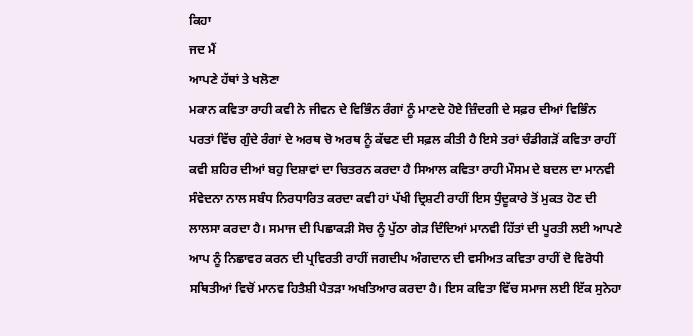ਕਿਹਾ
ਜਦ ਮੈਂ
ਆਪਣੇ ਹੱਥਾਂ ਤੇ ਖਲੋਣਾ
ਮਕਾਨ ਕਵਿਤਾ ਰਾਹੀ ਕਵੀ ਨੇ ਜੀਵਨ ਦੇ ਵਿਭਿੰਨ ਰੰਗਾਂ ਨੂੰ ਮਾਣਦੇ ਹੋਏ ਜ਼ਿੰਦਗੀ ਦੇ ਸਫ਼ਰ ਦੀਆਂ ਵਿਭਿੰਨ ਪਰਤਾਂ ਵਿੱਚ ਗੁੰਦੇ ਰੰਗਾਂ ਦੇ ਅਰਥ ਚੋ ਅਰਥ ਨੂੰ ਕੱਢਣ ਦੀ ਸਫ਼ਲ ਕੀਤੀ ਹੈ ਇਸੇ ਤਰਾਂ ਚੰਡੀਗੜੋਂ ਕਵਿਤਾ ਰਾਹੀਂ ਕਵੀ ਸ਼ਹਿਰ ਦੀਆਂ ਬਹੁ ਦਿਸ਼ਾਵਾਂ ਦਾ ਚਿਤਰਨ ਕਰਦਾ ਹੈ ਸਿਆਲ ਕਵਿਤਾ ਰਾਹੀ ਮੌਸਮ ਦੇ ਬਦਲ ਦਾ ਮਾਨਵੀ ਸੰਵੇਦਨਾ ਨਾਲ ਸਬੰਧ ਨਿਰਧਾਰਿਤ ਕਰਦਾ ਕਵੀ ਹਾਂ ਪੱਖੀ ਦ੍ਰਿਸ਼ਟੀ ਰਾਹੀਂ ਇਸ ਧੁੰਦੂਕਾਰੇ ਤੋਂ ਮੁਕਤ ਹੋਣ ਦੀ ਲਾਲਸਾ ਕਰਦਾ ਹੈ। ਸਮਾਜ ਦੀ ਪਿਛਾਕੜੀ ਸੋਚ ਨੂੰ ਪੁੱਠਾ ਗੇੜ ਦਿੰਦਿਆਂ ਮਾਨਵੀ ਹਿੱਤਾਂ ਦੀ ਪੂਰਤੀ ਲਈ ਆਪਣੇ ਆਪ ਨੂੰ ਨਿਛਾਵਰ ਕਰਨ ਦੀ ਪ੍ਰਵਿਰਤੀ ਰਾਹੀਂ ਜਗਦੀਪ ਅੰਗਦਾਨ ਦੀ ਵਸੀਅਤ ਕਵਿਤਾ ਰਾਹੀਂ ਦੋ ਵਿਰੋਧੀ ਸਥਿਤੀਆਂ ਵਿਚੋਂ ਮਾਨਵ ਹਿਤੈਸ਼ੀ ਪੈਤੜਾ ਅਖਤਿਆਰ ਕਰਦਾ ਹੈ। ਇਸ ਕਵਿਤਾ ਵਿੱਚ ਸਮਾਜ ਲਈ ਇੱਕ ਸੁਨੇਹਾ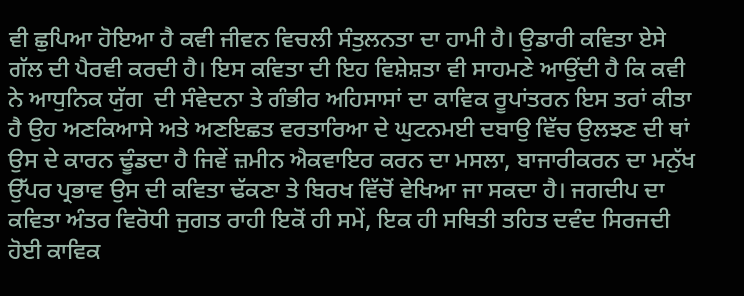ਵੀ ਛੁਪਿਆ ਹੋਇਆ ਹੈ ਕਵੀ ਜੀਵਨ ਵਿਚਲੀ ਸੰਤੁਲਨਤਾ ਦਾ ਹਾਮੀ ਹੈ। ਉਡਾਰੀ ਕਵਿਤਾ ਏਸੇ ਗੱਲ ਦੀ ਪੈਰਵੀ ਕਰਦੀ ਹੈ। ਇਸ ਕਵਿਤਾ ਦੀ ਇਹ ਵਿਸ਼ੇਸ਼ਤਾ ਵੀ ਸਾਹਮਣੇ ਆਉਂਦੀ ਹੈ ਕਿ ਕਵੀ ਨੇ ਆਧੁਨਿਕ ਯੁੱਗ  ਦੀ ਸੰਵੇਦਨਾ ਤੇ ਗੰਭੀਰ ਅਹਿਸਾਸਾਂ ਦਾ ਕਾਵਿਕ ਰੂਪਾਂਤਰਨ ਇਸ ਤਰਾਂ ਕੀਤਾ ਹੈ ਉਹ ਅਣਕਿਆਸੇ ਅਤੇ ਅਣਇਛਤ ਵਰਤਾਰਿਆ ਦੇ ਘੁਟਨਮਈ ਦਬਾਉ ਵਿੱਚ ਉਲਝਣ ਦੀ ਥਾਂ ਉਸ ਦੇ ਕਾਰਨ ਢੂੰਡਦਾ ਹੈ ਜਿਵੇਂ ਜ਼ਮੀਨ ਐਕਵਾਇਰ ਕਰਨ ਦਾ ਮਸਲਾ, ਬਾਜਾਰੀਕਰਨ ਦਾ ਮਨੁੱਖ ਉੱਪਰ ਪ੍ਰਭਾਵ ਉਸ ਦੀ ਕਵਿਤਾ ਢੱਕਣਾ ਤੇ ਬਿਰਖ ਵਿੱਚੋਂ ਵੇਖਿਆ ਜਾ ਸਕਦਾ ਹੈ। ਜਗਦੀਪ ਦਾ ਕਵਿਤਾ ਅੰਤਰ ਵਿਰੋਧੀ ਜੁਗਤ ਰਾਹੀ ਇਕੋਂ ਹੀ ਸਮੇਂ, ਇਕ ਹੀ ਸਥਿਤੀ ਤਹਿਤ ਦਵੰਦ ਸਿਰਜਦੀ ਹੋਈ ਕਾਵਿਕ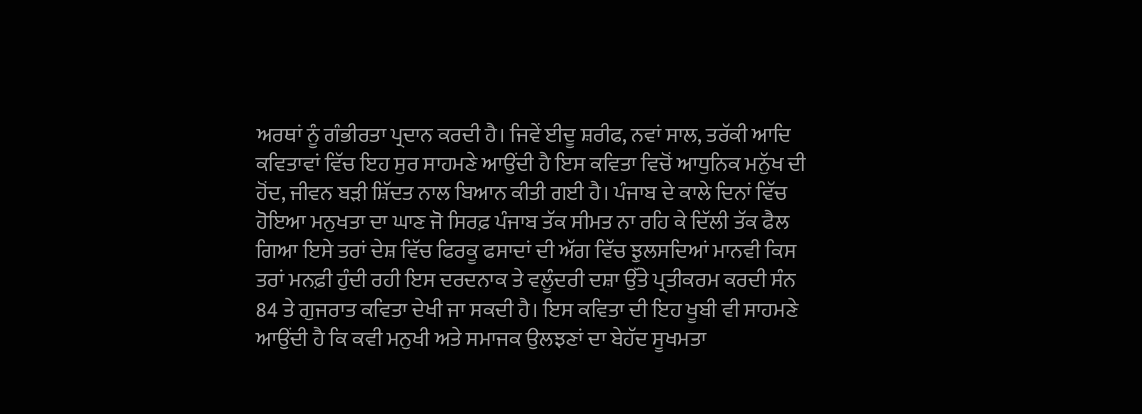ਅਰਥਾਂ ਨੂੰ ਗੰਭੀਰਤਾ ਪ੍ਰਦਾਨ ਕਰਦੀ ਹੈ। ਜਿਵੇਂ ਈਦੂ ਸ਼ਰੀਫ, ਨਵਾਂ ਸਾਲ, ਤਰੱਕੀ ਆਦਿ ਕਵਿਤਾਵਾਂ ਵਿੱਚ ਇਹ ਸੁਰ ਸਾਹਮਣੇ ਆਉਂਦੀ ਹੈ ਇਸ ਕਵਿਤਾ ਵਿਚੋਂ ਆਧੁਨਿਕ ਮਨੁੱਖ ਦੀ ਹੋਂਦ, ਜੀਵਨ ਬੜੀ ਸ਼ਿੱਦਤ ਨਾਲ ਬਿਆਨ ਕੀਤੀ ਗਈ ਹੈ। ਪੰਜਾਬ ਦੇ ਕਾਲੇ ਦਿਨਾਂ ਵਿੱਚ ਹੋਇਆ ਮਨੁਖਤਾ ਦਾ ਘਾਣ ਜੋ ਸਿਰਫ਼ ਪੰਜਾਬ ਤੱਕ ਸੀਮਤ ਨਾ ਰਹਿ ਕੇ ਦਿੱਲੀ ਤੱਕ ਫੈਲ ਗਿਆ ਇਸੇ ਤਰਾਂ ਦੇਸ਼ ਵਿੱਚ ਫਿਰਕੂ ਫਸਾਦਾਂ ਦੀ ਅੱਗ ਵਿੱਚ ਝੁਲਸਦਿਆਂ ਮਾਨਵੀ ਕਿਸ ਤਰਾਂ ਮਨਫ਼ੀ ਹੁੰਦੀ ਰਹੀ ਇਸ ਦਰਦਨਾਕ ਤੇ ਵਲੂੰਦਰੀ ਦਸ਼ਾ ਉੱਤੇ ਪ੍ਰਤੀਕਰਮ ਕਰਦੀ ਸੰਨ 84 ਤੇ ਗੁਜਰਾਤ ਕਵਿਤਾ ਦੇਖੀ ਜਾ ਸਕਦੀ ਹੈ। ਇਸ ਕਵਿਤਾ ਦੀ ਇਹ ਖੂਬੀ ਵੀ ਸਾਹਮਣੇ ਆਉਂਦੀ ਹੈ ਕਿ ਕਵੀ ਮਨੁਖੀ ਅਤੇ ਸਮਾਜਕ ਉਲਝਣਾਂ ਦਾ ਬੇਹੱਦ ਸੂਖਮਤਾ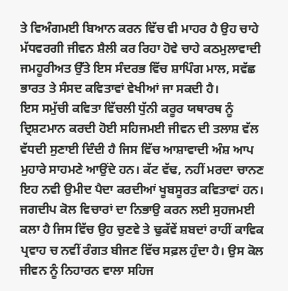ਤੇ ਵਿਅੰਗਮਈ ਬਿਆਨ ਕਰਨ ਵਿੱਚ ਵੀ ਮਾਹਰ ਹੈ ਉਹ ਚਾਹੇ ਮੱਧਵਰਗੀ ਜੀਵਨ ਸ਼ੈਲੀ ਕਰ ਰਿਹਾ ਹੋਵੇ ਚਾਹੇ ਕਠਮੁਲਾਵਾਦੀ ਜਮਹੂਰੀਅਤ ਉੱਤੇ ਇਸ ਸੰਦਰਭ ਵਿੱਚ ਸ਼ਾਪਿੰਗ ਮਾਲ, ਸਵੱਛ ਭਾਰਤ ਤੇ ਸੰਸਦ ਕਵਿਤਾਵਾਂ ਵੇਖੀਆਂ ਜਾ ਸਕਦੀ ਹੈ।
ਇਸ ਸਮੁੱਚੀ ਕਵਿਤਾ ਵਿੱਚਲੀ ਧੁੱਨੀ ਕਰੂਰ ਯਥਾਰਥ ਨੂੰ ਦ੍ਰਿਸ਼ਟਮਾਨ ਕਰਦੀ ਹੋਈ ਸਹਿਜਮਈ ਜੀਵਨ ਦੀ ਤਲਾਸ਼ ਵੱਲ ਵੱਧਦੀ ਸੁਣਾਈ ਦਿੰਦੀ ਹੈ ਜਿਸ ਵਿੱਚ ਆਸ਼ਾਵਾਦੀ ਅੰਸ਼ ਆਪ ਮੁਹਾਰੇ ਸਾਹਮਣੇ ਆਉਂਦੇ ਹਨ। ਕੱਟ ਵੱਢ, ਨਹੀਂ ਮਰਦਾ ਚਾਨਣ ਇਹ ਨਵੀ ਉਮੀਦ ਪੈਦਾ ਕਰਦੀਆਂ ਖੂਬਸੂਰਤ ਕਵਿਤਾਵਾਂ ਹਨ। ਜਗਦੀਪ ਕੋਲ ਵਿਚਾਰਾਂ ਦਾ ਨਿਭਾਉ ਕਰਨ ਲਈ ਸੁਹਜਮਈ ਕਲਾ ਹੈ ਜਿਸ ਵਿੱਚ ਉਹ ਚੁਣਵੇ ਤੇ ਢੁਕੱਵੇਂ ਸ਼ਬਦਾਂ ਰਾਹੀਂ ਕਾਵਿਕ ਪ੍ਰਵਾਹ ਚ ਨਵੀਂ ਰੰਗਤ ਬੀਜਣ ਵਿੱਚ ਸਫ਼ਲ ਹੁੰਦਾ ਹੈ। ਉਸ ਕੋਲ ਜੀਵਨ ਨੂੰ ਨਿਹਾਰਨ ਵਾਲਾ ਸਹਿਜ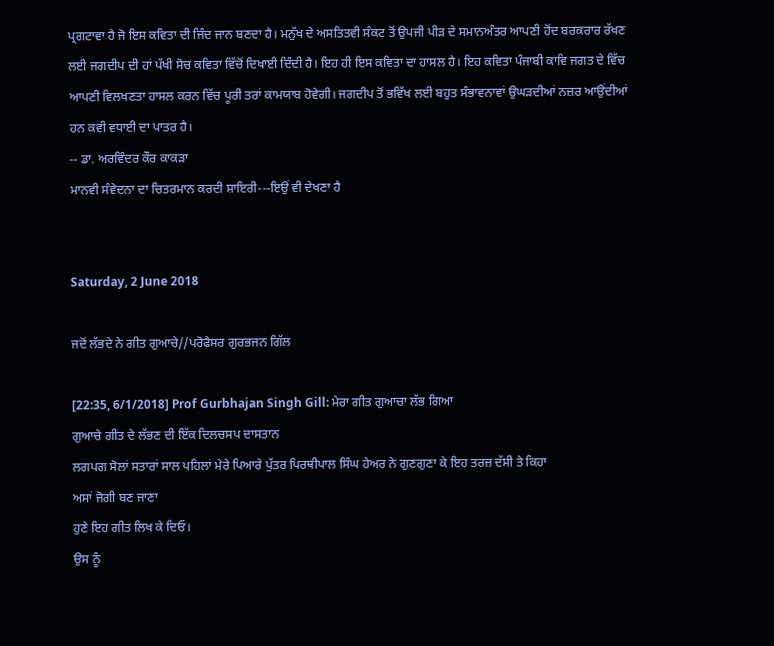ਪ੍ਰਗਟਾਵਾ ਹੈ ਜੋ ਇਸ ਕਵਿਤਾ ਦੀ ਜਿੰਦ ਜਾਨ ਬਣਦਾ ਹੈ। ਮਨੁੱਖ ਦੇ ਅਸਤਿਤਵੀ ਸੰਕਟ ਤੋਂ ਉਪਜੀ ਪੀੜ ਦੇ ਸਮਾਨਅੰਤਰ ਆਪਣੀ ਹੋਂਦ ਬਰਕਰਾਰ ਰੱਖਣ ਲਈ ਜਗਦੀਪ ਦੀ ਹਾਂ ਪੱਖੀ ਸੋਚ ਕਵਿਤਾ ਵਿੱਚੋਂ ਦਿਖਾਈ ਦਿੰਦੀ ਹੈ। ਇਹ ਹੀ ਇਸ ਕਵਿਤਾ ਦਾ ਹਾਸਲ ਹੈ। ਇਹ ਕਵਿਤਾ ਪੰਜਾਬੀ ਕਾਵਿ ਜਗਤ ਦੇ ਵਿੱਚ ਆਪਣੀ ਵਿਲਖਣਤਾ ਹਾਸਲ ਕਰਨ ਵਿੱਚ ਪੂਰੀ ਤਰਾਂ ਕਾਮਯਾਬ ਹੋਵੇਗੀ। ਜਗਦੀਪ ਤੋਂ ਭਵਿੱਖ ਲਈ ਬਹੁਤ ਸੰਭਾਵਨਾਵਾਂ ਉਘੜਦੀਆਂ ਨਜ਼ਰ ਆਉਂਦੀਆਂ ਹਨ ਕਵੀ ਵਧਾਈ ਦਾ ਪਾਤਰ ਹੈ।
-- ਡਾ. ਅਰਵਿੰਦਰ ਕੌਰ ਕਾਕੜਾ
ਮਾਨਵੀ ਸੰਵੇਦਨਾ ਦਾ ਚਿਤਰਮਾਨ ਕਰਦੀ ਸ਼ਾਇਰੀ---ਇਉਂ ਵੀ ਦੇਖਣਾ ਹੈ


Saturday, 2 June 2018

ਜਦੋਂ ਲੱਭਦੇ ਨੇ ਗੀਤ ਗੁਆਚੇ//ਪਰੋਫੈਸਰ ਗੁਰਭਜਨ ਗਿੱਲ

[22:35, 6/1/2018] Prof Gurbhajan Singh Gill: ਮੇਰਾ ਗੀਤ ਗੁਆਚਾ ਲੱਭ ਗਿਆ
ਗੁਆਚੇ ਗੀਤ ਦੇ ਲੱਭਣ ਦੀ ਇੱਕ ਦਿਲਚਸਪ ਦਾਸਤਾਨ
ਲਗਪਗ ਸੋਲਾਂ ਸਤਾਰਾਂ ਸਾਲ ਪਹਿਲਾਂ ਮੇਰੇ ਪਿਆਰੇ ਪੁੱਤਰ ਪਿਰਥੀਪਾਲ ਸਿੰਘ ਹੇਅਰ ਨੇ ਗੁਣਗੁਣਾ ਕੇ ਇਹ ਤਰਜ਼ ਦੱਸੀ ਤੇ ਕਿਹਾ
ਅਸਾਂ ਜੋਗੀ ਬਣ ਜਾਣਾ
ਹੁਣੇ ਇਹ ਗੀਤ ਲਿਖ ਕੇ ਦਿਓ।
ਉਸ ਨੂੰ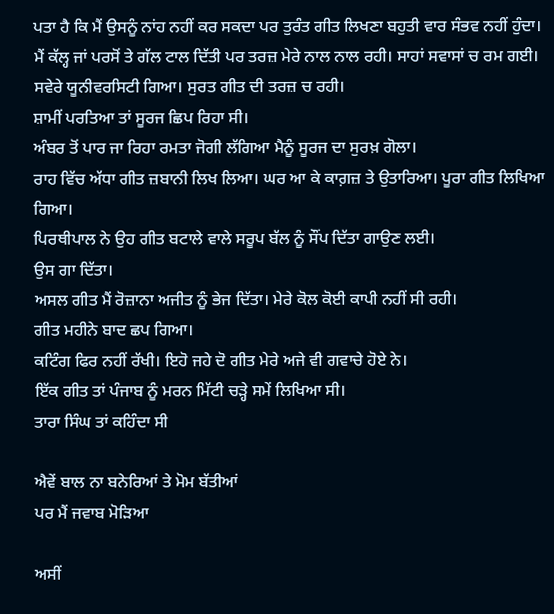ਪਤਾ ਹੈ ਕਿ ਮੈਂ ਉਸਨੂੰ ਨਾਂਹ ਨਹੀਂ ਕਰ ਸਕਦਾ ਪਰ ਤੁਰੰਤ ਗੀਤ ਲਿਖਣਾ ਬਹੁਤੀ ਵਾਰ ਸੰਭਵ ਨਹੀਂ ਹੁੰਦਾ।
ਮੈਂ ਕੱਲ੍ਹ ਜਾਂ ਪਰਸੋਂ ਤੇ ਗੱਲ ਟਾਲ ਦਿੱਤੀ ਪਰ ਤਰਜ਼ ਮੇਰੇ ਨਾਲ ਨਾਲ ਰਹੀ। ਸਾਹਾਂ ਸਵਾਸਾਂ ਚ ਰਮ ਗਈ।
ਸਵੇਰੇ ਯੂਨੀਵਰਸਿਟੀ ਗਿਆ। ਸੁਰਤ ਗੀਤ ਦੀ ਤਰਜ਼ ਚ ਰਹੀ।
ਸ਼ਾਮੀਂ ਪਰਤਿਆ ਤਾਂ ਸੂਰਜ ਛਿਪ ਰਿਹਾ ਸੀ।
ਅੰਬਰ ਤੋਂ ਪਾਰ ਜਾ ਰਿਹਾ ਰਮਤਾ ਜੋਗੀ ਲੱਗਿਆ ਮੈਨੂੰ ਸੂਰਜ ਦਾ ਸੁਰਖ਼ ਗੋਲਾ।
ਰਾਹ ਵਿੱਚ ਅੱਧਾ ਗੀਤ ਜ਼ਬਾਨੀ ਲਿਖ ਲਿਆ। ਘਰ ਆ ਕੇ ਕਾਗ਼ਜ਼ ਤੇ ਉਤਾਰਿਆ। ਪੂਰਾ ਗੀਤ ਲਿਖਿਆ ਗਿਆ।
ਪਿਰਥੀਪਾਲ ਨੇ ਉਹ ਗੀਤ ਬਟਾਲੇ ਵਾਲੇ ਸਰੂਪ ਬੱਲ ਨੂੰ ਸੌਂਪ ਦਿੱਤਾ ਗਾਉਣ ਲਈ।
ਉਸ ਗਾ ਦਿੱਤਾ।
ਅਸਲ ਗੀਤ ਮੈਂ ਰੋਜ਼ਾਨਾ ਅਜੀਤ ਨੂੰ ਭੇਜ ਦਿੱਤਾ। ਮੇਰੇ ਕੋਲ ਕੋਈ ਕਾਪੀ ਨਹੀਂ ਸੀ ਰਹੀ।
ਗੀਤ ਮਹੀਨੇ ਬਾਦ ਛਪ ਗਿਆ।
ਕਟਿੰਗ ਫਿਰ ਨਹੀਂ ਰੱਖੀ। ਇਹੋ ਜਹੇ ਦੋ ਗੀਤ ਮੇਰੇ ਅਜੇ ਵੀ ਗਵਾਚੇ ਹੋਏ ਨੇ।
ਇੱਕ ਗੀਤ ਤਾਂ ਪੰਜਾਬ ਨੂੰ ਮਰਨ ਮਿੱਟੀ ਚੜ੍ਹੇ ਸਮੇਂ ਲਿਖਿਆ ਸੀ।
ਤਾਰਾ ਸਿੰਘ ਤਾਂ ਕਹਿੰਦਾ ਸੀ

ਐਵੇਂ ਬਾਲ ਨਾ ਬਨੇਰਿਆਂ ਤੇ ਮੋਮ ਬੱਤੀਆਂ
ਪਰ ਮੈਂ ਜਵਾਬ ਮੋੜਿਆ

ਅਸੀਂ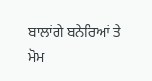ਬਾਲਾਂਗੇ ਬਨੇਰਿਆਂ ਤੇ ਮੋਮ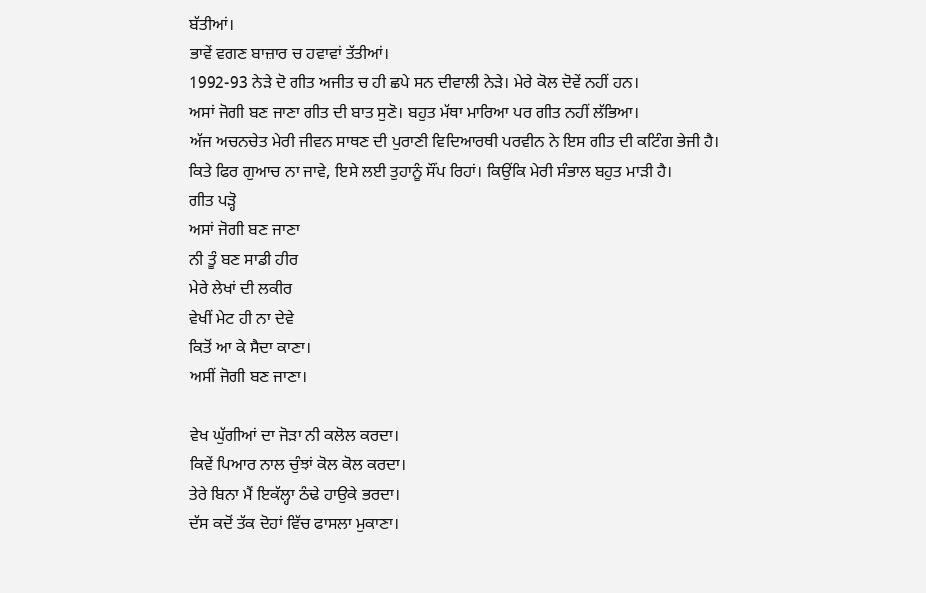ਬੱਤੀਆਂ।
ਭਾਵੇਂ ਵਗਣ ਬਾਜ਼ਾਰ ਚ ਹਵਾਵਾਂ ਤੱਤੀਆਂ।
1992-93 ਨੇੜੇ ਦੋ ਗੀਤ ਅਜੀਤ ਚ ਹੀ ਛਪੇ ਸਨ ਦੀਵਾਲੀ ਨੇੜੇ। ਮੇਰੇ ਕੋਲ ਦੋਵੇਂ ਨਹੀਂ ਹਨ।
ਅਸਾਂ ਜੋਗੀ ਬਣ ਜਾਣਾ ਗੀਤ ਦੀ ਬਾਤ ਸੁਣੋ। ਬਹੁਤ ਮੱਥਾ ਮਾਰਿਆ ਪਰ ਗੀਤ ਨਹੀਂ ਲੱਭਿਆ।
ਅੱਜ ਅਚਨਚੇਤ ਮੇਰੀ ਜੀਵਨ ਸਾਥਣ ਦੀ ਪੁਰਾਣੀ ਵਿਦਿਆਰਥੀ ਪਰਵੀਨ ਨੇ ਇਸ ਗੀਤ ਦੀ ਕਟਿੰਗ ਭੇਜੀ ਹੈ।
ਕਿਤੇ ਫਿਰ ਗੁਆਚ ਨਾ ਜਾਵੇ, ਇਸੇ ਲਈ ਤੁਹਾਨੂੰ ਸੌਂਪ ਰਿਹਾਂ। ਕਿਉਂਕਿ ਮੇਰੀ ਸੰਭਾਲ ਬਹੁਤ ਮਾੜੀ ਹੈ।
ਗੀਤ ਪੜ੍ਹੋ
ਅਸਾਂ ਜੋਗੀ ਬਣ ਜਾਣਾ
ਨੀ ਤੂੰ ਬਣ ਸਾਡੀ ਹੀਰ
ਮੇਰੇ ਲੇਖਾਂ ਦੀ ਲਕੀਰ
ਵੇਖੀਂ ਮੇਟ ਹੀ ਨਾ ਦੇਵੇ
ਕਿਤੋਂ ਆ ਕੇ ਸੈਦਾ ਕਾਣਾ।
ਅਸੀਂ ਜੋਗੀ ਬਣ ਜਾਣਾ।

ਵੇਖ ਘੁੱਗੀਆਂ ਦਾ ਜੋੜਾ ਨੀ ਕਲੋਲ ਕਰਦਾ।
ਕਿਵੇਂ ਪਿਆਰ ਨਾਲ ਚੁੰਝਾਂ ਕੋਲ ਕੋਲ ਕਰਦਾ।
ਤੇਰੇ ਬਿਨਾ ਮੈਂ ਇਕੱਲ੍ਹਾ ਠੰਢੇ ਹਾਉਕੇ ਭਰਦਾ।
ਦੱਸ ਕਦੋਂ ਤੱਕ ਦੋਹਾਂ ਵਿੱਚ ਫਾਸਲਾ ਮੁਕਾਣਾ।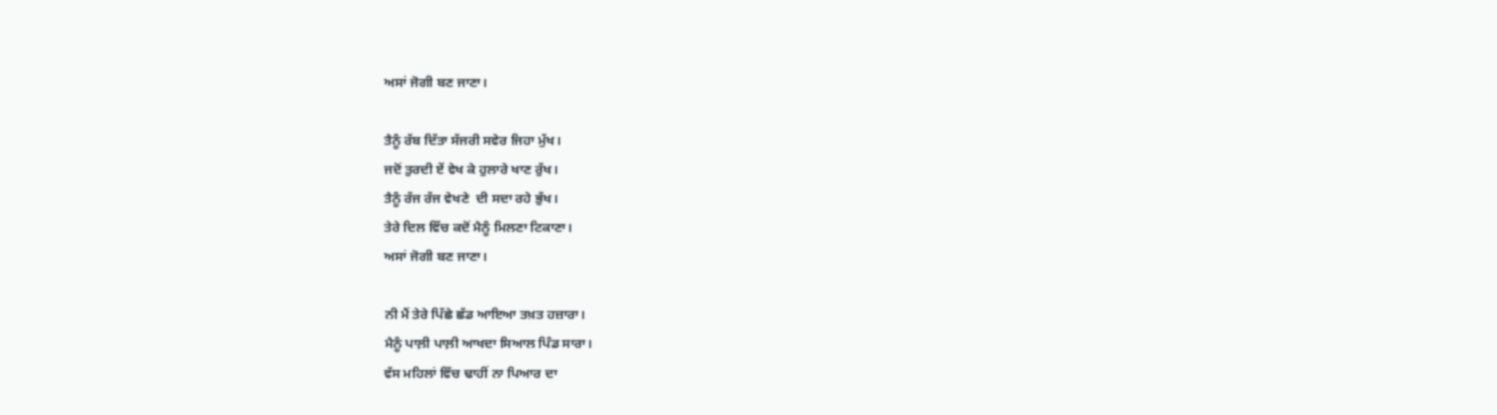ਅਸਾਂ ਜੋਗੀ ਬਣ ਜਾਣਾ।

ਤੈਨੂੰ ਰੱਬ ਦਿੱਤਾ ਸੱਜਰੀ ਸਵੇਰ ਜਿਹਾ ਮੁੱਖ।
ਜਦੋਂ ਤੁਰਦੀ ਏਂ ਵੇਖ ਕੇ ਹੁਲਾਰੇ ਖਾਣ ਰੁੱਖ।
ਤੈਨੂੰ ਰੱਜ ਰੱਜ ਵੇਖਣੇ  ਦੀ ਸਦਾ ਰਹੇ ਭੁੱਖ।
ਤੇਰੇ ਦਿਲ ਵਿੱਚ ਕਦੋਂ ਮੈਨੂੰ ਮਿਲਣਾ ਟਿਕਾਣਾ।
ਅਸਾਂ ਜੋਗੀ ਬਣ ਜਾਣਾ।

ਨੀ ਮੈਂ ਤੇਰੇ ਪਿੱਛੇ ਛੱਡ ਆਇਆ ਤਖ਼ਤ ਹਜ਼ਾਰਾ।
ਮੈਨੂੰ ਪਾਲ਼ੀ ਪਾਲ਼ੀ ਆਖਦਾ ਸਿਆਲ ਪਿੰਡ ਸਾਰਾ।
ਵੱਸ ਮਹਿਲਾਂ ਵਿੱਚ ਢਾਹੀਂ ਨਾ ਪਿਆਰ ਦਾ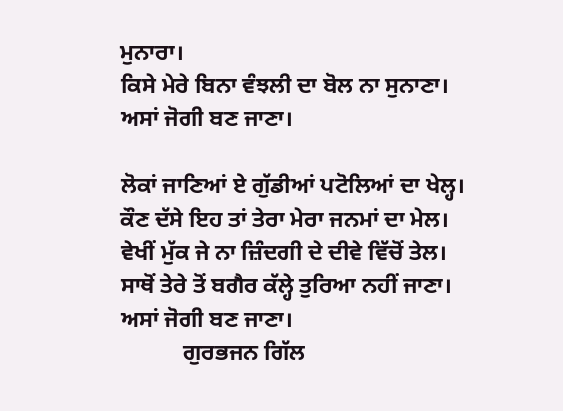ਮੁਨਾਰਾ।
ਕਿਸੇ ਮੇਰੇ ਬਿਨਾ ਵੰਝਲੀ ਦਾ ਬੋਲ ਨਾ ਸੁਨਾਣਾ।
ਅਸਾਂ ਜੋਗੀ ਬਣ ਜਾਣਾ।

ਲੋਕਾਂ ਜਾਣਿਆਂ ਏ ਗੁੱਡੀਆਂ ਪਟੋਲਿਆਂ ਦਾ ਖੇਲ੍ਹ।
ਕੌਣ ਦੱਸੇ ਇਹ ਤਾਂ ਤੇਰਾ ਮੇਰਾ ਜਨਮਾਂ ਦਾ ਮੇਲ।
ਵੇਖੀਂ ਮੁੱਕ ਜੇ ਨਾ ਜ਼ਿੰਦਗੀ ਦੇ ਦੀਵੇ ਵਿੱਚੋਂ ਤੇਲ।
ਸਾਥੋਂ ਤੇਰੇ ਤੋਂ ਬਗੈਰ ਕੱਲ੍ਹੇ ਤੁਰਿਆ ਨਹੀਂ ਜਾਣਾ।
ਅਸਾਂ ਜੋਗੀ ਬਣ ਜਾਣਾ।
           ਗੁਰਭਜਨ ਗਿੱਲ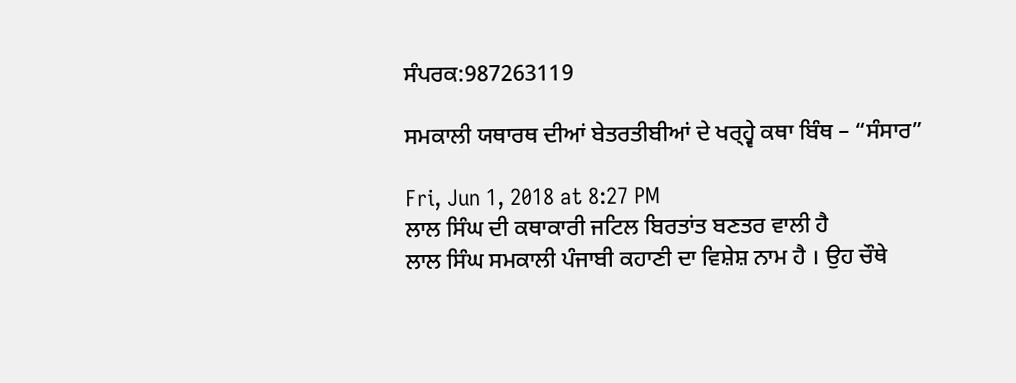ਸੰਪਰਕ:987263119

ਸਮਕਾਲੀ ਯਥਾਰਥ ਦੀਆਂ ਬੇਤਰਤੀਬੀਆਂ ਦੇ ਖਰ੍ਹ੍ਵੇ ਕਥਾ ਬਿੰਥ – “ਸੰਸਾਰ”

Fri, Jun 1, 2018 at 8:27 PM
ਲਾਲ ਸਿੰਘ ਦੀ ਕਥਾਕਾਰੀ ਜਟਿਲ ਬਿਰਤਾਂਤ ਬਣਤਰ ਵਾਲੀ ਹੈ
ਲਾਲ ਸਿੰਘ ਸਮਕਾਲੀ ਪੰਜਾਬੀ ਕਹਾਣੀ ਦਾ ਵਿਸ਼ੇਸ਼ ਨਾਮ ਹੈ । ਉਹ ਚੌਥੇ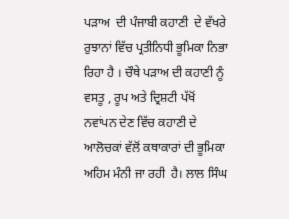ਪੜਾਅ  ਦੀ ਪੰਜਾਬੀ ਕਹਾਣੀ  ਦੇ ਵੱਖਰੇ ਰੁਝਾਨਾਂ ਵਿੱਚ ਪ੍ਰਤੀਨਿਧੀ ਭੂਮਿਕਾ ਨਿਭਾ ਰਿਹਾ ਹੈ । ਚੌਥੇ ਪੜਾਅ ਦੀ ਕਹਾਣੀ ਨੂੰ ਵਸਤੂ , ਰੂਪ ਅਤੇ ਦ੍ਰਿਸ਼ਟੀ ਪੱਖੋਂ ਨਵਾਂਪਨ ਦੇਣ ਵਿੱਚ ਕਹਾਣੀ ਦੇ ਆਲੋਚਕਾਂ ਵੱਲੋਂ ਕਥਾਕਾਰਾਂ ਦੀ ਭੂਮਿਕਾ ਅਹਿਮ ਮੰਨੀ ਜਾ ਰਹੀ  ਹੈ। ਲਾਲ ਸਿੰਘ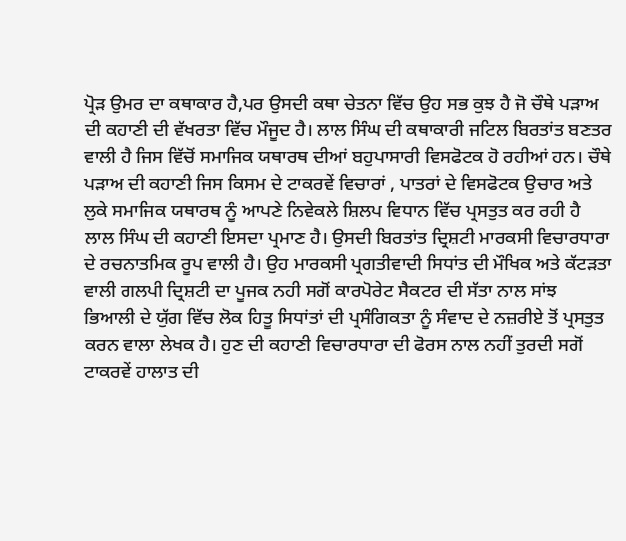ਪ੍ਰੋੜ ਉਮਰ ਦਾ ਕਥਾਕਾਰ ਹੈ,ਪਰ ਉਸਦੀ ਕਥਾ ਚੇਤਨਾ ਵਿੱਚ ਉਹ ਸਭ ਕੁਝ ਹੈ ਜੋ ਚੌਥੇ ਪੜਾਅ ਦੀ ਕਹਾਣੀ ਦੀ ਵੱਖਰਤਾ ਵਿੱਚ ਮੌਜੂਦ ਹੈ। ਲਾਲ ਸਿੰਘ ਦੀ ਕਥਾਕਾਰੀ ਜਟਿਲ ਬਿਰਤਾਂਤ ਬਣਤਰ ਵਾਲੀ ਹੈ ਜਿਸ ਵਿੱਚੋਂ ਸਮਾਜਿਕ ਯਥਾਰਥ ਦੀਆਂ ਬਹੁਪਾਸਾਰੀ ਵਿਸਫੋਟਕ ਹੋ ਰਹੀਆਂ ਹਨ। ਚੌਥੇ ਪੜਾਅ ਦੀ ਕਹਾਣੀ ਜਿਸ ਕਿਸਮ ਦੇ ਟਾਕਰਵੇਂ ਵਿਚਾਰਾਂ , ਪਾਤਰਾਂ ਦੇ ਵਿਸਫੋਟਕ ਉਚਾਰ ਅਤੇ  ਲੁਕੇ ਸਮਾਜਿਕ ਯਥਾਰਥ ਨੂੰ ਆਪਣੇ ਨਿਵੇਕਲੇ ਸ਼ਿਲਪ ਵਿਧਾਨ ਵਿੱਚ ਪ੍ਰਸਤੁਤ ਕਰ ਰਹੀ ਹੈ ਲਾਲ ਸਿੰਘ ਦੀ ਕਹਾਣੀ ਇਸਦਾ ਪ੍ਰਮਾਣ ਹੈ। ਉਸਦੀ ਬਿਰਤਾਂਤ ਦ੍ਰਿਸ਼ਟੀ ਮਾਰਕਸੀ ਵਿਚਾਰਧਾਰਾ ਦੇ ਰਚਨਾਤਮਿਕ ਰੂਪ ਵਾਲੀ ਹੈ। ਉਹ ਮਾਰਕਸੀ ਪ੍ਰਗਤੀਵਾਦੀ ਸਿਧਾਂਤ ਦੀ ਮੌਖਿਕ ਅਤੇ ਕੱਟੜਤਾ ਵਾਲੀ ਗਲਪੀ ਦ੍ਰਿਸ਼ਟੀ ਦਾ ਪੂਜਕ ਨਹੀ ਸਗੋਂ ਕਾਰਪੋਰੇਟ ਸੈਕਟਰ ਦੀ ਸੱਤਾ ਨਾਲ ਸਾਂਝ ਭਿਆਲੀ ਦੇ ਯੁੱਗ ਵਿੱਚ ਲੋਕ ਹਿਤੂ ਸਿਧਾਂਤਾਂ ਦੀ ਪ੍ਰਸੰਗਿਕਤਾ ਨੂੰ ਸੰਵਾਦ ਦੇ ਨਜ਼ਰੀਏ ਤੋਂ ਪ੍ਰਸਤੁਤ ਕਰਨ ਵਾਲਾ ਲੇਖਕ ਹੈ। ਹੁਣ ਦੀ ਕਹਾਣੀ ਵਿਚਾਰਧਾਰਾ ਦੀ ਫੋਰਸ ਨਾਲ ਨਹੀਂ ਤੁਰਦੀ ਸਗੋਂ ਟਾਕਰਵੇਂ ਹਾਲਾਤ ਦੀ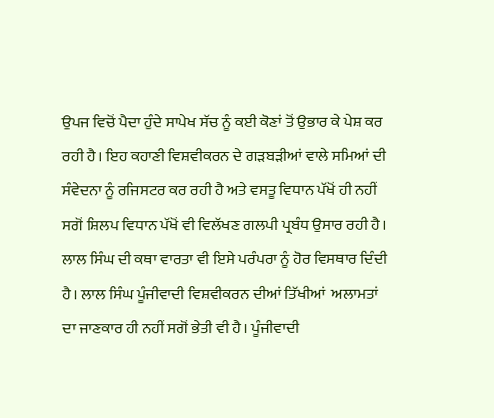ਉਪਜ ਵਿਚੋਂ ਪੈਦਾ ਹੁੰਦੇ ਸਾਪੇਖ ਸੱਚ ਨੂੰ ਕਈ ਕੋਣਾਂ ਤੋਂ ਉਭਾਰ ਕੇ ਪੇਸ਼ ਕਰ ਰਹੀ ਹੈ। ਇਹ ਕਹਾਣੀ ਵਿਸ਼ਵੀਕਰਨ ਦੇ ਗੜਬੜੀਆਂ ਵਾਲੇ ਸਮਿਆਂ ਦੀ ਸੰਵੇਦਨਾ ਨੂੰ ਰਜਿਸਟਰ ਕਰ ਰਹੀ ਹੈ ਅਤੇ ਵਸਤੂ ਵਿਧਾਨ ਪੱਖੋਂ ਹੀ ਨਹੀਂ ਸਗੋਂ ਸ਼ਿਲਪ ਵਿਧਾਨ ਪੱਖੋਂ ਵੀ ਵਿਲੱਖਣ ਗਲਪੀ ਪ੍ਰਬੰਧ ਉਸਾਰ ਰਹੀ ਹੈ। ਲਾਲ ਸਿੰਘ ਦੀ ਕਥਾ ਵਾਰਤਾ ਵੀ ਇਸੇ ਪਰੰਪਰਾ ਨੂੰ ਹੋਰ ਵਿਸਥਾਰ ਦਿੰਦੀ ਹੈ। ਲਾਲ ਸਿੰਘ ਪੂੰਜੀਵਾਦੀ ਵਿਸ਼ਵੀਕਰਨ ਦੀਆਂ ਤਿੱਖੀਆਂ  ਅਲਾਮਤਾਂ ਦਾ ਜਾਣਕਾਰ ਹੀ ਨਹੀਂ ਸਗੋਂ ਭੇਤੀ ਵੀ ਹੈ। ਪੂੰਜੀਵਾਦੀ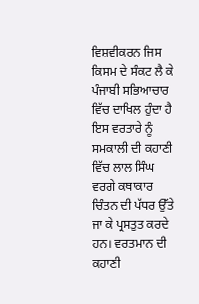ਵਿਸ਼ਵੀਕਰਨ ਜਿਸ ਕਿਸਮ ਦੇ ਸੰਕਟ ਲੈ ਕੇ ਪੰਜਾਬੀ ਸਭਿਆਚਾਰ ਵਿੱਚ ਦਾਖਿਲ ਹੁੰਦਾ ਹੈ ਇਸ ਵਰਤਾਰੇ ਨੂੰ ਸਮਕਾਲੀ ਦੀ ਕਹਾਣੀ ਵਿੱਚ ਲਾਲ ਸਿੰਘ ਵਰਗੇ ਕਥਾਕਾਰ ਚਿੰਤਨ ਦੀ ਪੱਧਰ ਉੱਤੇ ਜਾ ਕੇ ਪ੍ਰਸਤੁਤ ਕਰਦੇ ਹਨ। ਵਰਤਮਾਨ ਦੀ ਕਹਾਣੀ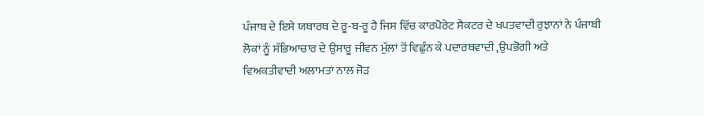ਪੰਜਾਬ ਦੇ ਇਸੇ ਯਥਾਰਥ ਦੇ ਰੂ-ਬ-ਰੂ ਹੈ ਜਿਸ ਵਿੱਚ ਕਾਰਪੋਰੇਟ ਸੈਕਟਰ ਦੇ ਖਪਤਵਾਦੀ ਰੁਝਾਨਾਂ ਨੇ ਪੰਜਾਬੀ ਲੋਕਾਂ ਨੂੰ ਸੱਭਿਆਚਾਰ ਦੇ ਉਸਾਰੂ ਜੀਵਨ ਮੁੱਲਾਂ ਤੋਂ ਵਿਛੁੰਨ ਕੇ ਪਦਾਰਥਵਾਦੀ ,ਉਪਭੋਗੀ ਅਤੇ ਵਿਅਕਤੀਵਾਦੀ ਅਲਾਮਤਾਂ ਨਾਲ ਜੋੜ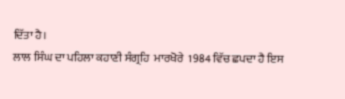ਦਿੱਤਾ ਹੈ।
ਲਾਲ ਸਿੰਘ ਦਾ ਪਹਿਲਾ ਕਹਾਣੀ ਸੰਗ੍ਰਹਿ  ਮਾਰਖੋਰੇ  1984 ਵਿੱਚ ਛਪਦਾ ਹੈ ਇਸ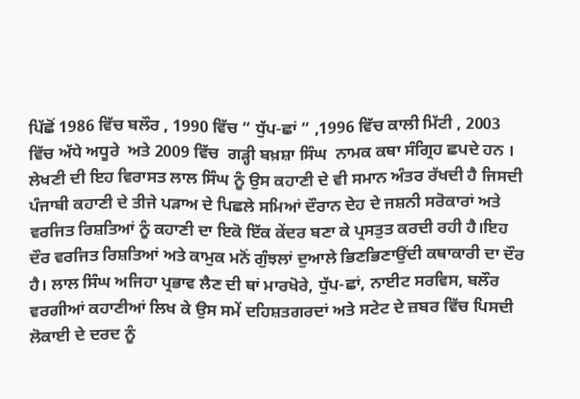ਪਿੱਛੋਂ 1986 ਵਿੱਚ ਬਲੌਰ , 1990 ਵਿੱਚ “ ਧੁੱਪ-ਛਾਂ “ ,1996 ਵਿੱਚ ਕਾਲੀ ਮਿੱਟੀ , 2003 ਵਿੱਚ ਅੱਧੇ ਅਧੂਰੇ  ਅਤੇ 2009 ਵਿੱਚ  ਗੜ੍ਹੀ ਬਖ਼ਸ਼ਾ ਸਿੰਘ  ਨਾਮਕ ਕਥਾ ਸੰਗ੍ਰਿਹ ਛਪਦੇ ਹਨ । ਲੇਖਣੀ ਦੀ ਇਹ ਵਿਰਾਸਤ ਲਾਲ ਸਿੰਘ ਨੂੰ ਉਸ ਕਹਾਣੀ ਦੇ ਵੀ ਸਮਾਨ ਅੰਤਰ ਰੱਖਦੀ ਹੈ ਜਿਸਦੀ ਪੰਜਾਬੀ ਕਹਾਣੀ ਦੇ ਤੀਜੇ ਪੜਾਅ ਦੇ ਪਿਛਲੇ ਸਮਿਆਂ ਦੌਰਾਨ ਦੇਹ ਦੇ ਜਸ਼ਨੀ ਸਰੋਕਾਰਾਂ ਅਤੇ ਵਰਜਿਤ ਰਿਸ਼ਤਿਆਂ ਨੂੰ ਕਹਾਣੀ ਦਾ ਇਕੋ ਇੱਕ ਕੇਂਦਰ ਬਣਾ ਕੇ ਪ੍ਰਸਤੁਤ ਕਰਦੀ ਰਹੀ ਹੈ।ਇਹ ਦੌਰ ਵਰਜਿਤ ਰਿਸ਼ਤਿਆਂ ਅਤੇ ਕਾਮੁਕ ਮਨੋਂ ਗੁੰਝਲਾਂ ਦੁਆਲੇ ਭਿਣਭਿਣਾਉਂਦੀ ਕਥਾਕਾਰੀ ਦਾ ਦੌਰ ਹੈ। ਲਾਲ ਸਿੰਘ ਅਜਿਹਾ ਪ੍ਰਭਾਵ ਲੈਣ ਦੀ ਥਾਂ ਮਾਰਖੋਰੇ, ਧੁੱਪ-ਛਾਂ, ਨਾਈਟ ਸਰਵਿਸ, ਬਲੌਰ ਵਰਗੀਆਂ ਕਹਾਣੀਆਂ ਲਿਖ ਕੇ ਉਸ ਸਮੇਂ ਦਹਿਸ਼ਤਗਰਦਾਂ ਅਤੇ ਸਟੇਟ ਦੇ ਜ਼ਬਰ ਵਿੱਚ ਪਿਸਦੀ ਲੋਕਾਈ ਦੇ ਦਰਦ ਨੂੰ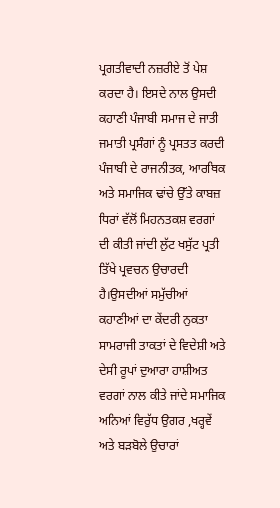ਪ੍ਰਗਤੀਵਾਦੀ ਨਜ਼ਰੀਏ ਤੋਂ ਪੇਸ਼ ਕਰਦਾ ਹੈ। ਇਸਦੇ ਨਾਲ ਉਸਦੀ ਕਹਾਣੀ ਪੰਜਾਬੀ ਸਮਾਜ ਦੇ ਜਾਤੀ ਜਮਾਤੀ ਪ੍ਰਸੰਗਾਂ ਨੂੰ ਪ੍ਰਸਤਤ ਕਰਦੀ ਪੰਜਾਬੀ ਦੇ ਰਾਜਨੀਤਕ, ਆਰਥਿਕ ਅਤੇ ਸਮਾਜਿਕ ਢਾਂਚੇ ਉੱਤੇ ਕਾਬਜ਼ ਧਿਰਾਂ ਵੱਲੋਂ ਮਿਹਨਤਕਸ਼ ਵਰਗਾਂ ਦੀ ਕੀਤੀ ਜਾਂਦੀ ਲੁੱਟ ਖਸੁੱਟ ਪ੍ਰਤੀ ਤਿੱਖੇ ਪ੍ਰਵਚਨ ਉਚਾਰਦੀ ਹੈ।ਉਸਦੀਆਂ ਸਮੁੱਚੀਆਂ ਕਹਾਣੀਆਂ ਦਾ ਕੇਂਦਰੀ ਨੁਕਤਾ ਸਾਮਰਾਜੀ ਤਾਕਤਾਂ ਦੇ ਵਿਦੇਸ਼ੀ ਅਤੇ ਦੇਸੀ ਰੂਪਾਂ ਦੁਆਰਾ ਹਾਸ਼ੀਅਤ ਵਰਗਾਂ ਨਾਲ ਕੀਤੇ ਜਾਂਦੇ ਸਮਾਜਿਕ ਅਨਿਆਂ ਵਿਰੁੱਧ ਉਗਰ ,ਖਰ੍ਹਵੇਂ ਅਤੇ ਬੜਬੋਲੇ ਉਚਾਰਾਂ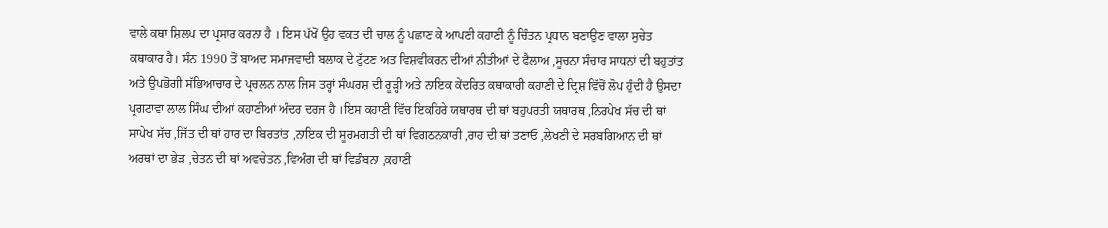ਵਾਲੇ ਕਥਾ ਸ਼ਿਲਪ ਦਾ ਪ੍ਰਸਾਰ ਕਰਨਾ ਹੈ । ਇਸ ਪੱਖੋਂ ਉਹ ਵਕਤ ਦੀ ਚਾਲ ਨੂੰ ਪਛਾਣ ਕੇ ਆਪਣੀ ਕਹਾਣੀ ਨੂੰ ਚਿੰਤਨ ਪ੍ਰਧਾਨ ਬਣਾਉਣ ਵਾਲਾ ਸੁਚੇਤ ਕਥਾਕਾਰ ਹੈ। ਸੰਨ 1990 ਤੋਂ ਬਾਅਦ ਸਮਾਜਵਾਦੀ ਬਲਾਕ ਦੇ ਟੁੱਟਣ ਅਤ ਵਿਸ਼ਵੀਕਰਨ ਦੀਆਂ ਨੀਤੀਆਂ ਦੇ ਫੈਲਾਅ ,ਸੂਚਨਾ ਸੰਚਾਰ ਸਾਧਨਾਂ ਦੀ ਬਹੁਤਾਂਤ ਅਤੇ ਉਪਭੋਗੀ ਸੱਭਿਆਚਾਰ ਦੇ ਪ੍ਰਚਲਨ ਨਾਲ ਜਿਸ ਤਰ੍ਹਾਂ ਸੰਘਰਸ਼ ਦੀ ਰੂੜ੍ਹੀ ਅਤੇ ਨਾਇਕ ਕੇਂਦਰਿਤ ਕਥਾਕਾਰੀ ਕਹਾਣੀ ਦੇ ਦ੍ਰਿਸ਼ ਵਿੱਚੋਂ ਲੋਪ ਹੁੰਦੀ ਹੈ ਉਸਦਾ ਪ੍ਰਗਟਾਵਾ ਲਾਲ ਸਿੰਘ ਦੀਆਂ ਕਹਾਣੀਆਂ ਅੰਦਰ ਦਰਜ ਹੈ ।ਇਸ ਕਹਾਣੀ ਵਿੱਚ ਇਕਹਿਰੇ ਯਥਾਰਥ ਦੀ ਥਾਂ ਬਹੁਪਰਤੀ ਯਥਾਰਥ ,ਨਿਰਪੇਖ ਸੱਚ ਦੀ ਥਾਂ ਸਾਪੇਖ ਸੱਚ ,ਜਿੱਤ ਦੀ ਥਾਂ ਹਾਰ ਦਾ ਬਿਰਤਾਂਤ ,ਨਾਇਕ ਦੀ ਸੂਰਮਗਤੀ ਦੀ ਥਾਂ ਵਿਗਠਨਕਾਰੀ ,ਰਾਹ ਦੀ ਥਾਂ ਤਣਾਓ ,ਲੇਖਣੀ ਦੇ ਸਰਬਗਿਆਨ ਦੀ ਥਾਂ ਅਰਥਾਂ ਦਾ ਭੇੜ ,ਚੇਤਨ ਦੀ ਥਾਂ ਅਵਚੇਤਨ ,ਵਿਅੰਗ ਦੀ ਥਾਂ ਵਿਡੰਬਨਾ ,ਕਹਾਣੀ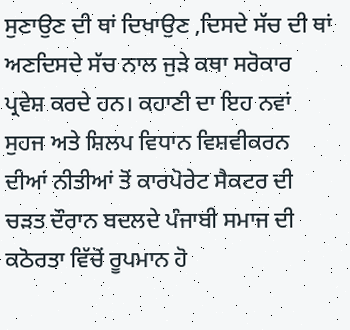ਸੁਣਾਉਣ ਦੀ ਥਾਂ ਦਿਖਾਉਣ ,ਦਿਸਦੇ ਸੱਚ ਦੀ ਥਾਂ ਅਣਦਿਸਦੇ ਸੱਚ ਨਾਲ ਜੁੜੇ ਕਥਾ ਸਰੋਕਾਰ ਪ੍ਰਵੇਸ਼ ਕਰਦੇ ਹਨ। ਕਹਾਣੀ ਦਾ ਇਹ ਨਵਾਂ ਸੁਹਜ ਅਤੇ ਸ਼ਿਲਪ ਵਿਧਾਨ ਵਿਸ਼ਵੀਕਰਨ ਦੀਆਂ ਨੀਤੀਆਂ ਤੋਂ ਕਾਰਪੋਰੇਟ ਸੈਕਟਰ ਦੀ ਚੜਤ ਦੌਰਾਨ ਬਦਲਦੇ ਪੰਜਾਬੀ ਸਮਾਜ ਦੀ ਕਠੋਰਤਾ ਵਿੱਚੋਂ ਰੂਪਮਾਨ ਹੋ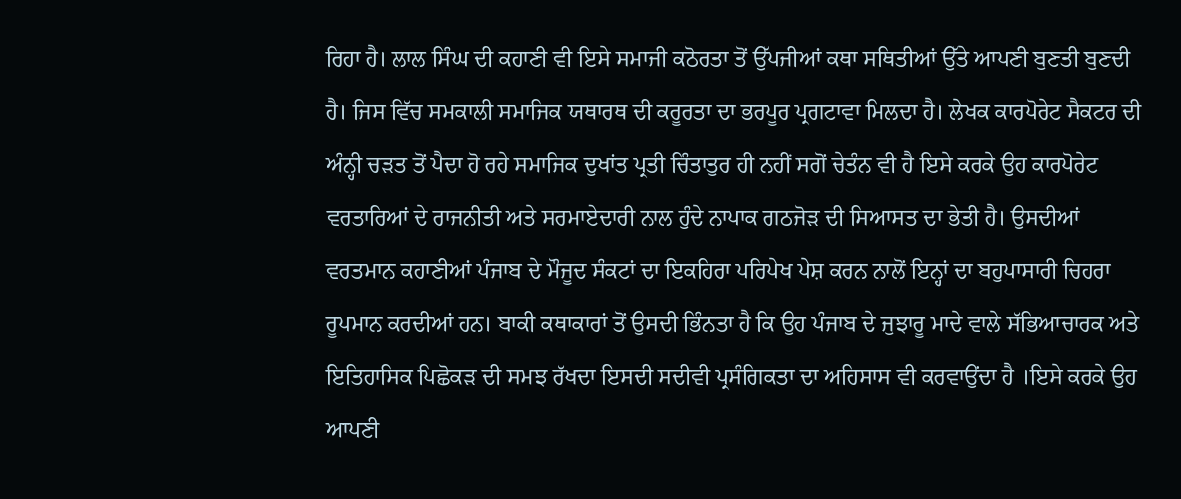ਰਿਹਾ ਹੈ। ਲਾਲ ਸਿੰਘ ਦੀ ਕਹਾਣੀ ਵੀ ਇਸੇ ਸਮਾਜੀ ਕਠੋਰਤਾ ਤੋਂ ਉੱਪਜੀਆਂ ਕਥਾ ਸਥਿਤੀਆਂ ਉੱਤੇ ਆਪਣੀ ਬੁਣਤੀ ਬੁਣਦੀ ਹੈ। ਜਿਸ ਵਿੱਚ ਸਮਕਾਲੀ ਸਮਾਜਿਕ ਯਥਾਰਥ ਦੀ ਕਰੂਰਤਾ ਦਾ ਭਰਪੂਰ ਪ੍ਰਗਟਾਵਾ ਮਿਲਦਾ ਹੈ। ਲੇਖਕ ਕਾਰਪੋਰੇਟ ਸੈਕਟਰ ਦੀ ਅੰਨ੍ਹੀ ਚੜਤ ਤੋਂ ਪੈਦਾ ਹੋ ਰਹੇ ਸਮਾਜਿਕ ਦੁਖਾਂਤ ਪ੍ਰਤੀ ਚਿੰਤਾਤੁਰ ਹੀ ਨਹੀਂ ਸਗੋਂ ਚੇਤੰਨ ਵੀ ਹੈ ਇਸੇ ਕਰਕੇ ਉਹ ਕਾਰਪੋਰੇਟ ਵਰਤਾਰਿਆਂ ਦੇ ਰਾਜਨੀਤੀ ਅਤੇ ਸਰਮਾਏਦਾਰੀ ਨਾਲ ਹੁੰਦੇ ਨਾਪਾਕ ਗਠਜੋੜ ਦੀ ਸਿਆਸਤ ਦਾ ਭੇਤੀ ਹੈ। ਉਸਦੀਆਂ ਵਰਤਮਾਨ ਕਹਾਣੀਆਂ ਪੰਜਾਬ ਦੇ ਮੌਜੂਦ ਸੰਕਟਾਂ ਦਾ ਇਕਹਿਰਾ ਪਰਿਪੇਖ ਪੇਸ਼ ਕਰਨ ਨਾਲੋਂ ਇਨ੍ਹਾਂ ਦਾ ਬਹੁਪਾਸਾਰੀ ਚਿਹਰਾ ਰੂਪਮਾਨ ਕਰਦੀਆਂ ਹਨ। ਬਾਕੀ ਕਥਾਕਾਰਾਂ ਤੋਂ ਉਸਦੀ ਭਿੰਨਤਾ ਹੈ ਕਿ ਉਹ ਪੰਜਾਬ ਦੇ ਜੁਝਾਰੂ ਮਾਦੇ ਵਾਲੇ ਸੱਭਿਆਚਾਰਕ ਅਤੇ ਇਤਿਹਾਸਿਕ ਪਿਛੋਕੜ ਦੀ ਸਮਝ ਰੱਖਦਾ ਇਸਦੀ ਸਦੀਵੀ ਪ੍ਰਸੰਗਿਕਤਾ ਦਾ ਅਹਿਸਾਸ ਵੀ ਕਰਵਾਉਂਦਾ ਹੈ ।ਇਸੇ ਕਰਕੇ ਉਹ ਆਪਣੀ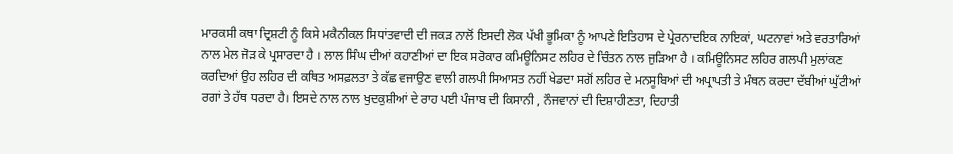ਮਾਰਕਸੀ ਕਥਾ ਦ੍ਰਿਸ਼ਟੀ ਨੂੰ ਕਿਸੇ ਮਕੈਨੀਕਲ ਸਿਧਾਂਤਵਾਦੀ ਦੀ ਜਕੜ ਨਾਲੋਂ ਇਸਦੀ ਲੋਕ ਪੱਖੀ ਭੂਮਿਕਾ ਨੂੰ ਆਪਣੇ ਇਤਿਹਾਸ ਦੇ ਪ੍ਰੇਰਨਾਦਇਕ ਨਾਇਕਾਂ, ਘਟਨਾਵਾਂ ਅਤੇ ਵਰਤਾਰਿਆਂ ਨਾਲ ਮੇਲ ਜੋੜ ਕੇ ਪ੍ਰਸਾਰਦਾ ਹੈ । ਲਾਲ ਸਿੰਘ ਦੀਆਂ ਕਹਾਣੀਆਂ ਦਾ ਇਕ ਸਰੋਕਾਰ ਕਮਿਊਨਿਸਟ ਲਹਿਰ ਦੇ ਚਿੰਤਨ ਨਾਲ ਜੁੜਿਆ ਹੈ । ਕਮਿਊਨਿਸਟ ਲਹਿਰ ਗਲਪੀ ਮੁਲਾਂਕਣ ਕਰਦਿਆਂ ਉਹ ਲਹਿਰ ਦੀ ਕਥਿਤ ਅਸਫ਼ਲਤਾ ਤੇ ਕੱਛ ਵਜਾਉਣ ਵਾਲੀ ਗਲਪੀ ਸਿਆਸਤ ਨਹੀਂ ਖੇਡਦਾ ਸਗੋਂ ਲਹਿਰ ਦੇ ਮਨਸੂਬਿਆਂ ਦੀ ਅਪ੍ਰਾਪਤੀ ਤੇ ਮੰਥਨ ਕਰਦਾ ਦੱਬੀਆਂ ਘੁੱਟੀਆਂ ਰਗਾਂ ਤੇ ਹੱਥ ਧਰਦਾ ਹੈ। ਇਸਦੇ ਨਾਲ ਨਾਲ ਖੁਦਕੁਸ਼ੀਆਂ ਦੇ ਰਾਹ ਪਈ ਪੰਜਾਬ ਦੀ ਕਿਸਾਨੀ , ਨੌਜਵਾਨਾਂ ਦੀ ਦਿਸ਼ਾਹੀਣਤਾ, ਦਿਹਾਤੀ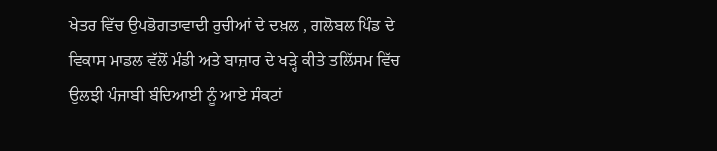ਖੇਤਰ ਵਿੱਚ ਉਪਭੋਗਤਾਵਾਦੀ ਰੁਚੀਆਂ ਦੇ ਦਖ਼ਲ , ਗਲੋਬਲ ਪਿੰਡ ਦੇ ਵਿਕਾਸ ਮਾਡਲ ਵੱਲੋਂ ਮੰਡੀ ਅਤੇ ਬਾਜ਼ਾਰ ਦੇ ਖੜ੍ਹੇ ਕੀਤੇ ਤਲਿੱਸਮ ਵਿੱਚ ਉਲਝੀ ਪੰਜਾਬੀ ਬੰਦਿਆਈ ਨੂੰ ਆਏ ਸੰਕਟਾਂ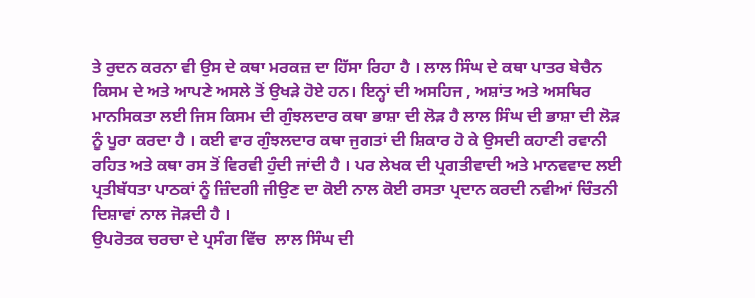ਤੇ ਰੁਦਨ ਕਰਨਾ ਵੀ ਉਸ ਦੇ ਕਥਾ ਮਰਕਜ਼ ਦਾ ਹਿੱਸਾ ਰਿਹਾ ਹੈ । ਲਾਲ ਸਿੰਘ ਦੇ ਕਥਾ ਪਾਤਰ ਬੇਚੈਨ ਕਿਸਮ ਦੇ ਅਤੇ ਆਪਣੇ ਅਸਲੇ ਤੋਂ ਉਖੜੇ ਹੋਏ ਹਨ। ਇਨ੍ਹਾਂ ਦੀ ਅਸਹਿਜ , ਅਸ਼ਾਂਤ ਅਤੇ ਅਸਥਿਰ ਮਾਨਸਿਕਤਾ ਲਈ ਜਿਸ ਕਿਸਮ ਦੀ ਗੁੰਝਲਦਾਰ ਕਥਾ ਭਾਸ਼ਾ ਦੀ ਲੋੜ ਹੈ ਲਾਲ ਸਿੰਘ ਦੀ ਭਾਸ਼ਾ ਦੀ ਲੋੜ ਨੂੰ ਪੂਰਾ ਕਰਦਾ ਹੈ । ਕਈ ਵਾਰ ਗੁੰਝਲਦਾਰ ਕਥਾ ਜੁਗਤਾਂ ਦੀ ਸ਼ਿਕਾਰ ਹੋ ਕੇ ਉਸਦੀ ਕਹਾਣੀ ਰਵਾਨੀ ਰਹਿਤ ਅਤੇ ਕਥਾ ਰਸ ਤੋਂ ਵਿਰਵੀ ਹੁੰਦੀ ਜਾਂਦੀ ਹੈ । ਪਰ ਲੇਖਕ ਦੀ ਪ੍ਰਗਤੀਵਾਦੀ ਅਤੇ ਮਾਨਵਵਾਦ ਲਈ ਪ੍ਰਤੀਬੱਧਤਾ ਪਾਠਕਾਂ ਨੂੰ ਜ਼ਿੰਦਗੀ ਜੀਉਣ ਦਾ ਕੋਈ ਨਾਲ ਕੋਈ ਰਸਤਾ ਪ੍ਰਦਾਨ ਕਰਦੀ ਨਵੀਆਂ ਚਿੰਤਨੀ ਦਿਸ਼ਾਵਾਂ ਨਾਲ ਜੋੜਦੀ ਹੈ ।
ਉਪਰੋਤਕ ਚਰਚਾ ਦੇ ਪ੍ਰਸੰਗ ਵਿੱਚ  ਲਾਲ ਸਿੰਘ ਦੀ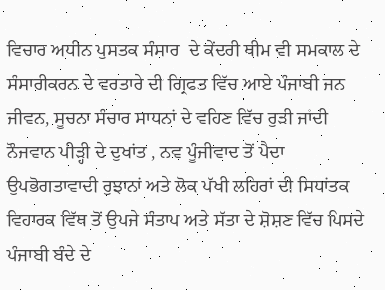ਵਿਚਾਰ ਅਧੀਨ ਪੁਸਤਕ ਸੰਸਾਰ  ਦੇ ਕੇਂਦਰੀ ਥੀਮ ਵੀ ਸਮਕਾਲ ਦੇ ਸੰਸਾਰੀਕਰਨ ਦੇ ਵਰਤਾਰੇ ਦੀ ਗ੍ਰਿਫਤ ਵਿੱਚ ਆਏ ਪੰਜਾਬੀ ਜਨ ਜੀਵਨ, ਸੂਚਨਾ ਸੰਚਾਰ ਸਾਧਨਾਂ ਦੇ ਵਹਿਣ ਵਿੱਚ ਰੁੜੀ ਜਾਂਦੀ ਨੌਜਵਾਨ ਪੀੜ੍ਹੀ ਦੇ ਦੁਖਾਂਤ , ਨਵ ਪੂੰਜੀਵਾਦ ਤੋਂ ਪੈਦਾ ਉਪਭੋਗਤਾਵਾਦੀ ਰੁਝਾਨਾਂ ਅਤੇ ਲੋਕ ਪੱਖੀ ਲਹਿਰਾਂ ਦੀ ਸਿਧਾਂਤਕ ਵਿਹਾਰਕ ਵਿੱਥ ਤੋਂ ਉਪਜੇ ਸੰਤਾਪ ਅਤੇ ਸੱਤਾ ਦੇ ਸ਼ੋਸ਼ਣ ਵਿੱਚ ਪਿਸਦੇ ਪੰਜਾਬੀ ਬੰਦੇ ਦੇ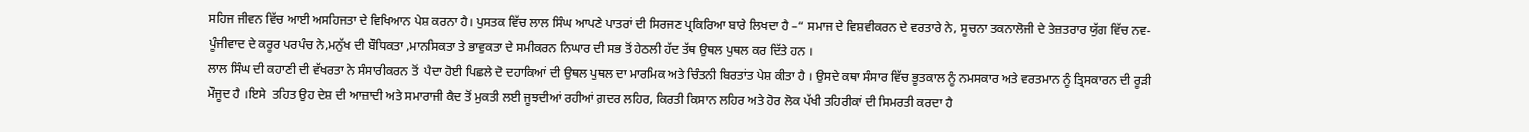ਸਹਿਜ ਜੀਵਨ ਵਿੱਚ ਆਈ ਅਸਹਿਜਤਾ ਦੇ ਵਿਖਿਆਨ ਪੇਸ਼ ਕਰਨਾ ਹੈ। ਪੁਸਤਕ ਵਿੱਚ ਲਾਲ ਸਿੰਘ ਆਪਣੇ ਪਾਤਰਾਂ ਦੀ ਸਿਰਜਣ ਪ੍ਰਕਿਰਿਆ ਬਾਰੇ ਲਿਖਦਾ ਹੈ –“ ਸਮਾਜ ਦੇ ਵਿਸ਼ਵੀਕਰਨ ਦੇ ਵਰਤਾਰੇ ਨੇ, ਸੂਚਨਾ ਤਕਨਾਲੋਜੀ ਦੇ ਤੇਜ਼ਤਰਾਰ ਯੁੱਗ ਵਿੱਚ ਨਵ-ਪੂੰਜੀਵਾਦ ਦੇ ਕਰੂਰ ਪਰਪੰਚ ਨੇ,ਮਨੁੱਖ ਦੀ ਬੌਧਿਕਤਾ ,ਮਾਨਸਿਕਤਾ ਤੇ ਭਾਵੁਕਤਾ ਦੇ ਸਮੀਕਰਨ ਨਿਘਾਰ ਦੀ ਸਭ ਤੋਂ ਹੇਠਲੀ ਹੱਦ ਤੱਥ ਉਥਲ ਪੁਥਲ ਕਰ ਦਿੱਤੇ ਹਨ ।
ਲਾਲ ਸਿੰਘ ਦੀ ਕਹਾਣੀ ਦੀ ਵੱਖਰਤਾ ਨੇ ਸੰਸਾਰੀਕਰਨ ਤੋਂ  ਪੈਦਾ ਹੋਈ ਪਿਛਲੇ ਦੋ ਦਹਾਕਿਆਂ ਦੀ ਉਥਲ ਪੁਥਲ ਦਾ ਮਾਰਮਿਕ ਅਤੇ ਚਿੰਤਨੀ ਬਿਰਤਾਂਤ ਪੇਸ਼ ਕੀਤਾ ਹੈ । ਉਸਦੇ ਕਥਾ ਸੰਸਾਰ ਵਿੱਚ ਭੂਤਕਾਲ ਨੂੰ ਨਮਸਕਾਰ ਅਤੇ ਵਰਤਮਾਨ ਨੂੰ ਤ੍ਰਿਸਕਾਰਨ ਦੀ ਰੂੜੀ ਮੌਜੂਦ ਹੈ ।ਇਸੇ  ਤਹਿਤ ਉਹ ਦੇਸ਼ ਦੀ ਆਜ਼ਾਦੀ ਅਤੇ ਸਮਾਰਾਜੀ ਕੈਦ ਤੋਂ ਮੁਕਤੀ ਲਈ ਜੂਝਦੀਆਂ ਰਹੀਆਂ ਗ਼ਦਰ ਲਹਿਰ, ਕਿਰਤੀ ਕਿਸਾਨ ਲਹਿਰ ਅਤੇ ਹੋਰ ਲੋਕ ਪੱਖੀ ਤਹਿਰੀਕਾਂ ਦੀ ਸਿਮਰਤੀ ਕਰਦਾ ਹੈ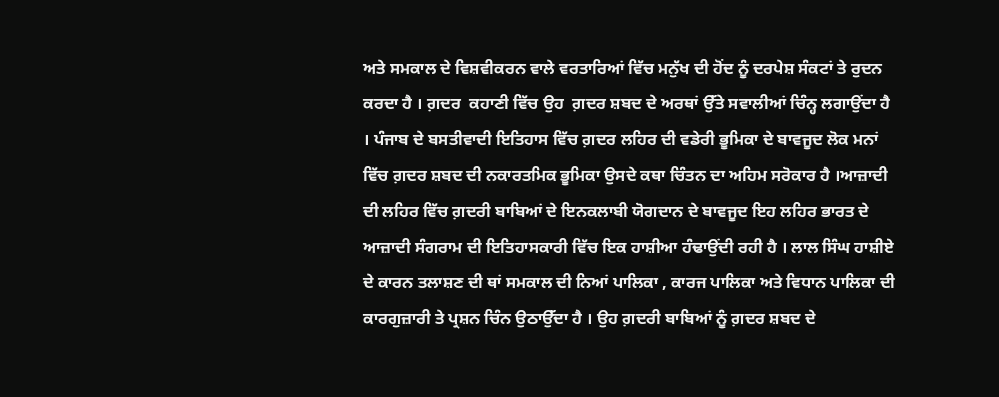ਅਤੇ ਸਮਕਾਲ ਦੇ ਵਿਸ਼ਵੀਕਰਨ ਵਾਲੇ ਵਰਤਾਰਿਆਂ ਵਿੱਚ ਮਨੁੱਖ ਦੀ ਹੋਂਦ ਨੂੰ ਦਰਪੇਸ਼ ਸੰਕਟਾਂ ਤੇ ਰੁਦਨ ਕਰਦਾ ਹੈ । ਗ਼ਦਰ  ਕਹਾਣੀ ਵਿੱਚ ਉਹ  ਗ਼ਦਰ ਸ਼ਬਦ ਦੇ ਅਰਥਾਂ ਉੱਤੇ ਸਵਾਲੀਆਂ ਚਿੰਨ੍ਹ ਲਗਾਉਂਦਾ ਹੈ । ਪੰਜਾਬ ਦੇ ਬਸਤੀਵਾਦੀ ਇਤਿਹਾਸ ਵਿੱਚ ਗ਼ਦਰ ਲਹਿਰ ਦੀ ਵਡੇਰੀ ਭੂਮਿਕਾ ਦੇ ਬਾਵਜੂਦ ਲੋਕ ਮਨਾਂ ਵਿੱਚ ਗ਼ਦਰ ਸ਼ਬਦ ਦੀ ਨਕਾਰਤਮਿਕ ਭੂਮਿਕਾ ਉਸਦੇ ਕਥਾ ਚਿੰਤਨ ਦਾ ਅਹਿਮ ਸਰੋਕਾਰ ਹੈ ।ਆਜ਼ਾਦੀ ਦੀ ਲਹਿਰ ਵਿੱਚ ਗ਼ਦਰੀ ਬਾਬਿਆਂ ਦੇ ਇਨਕਲਾਬੀ ਯੋਗਦਾਨ ਦੇ ਬਾਵਜੂਦ ਇਹ ਲਹਿਰ ਭਾਰਤ ਦੇ ਆਜ਼ਾਦੀ ਸੰਗਰਾਮ ਦੀ ਇਤਿਹਾਸਕਾਰੀ ਵਿੱਚ ਇਕ ਹਾਸ਼ੀਆ ਹੰਢਾਉਂਦੀ ਰਹੀ ਹੈ । ਲਾਲ ਸਿੰਘ ਹਾਸ਼ੀਏ ਦੇ ਕਾਰਨ ਤਲਾਸ਼ਣ ਦੀ ਥਾਂ ਸਮਕਾਲ ਦੀ ਨਿਆਂ ਪਾਲਿਕਾ , ਕਾਰਜ ਪਾਲਿਕਾ ਅਤੇ ਵਿਧਾਨ ਪਾਲਿਕਾ ਦੀ ਕਾਰਗੁਜ਼ਾਰੀ ਤੇ ਪ੍ਰਸ਼ਨ ਚਿੰਨ ਉਠਾਉੱਦਾ ਹੈ । ਉਹ ਗ਼ਦਰੀ ਬਾਬਿਆਂ ਨੂੰ ਗ਼ਦਰ ਸ਼ਬਦ ਦੇ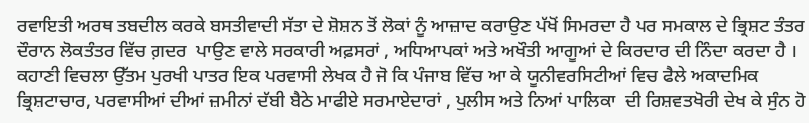ਰਵਾਇਤੀ ਅਰਥ ਤਬਦੀਲ ਕਰਕੇ ਬਸਤੀਵਾਦੀ ਸੱਤਾ ਦੇ ਸ਼ੋਸ਼ਨ ਤੋਂ ਲੋਕਾਂ ਨੂੰ ਆਜ਼ਾਦ ਕਰਾਉਣ ਪੱਖੋਂ ਸਿਮਰਦਾ ਹੈ ਪਰ ਸਮਕਾਲ ਦੇ ਭ੍ਰਿਸ਼ਟ ਤੰਤਰ ਦੌਰਾਨ ਲੋਕਤੰਤਰ ਵਿੱਚ ਗ਼ਦਰ  ਪਾਉਣ ਵਾਲੇ ਸਰਕਾਰੀ ਅਫ਼ਸਰਾਂ , ਅਧਿਆਪਕਾਂ ਅਤੇ ਅਖੌਤੀ ਆਗੂਆਂ ਦੇ ਕਿਰਦਾਰ ਦੀ ਨਿੰਦਾ ਕਰਦਾ ਹੈ । ਕਹਾਣੀ ਵਿਚਲਾ ਉੱਤਮ ਪੁਰਖੀ ਪਾਤਰ ਇਕ ਪਰਵਾਸੀ ਲੇਖਕ ਹੈ ਜੋ ਕਿ ਪੰਜਾਬ ਵਿੱਚ ਆ ਕੇ ਯੂਨੀਵਰਸਿਟੀਆਂ ਵਿਚ ਫੈਲੇ ਅਕਾਦਮਿਕ ਭ੍ਰਿਸ਼ਟਾਚਾਰ, ਪਰਵਾਸੀਆਂ ਦੀਆਂ ਜ਼ਮੀਨਾਂ ਦੱਬੀ ਬੈਠੇ ਮਾਫੀਏ ਸਰਮਾਏਦਾਰਾਂ , ਪੁਲੀਸ ਅਤੇ ਨਿਆਂ ਪਾਲਿਕਾ  ਦੀ ਰਿਸ਼ਵਤਖੋਰੀ ਦੇਖ ਕੇ ਸੁੰਨ ਹੋ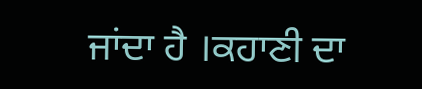ਜਾਂਦਾ ਹੈ ।ਕਹਾਣੀ ਦਾ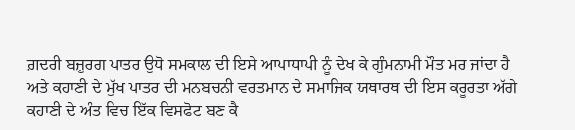ਗ਼ਦਰੀ ਬਜ਼ੁਰਗ ਪਾਤਰ ਉਧੋ ਸਮਕਾਲ ਦੀ ਇਸੇ ਆਪਾਧਾਪੀ ਨੂੰ ਦੇਖ ਕੇ ਗੁੰਮਨਾਮੀ ਮੌਤ ਮਰ ਜਾਂਦਾ ਹੈ ਅਤੇ ਕਹਾਣੀ ਦੇ ਮੁੱਖ ਪਾਤਰ ਦੀ ਮਨਬਚਨੀ ਵਰਤਮਾਨ ਦੇ ਸਮਾਜਿਕ ਯਥਾਰਥ ਦੀ ਇਸ ਕਰੂਰਤਾ ਅੱਗੇ ਕਹਾਣੀ ਦੇ ਅੰਤ ਵਿਚ ਇੱਕ ਵਿਸਫੋਟ ਬਣ ਕੈ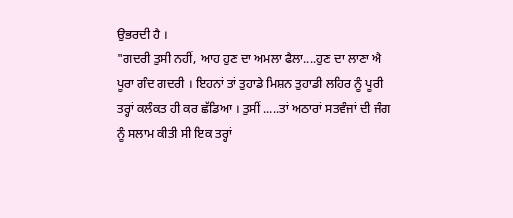ਉਭਰਦੀ ਹੈ ।
"ਗਦਰੀ ਤੁਸੀ ਨਹੀਂ, ਆਹ ਹੁਣ ਦਾ ਅਮਲਾ ਫੈਲਾ....ਹੁਣ ਦਾ ਲਾਣਾ ਐ ਪੂਰਾ ਗੰਦ ਗਦਰੀ । ਇਹਨਾਂ ਤਾਂ ਤੁਹਾਡੇ ਮਿਸ਼ਨ ਤੁਹਾਡੀ ਲਹਿਰ ਨੂੰ ਪੂਰੀ ਤਰ੍ਹਾਂ ਕਲੰਕਤ ਹੀ ਕਰ ਛੱਡਿਆ । ਤੁਸੀਂ .....ਤਾਂ ਅਠਾਰਾਂ ਸਤਵੰਜਾਂ ਦੀ ਜੰਗ ਨੂੰ ਸਲਾਮ ਕੀਤੀ ਸੀ ਇਕ ਤਰ੍ਹਾਂ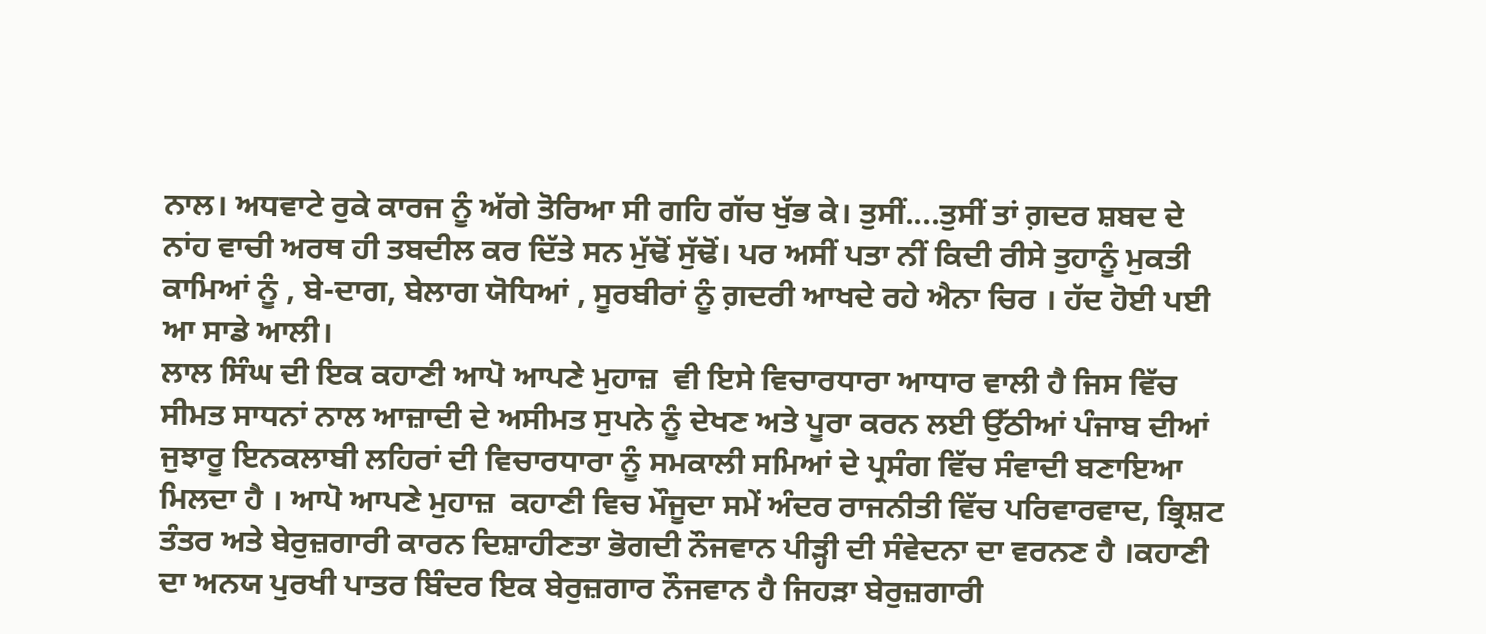ਨਾਲ। ਅਧਵਾਟੇ ਰੁਕੇ ਕਾਰਜ ਨੂੰ ਅੱਗੇ ਤੋਰਿਆ ਸੀ ਗਹਿ ਗੱਚ ਖੁੱਭ ਕੇ। ਤੁਸੀਂ....ਤੁਸੀਂ ਤਾਂ ਗ਼ਦਰ ਸ਼ਬਦ ਦੇ ਨਾਂਹ ਵਾਚੀ ਅਰਥ ਹੀ ਤਬਦੀਲ ਕਰ ਦਿੱਤੇ ਸਨ ਮੁੱਢੋਂ ਸੁੱਢੋਂ। ਪਰ ਅਸੀਂ ਪਤਾ ਨੀਂ ਕਿਦੀ ਰੀਸੇ ਤੁਹਾਨੂੰ ਮੁਕਤੀ ਕਾਮਿਆਂ ਨੂੰ , ਬੇ-ਦਾਗ, ਬੇਲਾਗ ਯੋਧਿਆਂ , ਸੂਰਬੀਰਾਂ ਨੂੰ ਗ਼ਦਰੀ ਆਖਦੇ ਰਹੇ ਐਨਾ ਚਿਰ । ਹੱਦ ਹੋਈ ਪਈ ਆ ਸਾਡੇ ਆਲੀ।
ਲਾਲ ਸਿੰਘ ਦੀ ਇਕ ਕਹਾਣੀ ਆਪੋ ਆਪਣੇ ਮੁਹਾਜ਼  ਵੀ ਇਸੇ ਵਿਚਾਰਧਾਰਾ ਆਧਾਰ ਵਾਲੀ ਹੈ ਜਿਸ ਵਿੱਚ ਸੀਮਤ ਸਾਧਨਾਂ ਨਾਲ ਆਜ਼ਾਦੀ ਦੇ ਅਸੀਮਤ ਸੁਪਨੇ ਨੂੰ ਦੇਖਣ ਅਤੇ ਪੂਰਾ ਕਰਨ ਲਈ ਉੱਠੀਆਂ ਪੰਜਾਬ ਦੀਆਂ ਜੁਝਾਰੂ ਇਨਕਲਾਬੀ ਲਹਿਰਾਂ ਦੀ ਵਿਚਾਰਧਾਰਾ ਨੂੰ ਸਮਕਾਲੀ ਸਮਿਆਂ ਦੇ ਪ੍ਰਸੰਗ ਵਿੱਚ ਸੰਵਾਦੀ ਬਣਾਇਆ ਮਿਲਦਾ ਹੈ । ਆਪੋ ਆਪਣੇ ਮੁਹਾਜ਼  ਕਹਾਣੀ ਵਿਚ ਮੌਜੂਦਾ ਸਮੇਂ ਅੰਦਰ ਰਾਜਨੀਤੀ ਵਿੱਚ ਪਰਿਵਾਰਵਾਦ, ਭ੍ਰਿਸ਼ਟ ਤੰਤਰ ਅਤੇ ਬੇਰੁਜ਼ਗਾਰੀ ਕਾਰਨ ਦਿਸ਼ਾਹੀਣਤਾ ਭੋਗਦੀ ਨੌਜਵਾਨ ਪੀੜ੍ਹੀ ਦੀ ਸੰਵੇਦਨਾ ਦਾ ਵਰਨਣ ਹੈ ।ਕਹਾਣੀ ਦਾ ਅਨਯ ਪੁਰਖੀ ਪਾਤਰ ਬਿੰਦਰ ਇਕ ਬੇਰੁਜ਼ਗਾਰ ਨੌਜਵਾਨ ਹੈ ਜਿਹੜਾ ਬੇਰੁਜ਼ਗਾਰੀ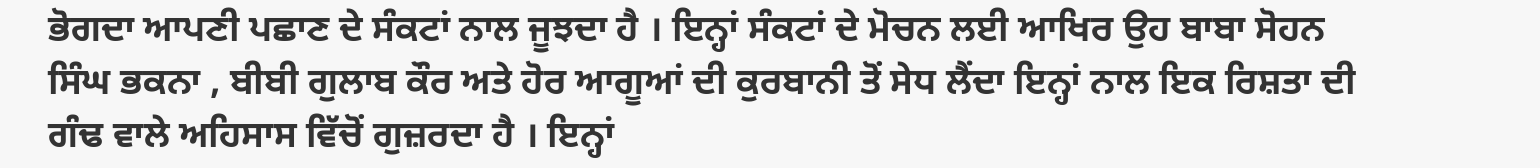ਭੋਗਦਾ ਆਪਣੀ ਪਛਾਣ ਦੇ ਸੰਕਟਾਂ ਨਾਲ ਜੂਝਦਾ ਹੈ । ਇਨ੍ਹਾਂ ਸੰਕਟਾਂ ਦੇ ਮੋਚਨ ਲਈ ਆਖਿਰ ਉਹ ਬਾਬਾ ਸੋਹਨ ਸਿੰਘ ਭਕਨਾ , ਬੀਬੀ ਗੁਲਾਬ ਕੌਰ ਅਤੇ ਹੋਰ ਆਗੂਆਂ ਦੀ ਕੁਰਬਾਨੀ ਤੋਂ ਸੇਧ ਲੈਂਦਾ ਇਨ੍ਹਾਂ ਨਾਲ ਇਕ ਰਿਸ਼ਤਾ ਦੀ ਗੰਢ ਵਾਲੇ ਅਹਿਸਾਸ ਵਿੱਚੋਂ ਗੁਜ਼ਰਦਾ ਹੈ । ਇਨ੍ਹਾਂ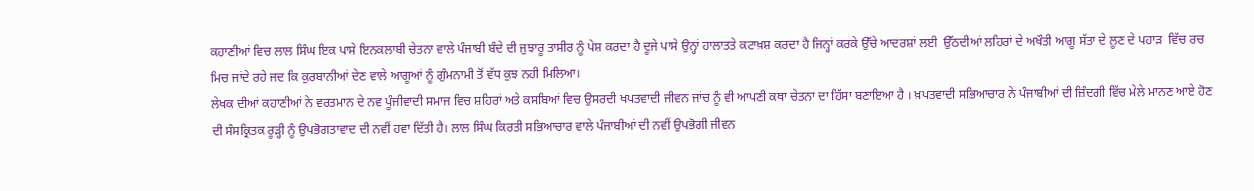ਕਹਾਣੀਆਂ ਵਿਚ ਲਾਲ ਸਿੰਘ ਇਕ ਪਾਸੇ ਇਨਕਲਾਬੀ ਚੇਤਨਾ ਵਾਲੇ ਪੰਜਾਬੀ ਬੰਦੇ ਦੀ ਜੁਝਾਰੂ ਤਾਸੀਰ ਨੂੰ ਪੇਸ਼ ਕਰਦਾ ਹੈ ਦੂਜੇ ਪਾਸੇ ਉਨ੍ਹਾਂ ਹਾਲਾਤਤੇ ਕਟਾਖ਼ਸ਼ ਕਰਦਾ ਹੈ ਜਿਨ੍ਹਾਂ ਕਰਕੇ ਉੱਚੇ ਆਦਰਸ਼ਾਂ ਲਈ  ਉੱਠਦੀਆਂ ਲਹਿਰਾਂ ਦੇ ਅਖੌਤੀ ਆਗੂ ਸੱਤਾ ਦੇ ਲੂਣ ਦੇ ਪਹਾੜ  ਵਿੱਚ ਰਚ ਮਿਚ ਜਾਂਦੇ ਰਹੇ ਜਦ ਕਿ ਕੁਰਬਾਨੀਆਂ ਦੇਣ ਵਾਲੇ ਆਗੂਆਂ ਨੂੰ ਗੁੰਮਨਾਮੀ ਤੋਂ ਵੱਧ ਕੁਝ ਨਹੀ ਮਿਲਿਆ।
ਲੇਖਕ ਦੀਆਂ ਕਹਾਣੀਆਂ ਨੇ ਵਰਤਮਾਨ ਦੇ ਨਵ ਪੂੰਜੀਵਾਦੀ ਸਮਾਜ ਵਿਚ ਸ਼ਹਿਰਾਂ ਅਤੇ ਕਸਬਿਆਂ ਵਿਚ ਉਸਰਦੀ ਖਪਤਵਾਦੀ ਜੀਵਨ ਜਾਂਚ ਨੂੰ ਵੀ ਆਪਣੀ ਕਥਾ ਚੇਤਨਾ ਦਾ ਹਿੱਸਾ ਬਣਾਇਆ ਹੈ । ਖ਼ਪਤਵਾਦੀ ਸਭਿਆਚਾਰ ਨੇ ਪੰਜਾਬੀਆਂ ਦੀ ਜ਼ਿੰਦਗੀ ਵਿੱਚ ਮੇਲੇ ਮਾਨਣ ਆਏ ਹੋਣ ਦੀ ਸੰਸਕ੍ਰਿਤਕ ਰੂੜ੍ਹੀ ਨੂੰ ਉਪਭੋਗਤਾਵਾਦ ਦੀ ਨਵੀਂ ਹਵਾ ਦਿੱਤੀ ਹੈ। ਲਾਲ ਸਿੰਘ ਕਿਰਤੀ ਸਭਿਆਚਾਰ ਵਾਲੇ ਪੰਜਾਬੀਆਂ ਦੀ ਨਵੀਂ ਉਪਭੋਗੀ ਜੀਵਨ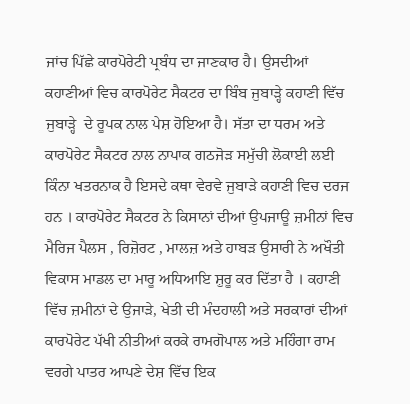ਜਾਂਚ ਪਿੱਛੇ ਕਾਰਪੋਰੇਟੀ ਪ੍ਰਬੰਧ ਦਾ ਜਾਣਕਾਰ ਹੈ। ਉਸਦੀਆਂ ਕਹਾਣੀਆਂ ਵਿਚ ਕਾਰਪੋਰੇਟ ਸੈਕਟਰ ਦਾ ਬਿੰਬ ਜੁਬਾੜ੍ਹੇ ਕਹਾਣੀ ਵਿੱਚ ਜੁਬਾੜ੍ਹੇ  ਦੇ ਰੂਪਕ ਨਾਲ ਪੇਸ਼ ਹੋਇਆ ਹੈ। ਸੱਤਾ ਦਾ ਧਰਮ ਅਤੇ ਕਾਰਪੋਰੇਟ ਸੈਕਟਰ ਨਾਲ ਨਾਪਾਕ ਗਠਜੋੜ ਸਮੁੱਚੀ ਲੋਕਾਈ ਲਈ ਕਿੰਨਾ ਖਤਰਨਾਕ ਹੈ ਇਸਦੇ ਕਥਾ ਵੇਰਵੇ ਜੁਬਾੜੇ ਕਹਾਣੀ ਵਿਚ ਦਰਜ ਹਨ । ਕਾਰਪੋਰੇਟ ਸੈਕਟਰ ਨੇ ਕਿਸਾਨਾਂ ਦੀਆਂ ਉਪਜਾਊ ਜ਼ਮੀਨਾਂ ਵਿਚ ਮੈਰਿਜ ਪੈਲਸ , ਰਿਜ਼ੋਰਟ , ਮਾਲਜ਼ ਅਤੇ ਹਾਬੜ ਉਸਾਰੀ ਨੇ ਅਖੌਤੀ ਵਿਕਾਸ ਮਾਡਲ ਦਾ ਮਾਰੂ ਅਧਿਆਇ ਸ਼ੁਰੂ ਕਰ ਦਿੱਤਾ ਹੈ । ਕਹਾਣੀ ਵਿੱਚ ਜ਼ਮੀਨਾਂ ਦੇ ਉਜਾੜੇ, ਖੇਤੀ ਦੀ ਮੰਦਹਾਲੀ ਅਤੇ ਸਰਕਾਰਾਂ ਦੀਆਂ ਕਾਰਪੋਰੇਟ ਪੱਖੀ ਨੀਤੀਆਂ ਕਰਕੇ ਰਾਮਗੋਪਾਲ ਅਤੇ ਮਹਿੰਗਾ ਰਾਮ ਵਰਗੇ ਪਾਤਰ ਆਪਣੇ ਦੇਸ਼ ਵਿੱਚ ਇਕ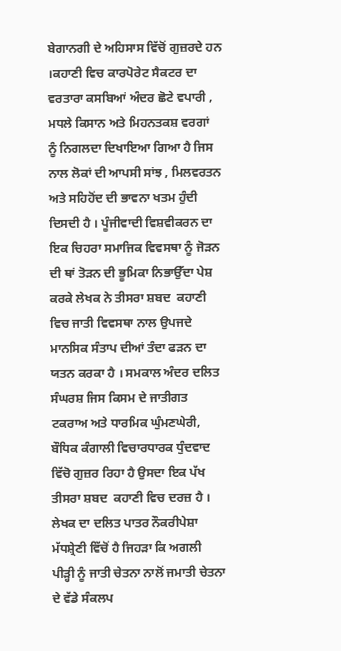ਬੇਗਾਨਗੀ ਦੇ ਅਹਿਸਾਸ ਵਿੱਚੋਂ ਗੁਜ਼ਰਦੇ ਹਨ ।ਕਹਾਣੀ ਵਿਚ ਕਾਰਪੋਰੇਟ ਸੈਕਟਰ ਦਾ ਵਰਤਾਰਾ ਕਸਬਿਆਂ ਅੰਦਰ ਛੋਟੇ ਵਪਾਰੀ , ਮਧਲੇ ਕਿਸਾਨ ਅਤੇ ਮਿਹਨਤਕਸ਼ ਵਰਗਾਂ  ਨੂੰ ਨਿਗਲਦਾ ਦਿਖਾਇਆ ਗਿਆ ਹੈ ਜਿਸ ਨਾਲ ਲੋਕਾਂ ਦੀ ਆਪਸੀ ਸਾਂਝ , ਮਿਲਵਰਤਨ ਅਤੇ ਸਹਿਹੋਂਦ ਦੀ ਭਾਵਨਾ ਖਤਮ ਹੁੰਦੀ ਦਿਸਦੀ ਹੈ । ਪੂੰਜੀਵਾਦੀ ਵਿਸ਼ਵੀਕਰਨ ਦਾ ਇਕ ਚਿਹਰਾ ਸਮਾਜਿਕ ਵਿਵਸਥਾ ਨੂੰ ਜੋੜਨ ਦੀ ਥਾਂ ਤੋੜਨ ਦੀ ਭੂਮਿਕਾ ਨਿਭਾਉੱਦਾ ਪੇਸ਼ ਕਰਕੇ ਲੇਖਕ ਨੇ ਤੀਸਰਾ ਸ਼ਬਦ  ਕਹਾਣੀ ਵਿਚ ਜਾਤੀ ਵਿਵਸਥਾ ਨਾਲ ਉਪਜਦੇ ਮਾਨਸਿਕ ਸੰਤਾਪ ਦੀਆਂ ਤੰਦਾ ਫੜਨ ਦਾ ਯਤਨ ਕਰਕਾ ਹੈ । ਸਮਕਾਲ ਅੰਦਰ ਦਲਿਤ ਸੰਘਰਸ਼ ਜਿਸ ਕਿਸਮ ਦੇ ਜਾਤੀਗਤ ਟਕਰਾਅ ਅਤੇ ਧਾਰਮਿਕ ਘੁੰਮਣਘੇਰੀ, ਬੌਧਿਕ ਕੰਗਾਲੀ ਵਿਚਾਰਧਾਰਕ ਧੁੰਦਵਾਦ ਵਿੱਚੋ ਗੁਜ਼ਰ ਰਿਹਾ ਹੈ ਉਸਦਾ ਇਕ ਪੱਖ ਤੀਸਰਾ ਸ਼ਬਦ  ਕਹਾਣੀ ਵਿਚ ਦਰਜ਼ ਹੈ । ਲੇਖਕ ਦਾ ਦਲਿਤ ਪਾਤਰ ਨੌਕਰੀਪੇਸ਼ਾ ਮੱਧਸ਼੍ਰੇਣੀ ਵਿੱਚੋਂ ਹੈ ਜਿਹੜਾ ਕਿ ਅਗਲੀ ਪੀੜ੍ਹੀ ਨੂੰ ਜਾਤੀ ਚੇਤਨਾ ਨਾਲੋਂ ਜਮਾਤੀ ਚੇਤਨਾ ਦੇ ਵੱਡੇ ਸੰਕਲਪ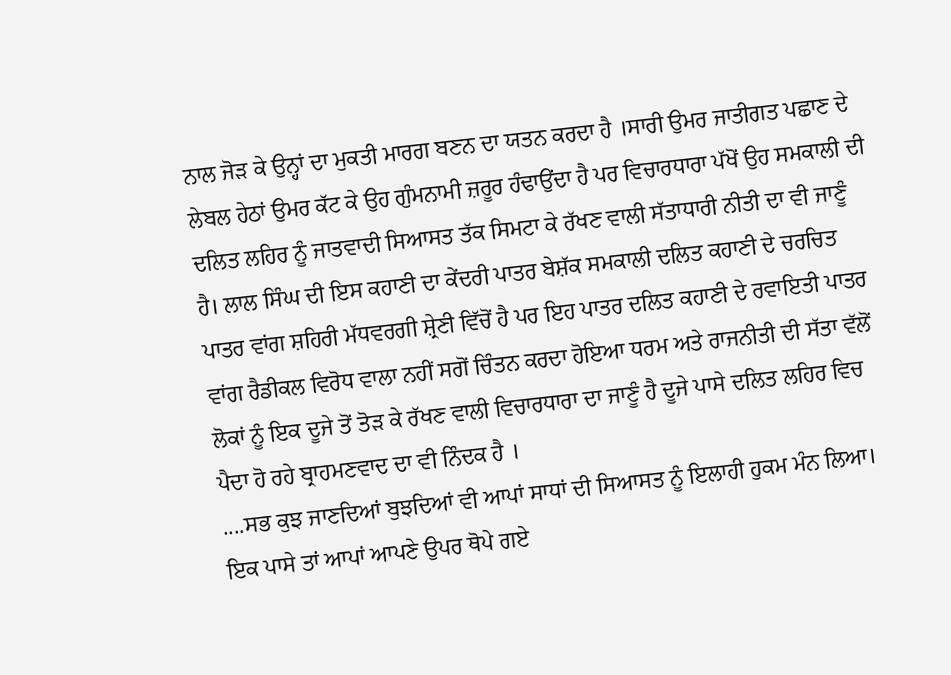ਨਾਲ ਜੋੜ ਕੇ ਉਨ੍ਹਾਂ ਦਾ ਮੁਕਤੀ ਮਾਰਗ ਬਣਨ ਦਾ ਯਤਨ ਕਰਦਾ ਹੈ ।ਸਾਰੀ ਉਮਰ ਜਾਤੀਗਤ ਪਛਾਣ ਦੇ ਲੇਬਲ ਹੇਠਾਂ ਉਮਰ ਕੱਟ ਕੇ ਉਹ ਗੁੰਮਨਾਮੀ ਜ਼ਰੂਰ ਹੰਢਾਉਂਦਾ ਹੈ ਪਰ ਵਿਚਾਰਧਾਰਾ ਪੱਖੋਂ ਉਹ ਸਮਕਾਲੀ ਦੀ ਦਲਿਤ ਲਹਿਰ ਨੂੰ ਜਾਤਵਾਦੀ ਸਿਆਸਤ ਤੱਕ ਸਿਮਟਾ ਕੇ ਰੱਖਣ ਵਾਲੀ ਸੱਤਾਧਾਰੀ ਨੀਤੀ ਦਾ ਵੀ ਜਾਣੂੰ ਹੈ। ਲਾਲ ਸਿੰਘ ਦੀ ਇਸ ਕਹਾਣੀ ਦਾ ਕੇਂਦਰੀ ਪਾਤਰ ਬੇਸ਼ੱਕ ਸਮਕਾਲੀ ਦਲਿਤ ਕਹਾਣੀ ਦੇ ਚਰਚਿਤ ਪਾਤਰ ਵਾਂਗ ਸ਼ਹਿਰੀ ਮੱਧਵਰਗੀ ਸ਼੍ਰੇਣੀ ਵਿੱਚੋਂ ਹੈ ਪਰ ਇਹ ਪਾਤਰ ਦਲਿਤ ਕਹਾਣੀ ਦੇ ਰਵਾਇਤੀ ਪਾਤਰ ਵਾਂਗ ਰੈਡੀਕਲ ਵਿਰੋਧ ਵਾਲਾ ਨਹੀਂ ਸਗੋਂ ਚਿੰਤਨ ਕਰਦਾ ਹੋਇਆ ਧਰਮ ਅਤੇ ਰਾਜਨੀਤੀ ਦੀ ਸੱਤਾ ਵੱਲੋਂ ਲੋਕਾਂ ਨੂੰ ਇਕ ਦੂਜੇ ਤੋਂ ਤੋੜ ਕੇ ਰੱਖਣ ਵਾਲੀ ਵਿਚਾਰਧਾਰਾ ਦਾ ਜਾਣੂੰ ਹੈ ਦੂਜੇ ਪਾਸੇ ਦਲਿਤ ਲਹਿਰ ਵਿਚ ਪੈਦਾ ਹੋ ਰਹੇ ਬ੍ਰਾਹਮਣਵਾਦ ਦਾ ਵੀ ਨਿੰਦਕ ਹੈ ।
....ਸਭ ਕੁਝ ਜਾਣਦਿਆਂ ਬੁਝਦਿਆਂ ਵੀ ਆਪਾਂ ਸਾਧਾਂ ਦੀ ਸਿਆਸਤ ਨੂੰ ਇਲਾਹੀ ਹੁਕਮ ਮੰਨ ਲਿਆ। ਇਕ ਪਾਸੇ ਤਾਂ ਆਪਾਂ ਆਪਣੇ ਉਪਰ ਥੋਪੇ ਗਏ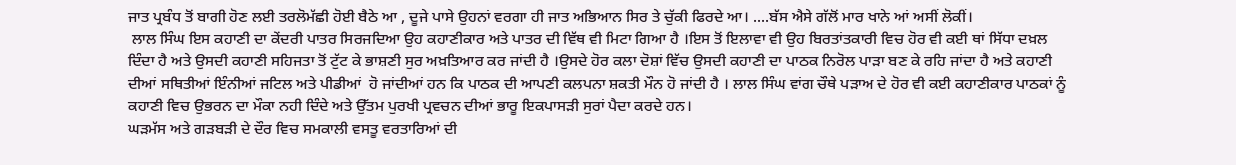ਜਾਤ ਪ੍ਰਬੰਧ ਤੋਂ ਬਾਗੀ ਹੋਣ ਲਈ ਤਰਲੋਮੱਛੀ ਹੋਈ ਬੈਠੇ ਆ , ਦੂਜੇ ਪਾਸੇ ਉਹਨਾਂ ਵਰਗਾ ਹੀ ਜਾਤ ਅਭਿਆਨ ਸਿਰ ਤੇ ਚੁੱਕੀ ਫਿਰਦੇ ਆ। ....ਬੱਸ ਐਸੇ ਗੱਲੋਂ ਮਾਰ ਖਾਨੇ ਆਂ ਅਸੀਂ ਲੋਕੀਂ।
 ਲਾਲ ਸਿੰਘ ਇਸ ਕਹਾਣੀ ਦਾ ਕੇਂਦਰੀ ਪਾਤਰ ਸਿਰਜਦਿਆ ਉਹ ਕਹਾਣੀਕਾਰ ਅਤੇ ਪਾਤਰ ਦੀ ਵਿੱਥ ਵੀ ਮਿਟਾ ਗਿਆ ਹੈ ।ਇਸ ਤੋਂ ਇਲਾਵਾ ਵੀ ਉਹ ਬਿਰਤਾਂਤਕਾਰੀ ਵਿਚ ਹੋਰ ਵੀ ਕਈ ਥਾਂ ਸਿੱਧਾ ਦਖ਼ਲ ਦਿੰਦਾ ਹੈ ਅਤੇ ਉਸਦੀ ਕਹਾਣੀ ਸਹਿਜਤਾ ਤੋਂ ਟੁੱਟ ਕੇ ਭਾਸ਼ਣੀ ਸੁਰ ਅਖ਼ਤਿਆਰ ਕਰ ਜਾਂਦੀ ਹੈ ।ਉਸਦੇ ਹੋਰ ਕਲਾ ਦੋਸ਼ਾਂ ਵਿੱਚ ਉਸਦੀ ਕਹਾਣੀ ਦਾ ਪਾਠਕ ਨਿਰੋਲ ਪਾੜਾ ਬਣ ਕੇ ਰਹਿ ਜਾਂਦਾ ਹੈ ਅਤੇ ਕਹਾਣੀ ਦੀਆਂ ਸਥਿਤੀਆਂ ਇੰਨੀਆਂ ਜਟਿਲ ਅਤੇ ਪੀਡੀਆਂ  ਹੋ ਜਾਂਦੀਆਂ ਹਨ ਕਿ ਪਾਠਕ ਦੀ ਆਪਣੀ ਕਲਪਨਾ ਸ਼ਕਤੀ ਮੌਨ ਹੋ ਜਾਂਦੀ ਹੈ । ਲਾਲ ਸਿੰਘ ਵਾਂਗ ਚੌਥੇ ਪੜਾਅ ਦੇ ਹੋਰ ਵੀ ਕਈ ਕਹਾਣੀਕਾਰ ਪਾਠਕਾਂ ਨੂੰ ਕਹਾਣੀ ਵਿਚ ਉਭਰਨ ਦਾ ਮੌਕਾ ਨਹੀ ਦਿੰਦੇ ਅਤੇ ਉੱਤਮ ਪੁਰਖੀ ਪ੍ਰਵਚਨ ਦੀਆਂ ਭਾਰੂ ਇਕਪਾਸੜੀ ਸੁਰਾਂ ਪੈਦਾ ਕਰਦੇ ਹਨ।
ਘੜਮੱਸ ਅਤੇ ਗੜਬੜੀ ਦੇ ਦੌਰ ਵਿਚ ਸਮਕਾਲੀ ਵਸਤੂ ਵਰਤਾਰਿਆਂ ਦੀ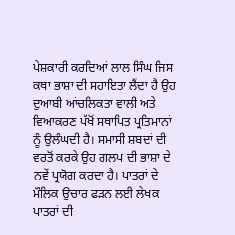ਪੇਸ਼ਕਾਰੀ ਕਰਦਿਆਂ ਲਾਲ ਸਿੰਘ ਜਿਸ ਕਥਾ ਭਾਸ਼ਾ ਦੀ ਸਹਾਇਤਾ ਲੈਂਦਾ ਹੈ ਉਹ ਦੁਆਬੀ ਆਂਚਲਿਕਤਾ ਵਾਲੀ ਅਤੇ ਵਿਆਕਰਣ ਪੱਖੋਂ ਸਥਾਪਿਤ ਪ੍ਰਤਿਮਾਨਾਂ ਨੂੰ ਉਲੰਘਦੀ ਹੈ। ਸਮਾਸੀ ਸ਼ਬਦਾਂ ਦੀ ਵਰਤੋਂ ਕਰਕੇ ਉਹ ਗਲਪ ਦੀ ਭਾਸ਼ਾ ਦੇ ਨਵੇਂ ਪ੍ਰਯੋਗ ਕਰਦਾ ਹੈ। ਪਾਤਰਾਂ ਦੇ ਮੌਲਿਕ ਉਚਾਰ ਫੜਨ ਲਈ ਲੇਖਕ ਪਾਤਰਾਂ ਦੀ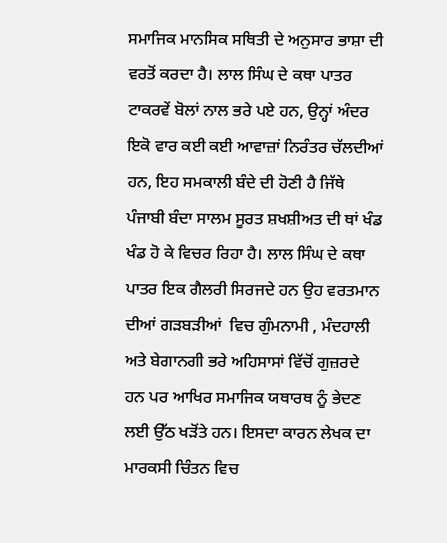ਸਮਾਜਿਕ ਮਾਨਸਿਕ ਸਥਿਤੀ ਦੇ ਅਨੁਸਾਰ ਭਾਸ਼ਾ ਦੀ ਵਰਤੋਂ ਕਰਦਾ ਹੈ। ਲਾਲ ਸਿੰਘ ਦੇ ਕਥਾ ਪਾਤਰ ਟਾਕਰਵੇਂ ਬੋਲਾਂ ਨਾਲ ਭਰੇ ਪਏ ਹਨ, ਉਨ੍ਹਾਂ ਅੰਦਰ ਇਕੋ ਵਾਰ ਕਈ ਕਈ ਆਵਾਜ਼ਾਂ ਨਿਰੰਤਰ ਚੱਲਦੀਆਂ ਹਨ, ਇਹ ਸਮਕਾਲੀ ਬੰਦੇ ਦੀ ਹੋਣੀ ਹੈ ਜਿੱਥੇ ਪੰਜਾਬੀ ਬੰਦਾ ਸਾਲਮ ਸੂਰਤ ਸ਼ਖਸ਼ੀਅਤ ਦੀ ਥਾਂ ਖੰਡ ਖੰਡ ਹੋ ਕੇ ਵਿਚਰ ਰਿਹਾ ਹੈ। ਲਾਲ ਸਿੰਘ ਦੇ ਕਥਾ ਪਾਤਰ ਇਕ ਗੈਲਰੀ ਸਿਰਜਦੇ ਹਨ ਉਹ ਵਰਤਮਾਨ ਦੀਆਂ ਗੜਬੜੀਆਂ  ਵਿਚ ਗੁੰਮਨਾਮੀ , ਮੰਦਹਾਲੀ ਅਤੇ ਬੇਗਾਨਗੀ ਭਰੇ ਅਹਿਸਾਸਾਂ ਵਿੱਚੋਂ ਗੁਜ਼ਰਦੇ ਹਨ ਪਰ ਆਖਿਰ ਸਮਾਜਿਕ ਯਥਾਰਥ ਨੂੰ ਭੇਦਣ ਲਈ ਉੱਠ ਖੜੋਂਤੇ ਹਨ। ਇਸਦਾ ਕਾਰਨ ਲੇਖਕ ਦਾ ਮਾਰਕਸੀ ਚਿੰਤਨ ਵਿਚ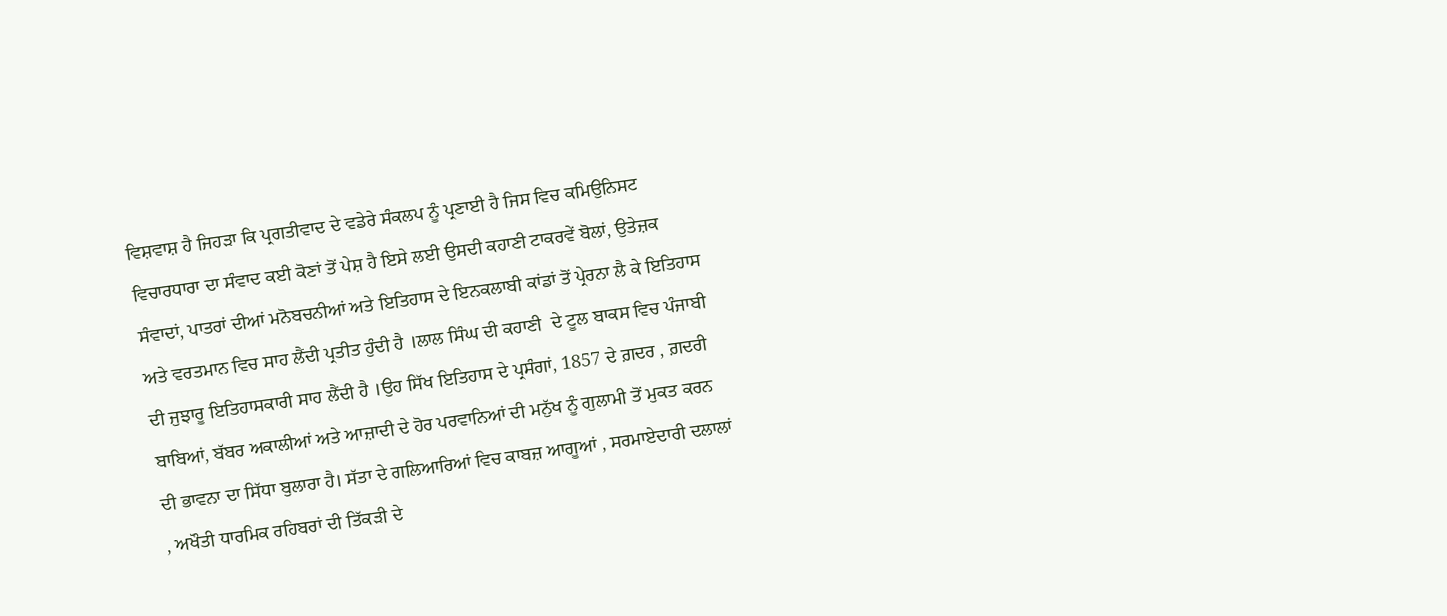ਵਿਸ਼ਵਾਸ਼ ਹੈ ਜਿਹੜਾ ਕਿ ਪ੍ਰਗਤੀਵਾਦ ਦੇ ਵਡੇਰੇ ਸੰਕਲਪ ਨੂੰ ਪ੍ਰਣਾਈ ਹੈ ਜਿਸ ਵਿਚ ਕਮਿਉਨਿਸਟ ਵਿਚਾਰਧਾਰਾ ਦਾ ਸੰਵਾਦ ਕਈ ਕੋਣਾਂ ਤੋਂ ਪੇਸ਼ ਹੈ ਇਸੇ ਲਈ ਉਸਦੀ ਕਹਾਣੀ ਟਾਕਰਵੇਂ ਬੋਲਾਂ, ਉਤੇਜ਼ਕ ਸੰਵਾਦਾਂ, ਪਾਤਰਾਂ ਦੀਆਂ ਮਨੋਬਚਨੀਆਂ ਅਤੇ ਇਤਿਹਾਸ ਦੇ ਇਨਕਲਾਬੀ ਕਾਂਡਾਂ ਤੋਂ ਪ੍ਰੇਰਨਾ ਲੈ ਕੇ ਇਤਿਹਾਸ ਅਤੇ ਵਰਤਮਾਨ ਵਿਚ ਸਾਹ ਲੈਂਦੀ ਪ੍ਰਤੀਤ ਹੁੰਦੀ ਹੈ ।ਲਾਲ ਸਿੰਘ ਦੀ ਕਹਾਣੀ  ਦੇ ਟੂਲ ਬਾਕਸ ਵਿਚ ਪੰਜਾਬੀ ਦੀ ਜੁਝਾਰੂ ਇਤਿਹਾਸਕਾਰੀ ਸਾਹ ਲੈਂਦੀ ਹੈ ।ਉਹ ਸਿੱਖ ਇਤਿਹਾਸ ਦੇ ਪ੍ਰਸੰਗਾਂ, 1857 ਦੇ ਗ਼ਦਰ , ਗ਼ਦਰੀ ਬਾਬਿਆਂ, ਬੱਬਰ ਅਕਾਲੀਆਂ ਅਤੇ ਆਜ਼ਾਦੀ ਦੇ ਹੋਰ ਪਰਵਾਨਿਆਂ ਦੀ ਮਨੁੱਖ ਨੂੰ ਗੁਲਾਮੀ ਤੋਂ ਮੁਕਤ ਕਰਨ ਦੀ ਭਾਵਨਾ ਦਾ ਸਿੱਧਾ ਬੁਲਾਰਾ ਹੈ। ਸੱਤਾ ਦੇ ਗਲਿਆਰਿਆਂ ਵਿਚ ਕਾਬਜ਼ ਆਗੂਆਂ , ਸਰਮਾਏਦਾਰੀ ਦਲਾਲਾਂ , ਅਖੌਤੀ ਧਾਰਮਿਕ ਰਹਿਬਰਾਂ ਦੀ ਤਿੱਕੜੀ ਦੇ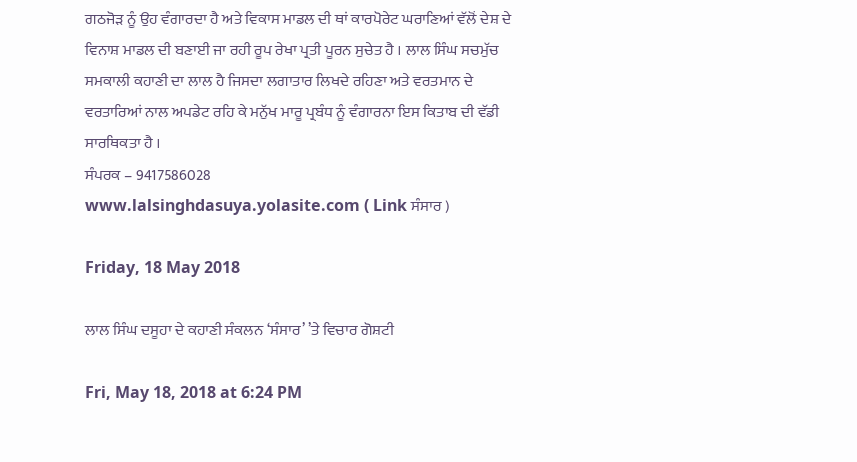ਗਠਜੋੜ ਨੂੰ ਉਹ ਵੰਗਾਰਦਾ ਹੈ ਅਤੇ ਵਿਕਾਸ ਮਾਡਲ ਦੀ ਥਾਂ ਕਾਰਪੋਰੇਟ ਘਰਾਣਿਆਂ ਵੱਲੋਂ ਦੇਸ਼ ਦੇ ਵਿਨਾਸ਼ ਮਾਡਲ ਦੀ ਬਣਾਈ ਜਾ ਰਹੀ ਰੂਪ ਰੇਖਾ ਪ੍ਰਤੀ ਪੂਰਨ ਸੁਚੇਤ ਹੈ । ਲਾਲ ਸਿੰਘ ਸਚਮੁੱਚ ਸਮਕਾਲੀ ਕਹਾਣੀ ਦਾ ਲਾਲ ਹੈ ਜਿਸਦਾ ਲਗਾਤਾਰ ਲਿਖਦੇ ਰਹਿਣਾ ਅਤੇ ਵਰਤਮਾਨ ਦੇ ਵਰਤਾਰਿਆਂ ਨਾਲ ਅਪਡੇਟ ਰਹਿ ਕੇ ਮਨੁੱਖ ਮਾਰੂ ਪ੍ਰਬੰਧ ਨੂੰ ਵੰਗਾਰਨਾ ਇਸ ਕਿਤਾਬ ਦੀ ਵੱਡੀ ਸਾਰਥਿਕਤਾ ਹੈ ।
ਸੰਪਰਕ – 9417586028
www.lalsinghdasuya.yolasite.com ( Link ਸੰਸਾਰ )

Friday, 18 May 2018

ਲਾਲ ਸਿੰਘ ਦਸੂਹਾ ਦੇ ਕਹਾਣੀ ਸੰਕਲਨ ‘ਸੰਸਾਰ’ ’ਤੇ ਵਿਚਾਰ ਗੋਸ਼ਟੀ

Fri, May 18, 2018 at 6:24 PM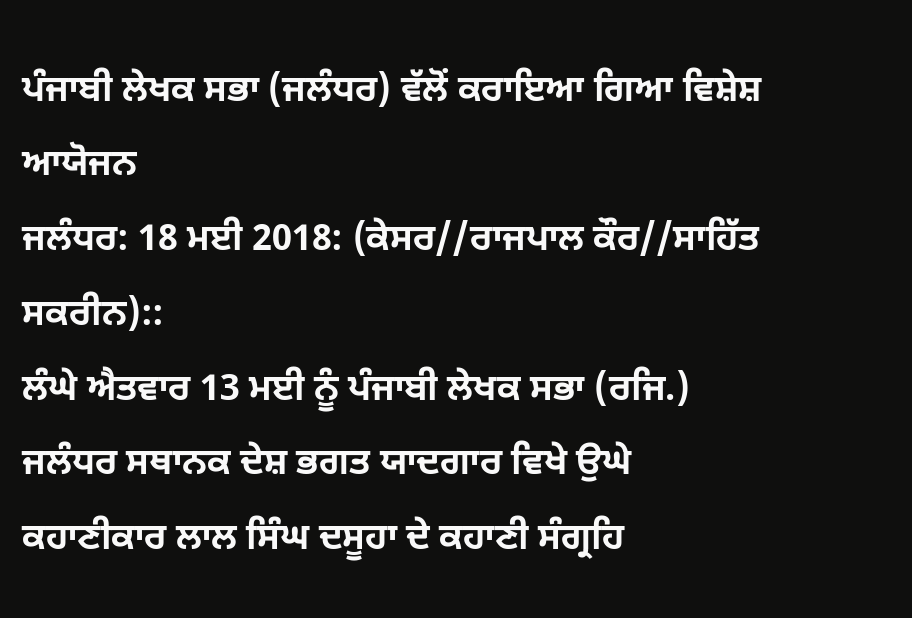ਪੰਜਾਬੀ ਲੇਖਕ ਸਭਾ (ਜਲੰਧਰ) ਵੱਲੋਂ ਕਰਾਇਆ ਗਿਆ ਵਿਸ਼ੇਸ਼ ਆਯੋਜਨ
ਜਲੰਧਰ: 18 ਮਈ 2018: (ਕੇਸਰ//ਰਾਜਪਾਲ ਕੌਰ//ਸਾਹਿੱਤ ਸਕਰੀਨ)::
ਲੰਘੇ ਐਤਵਾਰ 13 ਮਈ ਨੂੰ ਪੰਜਾਬੀ ਲੇਖਕ ਸਭਾ (ਰਜਿ.) ਜਲੰਧਰ ਸਥਾਨਕ ਦੇਸ਼ ਭਗਤ ਯਾਦਗਾਰ ਵਿਖੇ ਉਘੇ ਕਹਾਣੀਕਾਰ ਲਾਲ ਸਿੰਘ ਦਸੂਹਾ ਦੇ ਕਹਾਣੀ ਸੰਗ੍ਰਹਿ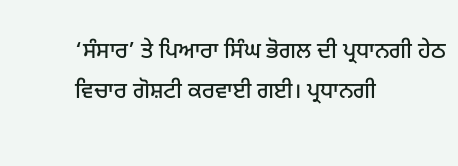‘ਸੰਸਾਰ’ ਤੇ ਪਿਆਰਾ ਸਿੰਘ ਭੋਗਲ ਦੀ ਪ੍ਰਧਾਨਗੀ ਹੇਠ ਵਿਚਾਰ ਗੋਸ਼ਟੀ ਕਰਵਾਈ ਗਈ। ਪ੍ਰਧਾਨਗੀ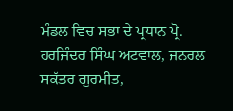ਮੰਡਲ ਵਿਚ ਸਭਾ ਦੇ ਪ੍ਰਧਾਨ ਪ੍ਰੋ. ਹਰਜਿੰਦਰ ਸਿੰਘ ਅਟਵਾਲ, ਜਨਰਲ ਸਕੱਤਰ ਗੁਰਮੀਤ,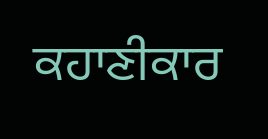ਕਹਾਣੀਕਾਰ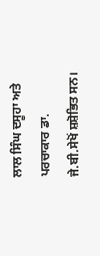ਲਾਲ ਸਿੰਘ ਦਸੂਹਾ ਅਤੇ ਪਰਚਾਕਾਰ ਡਾ. ਜੇ.ਬੀ.ਸੇਖੋਂ ਸ਼ਸ਼ੋਭਿਤ ਸਨ।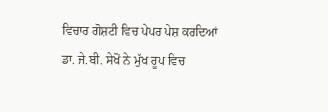ਵਿਚਾਰ ਗੋਸ਼ਟੀ ਵਿਚ ਪੇਪਰ ਪੇਸ਼ ਕਰਦਿਆਂ ਡਾ. ਜੇ.ਬੀ. ਸੇਖੋਂ ਨੇ ਮੁੱਖ ਰੂਪ ਵਿਚ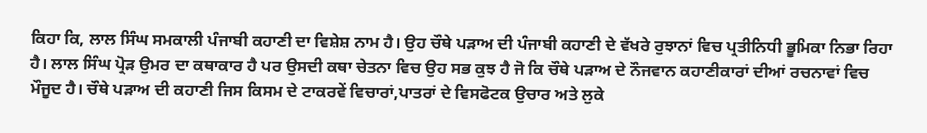ਕਿਹਾ ਕਿ, ਲਾਲ ਸਿੰਘ ਸਮਕਾਲੀ ਪੰਜਾਬੀ ਕਹਾਣੀ ਦਾ ਵਿਸ਼ੇਸ਼ ਨਾਮ ਹੈ। ਉਹ ਚੌਥੇ ਪੜਾਅ ਦੀ ਪੰਜਾਬੀ ਕਹਾਣੀ ਦੇ ਵੱਖਰੇ ਰੁਝਾਨਾਂ ਵਿਚ ਪ੍ਰਤੀਨਿਧੀ ਭੂਮਿਕਾ ਨਿਭਾ ਰਿਹਾ ਹੈ। ਲਾਲ ਸਿੰਘ ਪ੍ਰੋੜ ਉਮਰ ਦਾ ਕਥਾਕਾਰ ਹੈ ਪਰ ਉਸਦੀ ਕਥਾ ਚੇਤਨਾ ਵਿਚ ਉਹ ਸਭ ਕੁਝ ਹੈ ਜੋ ਕਿ ਚੌਥੇ ਪੜਾਅ ਦੇ ਨੌਜਵਾਨ ਕਹਾਣੀਕਾਰਾਂ ਦੀਆਂ ਰਚਨਾਵਾਂ ਵਿਚ ਮੌਜੂਦ ਹੈ। ਚੌਥੇ ਪੜਾਅ ਦੀ ਕਹਾਣੀ ਜਿਸ ਕਿਸਮ ਦੇ ਟਾਕਰਵੇਂ ਵਿਚਾਰਾਂ,ਪਾਤਰਾਂ ਦੇ ਵਿਸਫੋਟਕ ਉਚਾਰ ਅਤੇ ਲੁਕੇ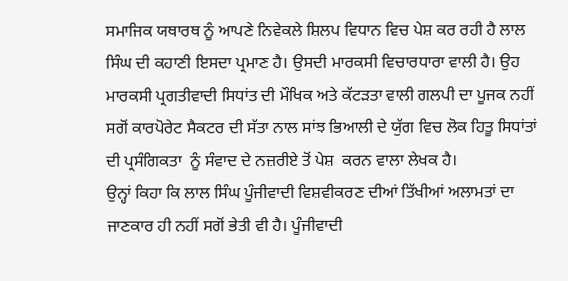ਸਮਾਜਿਕ ਯਥਾਰਥ ਨੂੰ ਆਪਣੇ ਨਿਵੇਕਲੇ ਸ਼ਿਲਪ ਵਿਧਾਨ ਵਿਚ ਪੇਸ਼ ਕਰ ਰਹੀ ਹੈ ਲਾਲ ਸਿੰਘ ਦੀ ਕਹਾਣੀ ਇਸਦਾ ਪ੍ਰਮਾਣ ਹੈ। ਉਸਦੀ ਮਾਰਕਸੀ ਵਿਚਾਰਧਾਰਾ ਵਾਲੀ ਹੈ। ਉਹ ਮਾਰਕਸੀ ਪ੍ਰਗਤੀਵਾਦੀ ਸਿਧਾਂਤ ਦੀ ਮੌਖਿਕ ਅਤੇ ਕੱਟੜਤਾ ਵਾਲੀ ਗਲਪੀ ਦਾ ਪੂਜਕ ਨਹੀਂ ਸਗੋਂ ਕਾਰਪੋਰੇਟ ਸੈਕਟਰ ਦੀ ਸੱਤਾ ਨਾਲ ਸਾਂਝ ਭਿਆਲੀ ਦੇ ਯੁੱਗ ਵਿਚ ਲੋਕ ਹਿਤੂ ਸਿਧਾਂਤਾਂ ਦੀ ਪ੍ਰਸੰਗਿਕਤਾ  ਨੂੰ ਸੰਵਾਦ ਦੇ ਨਜ਼ਰੀਏ ਤੋਂ ਪੇਸ਼  ਕਰਨ ਵਾਲਾ ਲੇਖਕ ਹੈ।
ਉਨ੍ਹਾਂ ਕਿਹਾ ਕਿ ਲਾਲ ਸਿੰਘ ਪੂੰਜੀਵਾਦੀ ਵਿਸ਼ਵੀਕਰਣ ਦੀਆਂ ਤਿੱਖੀਆਂ ਅਲਾਮਤਾਂ ਦਾ ਜਾਣਕਾਰ ਹੀ ਨਹੀਂ ਸਗੋਂ ਭੇਤੀ ਵੀ ਹੈ। ਪੂੰਜੀਵਾਦੀ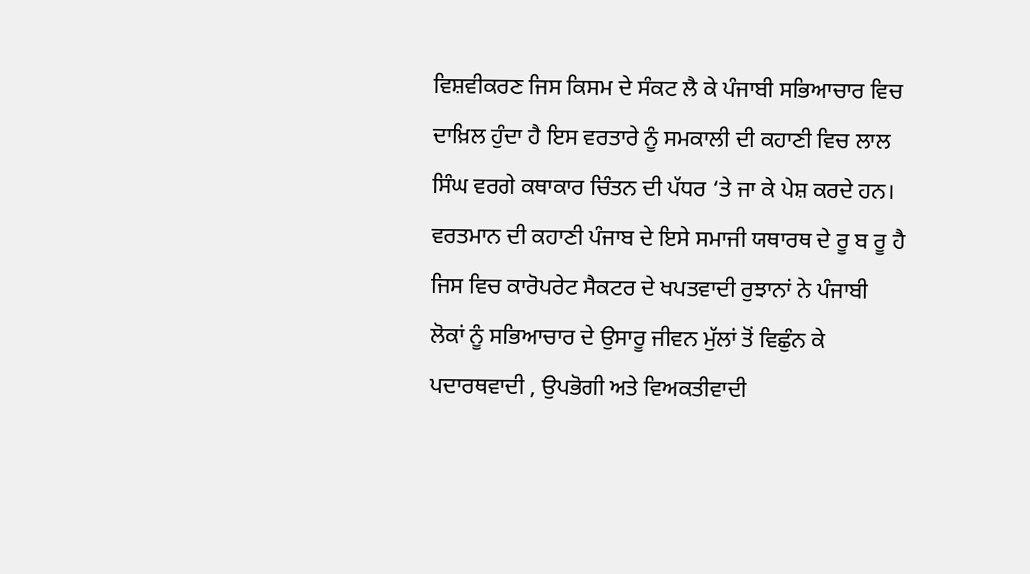ਵਿਸ਼ਵੀਕਰਣ ਜਿਸ ਕਿਸਮ ਦੇ ਸੰਕਟ ਲੈ ਕੇ ਪੰਜਾਬੀ ਸਭਿਆਚਾਰ ਵਿਚ ਦਾਖ਼ਿਲ ਹੁੰਦਾ ਹੈ ਇਸ ਵਰਤਾਰੇ ਨੂੰ ਸਮਕਾਲੀ ਦੀ ਕਹਾਣੀ ਵਿਚ ਲਾਲ ਸਿੰਘ ਵਰਗੇ ਕਥਾਕਾਰ ਚਿੰਤਨ ਦੀ ਪੱਧਰ ‘ਤੇ ਜਾ ਕੇ ਪੇਸ਼ ਕਰਦੇ ਹਨ। ਵਰਤਮਾਨ ਦੀ ਕਹਾਣੀ ਪੰਜਾਬ ਦੇ ਇਸੇ ਸਮਾਜੀ ਯਥਾਰਥ ਦੇ ਰੂ ਬ ਰੂ ਹੈ ਜਿਸ ਵਿਚ ਕਾਰੋਪਰੇਟ ਸੈਕਟਰ ਦੇ ਖਪਤਵਾਦੀ ਰੁਝਾਨਾਂ ਨੇ ਪੰਜਾਬੀ ਲੋਕਾਂ ਨੂੰ ਸਭਿਆਚਾਰ ਦੇ ਉਸਾਰੂ ਜੀਵਨ ਮੁੱਲਾਂ ਤੋਂ ਵਿਛੁੰਨ ਕੇ ਪਦਾਰਥਵਾਦੀ , ਉਪਭੋਗੀ ਅਤੇ ਵਿਅਕਤੀਵਾਦੀ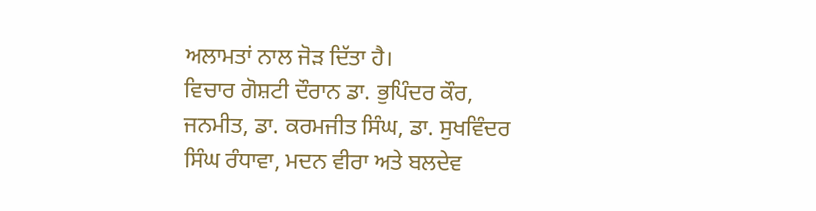ਅਲਾਮਤਾਂ ਨਾਲ ਜੋੜ ਦਿੱਤਾ ਹੈ।
ਵਿਚਾਰ ਗੋਸ਼ਟੀ ਦੌਰਾਨ ਡਾ. ਭੁਪਿੰਦਰ ਕੌਰ, ਜਨਮੀਤ, ਡਾ. ਕਰਮਜੀਤ ਸਿੰਘ, ਡਾ. ਸੁਖਵਿੰਦਰ ਸਿੰਘ ਰੰਧਾਵਾ, ਮਦਨ ਵੀਰਾ ਅਤੇ ਬਲਦੇਵ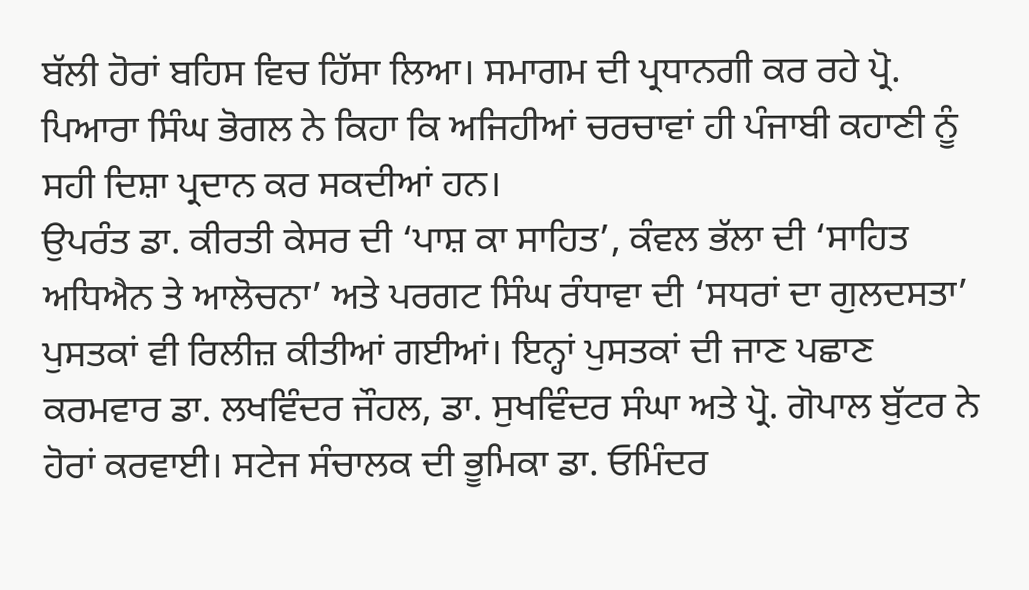ਬੱਲੀ ਹੋਰਾਂ ਬਹਿਸ ਵਿਚ ਹਿੱਸਾ ਲਿਆ। ਸਮਾਗਮ ਦੀ ਪ੍ਰਧਾਨਗੀ ਕਰ ਰਹੇ ਪ੍ਰੋ. ਪਿਆਰਾ ਸਿੰਘ ਭੋਗਲ ਨੇ ਕਿਹਾ ਕਿ ਅਜਿਹੀਆਂ ਚਰਚਾਵਾਂ ਹੀ ਪੰਜਾਬੀ ਕਹਾਣੀ ਨੂੰ ਸਹੀ ਦਿਸ਼ਾ ਪ੍ਰਦਾਨ ਕਰ ਸਕਦੀਆਂ ਹਨ।
ਉਪਰੰਤ ਡਾ. ਕੀਰਤੀ ਕੇਸਰ ਦੀ ‘ਪਾਸ਼ ਕਾ ਸਾਹਿਤ’, ਕੰਵਲ ਭੱਲਾ ਦੀ ‘ਸਾਹਿਤ ਅਧਿਐਨ ਤੇ ਆਲੋਚਨਾ’ ਅਤੇ ਪਰਗਟ ਸਿੰਘ ਰੰਧਾਵਾ ਦੀ ‘ਸਧਰਾਂ ਦਾ ਗੁਲਦਸਤਾ’ ਪੁਸਤਕਾਂ ਵੀ ਰਿਲੀਜ਼ ਕੀਤੀਆਂ ਗਈਆਂ। ਇਨ੍ਹਾਂ ਪੁਸਤਕਾਂ ਦੀ ਜਾਣ ਪਛਾਣ ਕਰਮਵਾਰ ਡਾ. ਲਖਵਿੰਦਰ ਜੌਹਲ, ਡਾ. ਸੁਖਵਿੰਦਰ ਸੰਘਾ ਅਤੇ ਪ੍ਰੋ. ਗੋਪਾਲ ਬੁੱਟਰ ਨੇ ਹੋਰਾਂ ਕਰਵਾਈ। ਸਟੇਜ ਸੰਚਾਲਕ ਦੀ ਭੂਮਿਕਾ ਡਾ. ਓਮਿੰਦਰ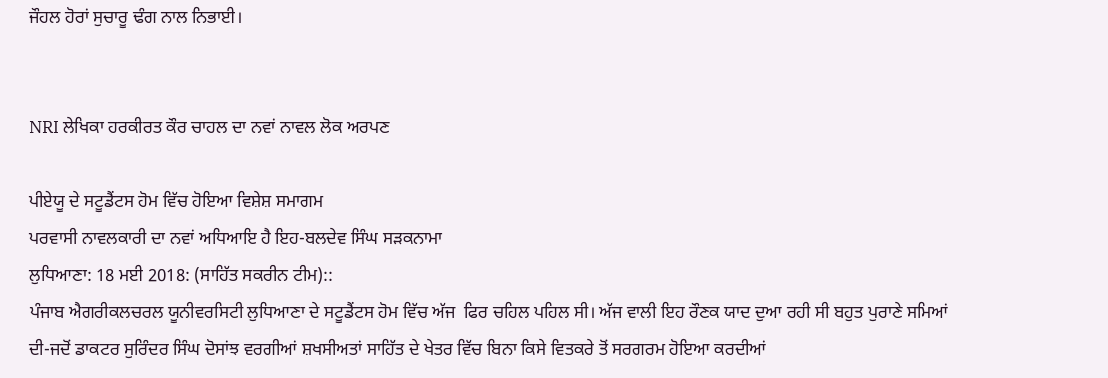ਜੌਹਲ ਹੋਰਾਂ ਸੁਚਾਰੂ ਢੰਗ ਨਾਲ ਨਿਭਾਈ।


NRI ਲੇਖਿਕਾ ਹਰਕੀਰਤ ਕੌਰ ਚਾਹਲ ਦਾ ਨਵਾਂ ਨਾਵਲ ਲੋਕ ਅਰਪਣ

ਪੀਏਯੂ ਦੇ ਸਟੂਡੈਂਟਸ ਹੋਮ ਵਿੱਚ ਹੋਇਆ ਵਿਸ਼ੇਸ਼ ਸਮਾਗਮ
ਪਰਵਾਸੀ ਨਾਵਲਕਾਰੀ ਦਾ ਨਵਾਂ ਅਧਿਆਇ ਹੈ ਇਹ-ਬਲਦੇਵ ਸਿੰਘ ਸੜਕਨਾਮਾ
ਲੁਧਿਆਣਾ: 18 ਮਈ 2018: (ਸਾਹਿੱਤ ਸਕਰੀਨ ਟੀਮ)::
ਪੰਜਾਬ ਐਗਰੀਕਲਚਰਲ ਯੂਨੀਵਰਸਿਟੀ ਲੁਧਿਆਣਾ ਦੇ ਸਟੂਡੈਂਟਸ ਹੋਮ ਵਿੱਚ ਅੱਜ  ਫਿਰ ਚਹਿਲ ਪਹਿਲ ਸੀ। ਅੱਜ ਵਾਲੀ ਇਹ ਰੌਣਕ ਯਾਦ ਦੁਆ ਰਹੀ ਸੀ ਬਹੁਤ ਪੁਰਾਣੇ ਸਮਿਆਂ ਦੀ-ਜਦੋਂ ਡਾਕਟਰ ਸੁਰਿੰਦਰ ਸਿੰਘ ਦੋਸਾਂਝ ਵਰਗੀਆਂ ਸ਼ਖਸੀਅਤਾਂ ਸਾਹਿੱਤ ਦੇ ਖੇਤਰ ਵਿੱਚ ਬਿਨਾ ਕਿਸੇ ਵਿਤਕਰੇ ਤੋਂ ਸਰਗਰਮ ਹੋਇਆ ਕਰਦੀਆਂ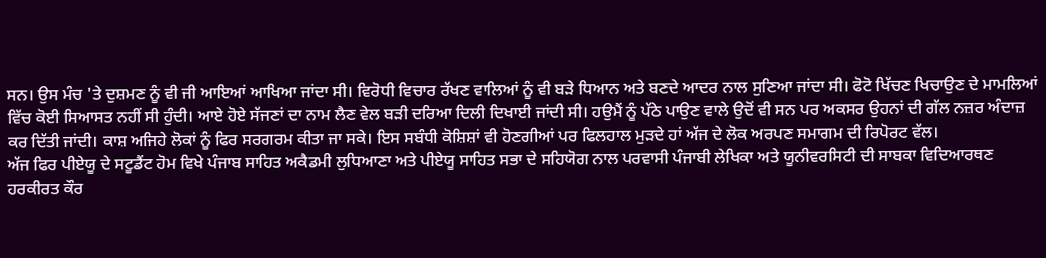ਸਨ। ਉਸ ਮੰਚ 'ਤੇ ਦੁਸ਼ਮਣ ਨੂੰ ਵੀ ਜੀ ਆਇਆਂ ਆਖਿਆ ਜਾਂਦਾ ਸੀ। ਵਿਰੋਧੀ ਵਿਚਾਰ ਰੱਖਣ ਵਾਲਿਆਂ ਨੂੰ ਵੀ ਬੜੇ ਧਿਆਨ ਅਤੇ ਬਣਦੇ ਆਦਰ ਨਾਲ ਸੁਣਿਆ ਜਾਂਦਾ ਸੀ। ਫੋਟੋ ਖਿੱਚਣ ਖਿਚਾਉਣ ਦੇ ਮਾਮਲਿਆਂ ਵਿੱਚ ਕੋਈ ਸਿਆਸਤ ਨਹੀਂ ਸੀ ਹੁੰਦੀ। ਆਏ ਹੋਏ ਸੱਜਣਾਂ ਦਾ ਨਾਮ ਲੈਣ ਵੇਲ ਬੜੀ ਦਰਿਆ ਦਿਲੀ ਦਿਖਾਈ ਜਾਂਦੀ ਸੀ। ਹਉਮੈਂ ਨੂੰ ਪੱਠੇ ਪਾਉਣ ਵਾਲੇ ਉਦੋਂ ਵੀ ਸਨ ਪਰ ਅਕਸਰ ਉਹਨਾਂ ਦੀ ਗੱਲ ਨਜ਼ਰ ਅੰਦਾਜ਼ ਕਰ ਦਿੱਤੀ ਜਾਂਦੀ। ਕਾਸ਼ ਅਜਿਹੇ ਲੋਕਾਂ ਨੂੰ ਫਿਰ ਸਰਗਰਮ ਕੀਤਾ ਜਾ ਸਕੇ। ਇਸ ਸਬੰਧੀ ਕੋਸ਼ਿਸ਼ਾਂ ਵੀ ਹੋਣਗੀਆਂ ਪਰ ਫਿਲਹਾਲ ਮੁੜਦੇ ਹਾਂ ਅੱਜ ਦੇ ਲੋਕ ਅਰਪਣ ਸਮਾਗਮ ਦੀ ਰਿਪੋਰਟ ਵੱਲ।
ਅੱਜ ਫਿਰ ਪੀਏਯੂ ਦੇ ਸਟੂਡੈਂਟ ਹੋਮ ਵਿਖੇ ਪੰਜਾਬ ਸਾਹਿਤ ਅਕੈਡਮੀ ਲੁਧਿਆਣਾ ਅਤੇ ਪੀਏਯੂ ਸਾਹਿਤ ਸਭਾ ਦੇ ਸਹਿਯੋਗ ਨਾਲ ਪਰਵਾਸੀ ਪੰਜਾਬੀ ਲੇਖਿਕਾ ਅਤੇ ਯੂਨੀਵਰਸਿਟੀ ਦੀ ਸਾਬਕਾ ਵਿਦਿਆਰਥਣ ਹਰਕੀਰਤ ਕੌਰ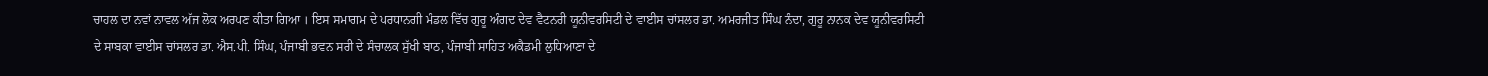ਚਾਹਲ ਦਾ ਨਵਾਂ ਨਾਵਲ ਅੱਜ ਲੋਕ ਅਰਪਣ ਕੀਤਾ ਗਿਆ । ਇਸ ਸਮਾਗਮ ਦੇ ਪਰਧਾਨਗੀ ਮੰਡਲ ਵਿੱਚ ਗੁਰੂ ਅੰਗਦ ਦੇਵ ਵੈਟਨਰੀ ਯੂਨੀਵਰਸਿਟੀ ਦੇ ਵਾਈਸ ਚਾਂਸਲਰ ਡਾ. ਅਮਰਜੀਤ ਸਿੰਘ ਨੰਦਾ, ਗੁਰੂ ਨਾਨਕ ਦੇਵ ਯੂਨੀਵਰਸਿਟੀ ਦੇ ਸਾਬਕਾ ਵਾਈਸ ਚਾਂਸਲਰ ਡਾ. ਐਸ.ਪੀ. ਸਿੰਘ, ਪੰਜਾਬੀ ਭਵਨ ਸਰੀ ਦੇ ਸੰਚਾਲਕ ਸੁੱਖੀ ਬਾਠ, ਪੰਜਾਬੀ ਸਾਹਿਤ ਅਕੈਡਮੀ ਲੁਧਿਆਣਾ ਦੇ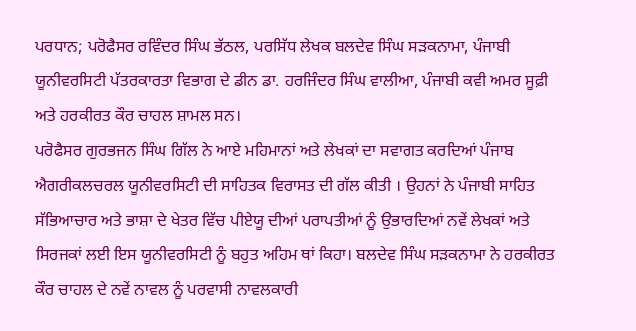ਪਰਧਾਨ; ਪਰੋਫੈਸਰ ਰਵਿੰਦਰ ਸਿੰਘ ਭੱਠਲ, ਪਰਸਿੱਧ ਲੇਖਕ ਬਲਦੇਵ ਸਿੰਘ ਸੜਕਨਾਮਾ, ਪੰਜਾਬੀ ਯੂਨੀਵਰਸਿਟੀ ਪੱਤਰਕਾਰਤਾ ਵਿਭਾਗ ਦੇ ਡੀਨ ਡਾ. ਹਰਜਿੰਦਰ ਸਿੰਘ ਵਾਲੀਆ, ਪੰਜਾਬੀ ਕਵੀ ਅਮਰ ਸੂਫ਼ੀ ਅਤੇ ਹਰਕੀਰਤ ਕੌਰ ਚਾਹਲ ਸ਼ਾਮਲ ਸਨ।
ਪਰੋਫੈਸਰ ਗੁਰਭਜਨ ਸਿੰਘ ਗਿੱਲ ਨੇ ਆਏ ਮਹਿਮਾਨਾਂ ਅਤੇ ਲੇਖਕਾਂ ਦਾ ਸਵਾਗਤ ਕਰਦਿਆਂ ਪੰਜਾਬ ਐਗਰੀਕਲਚਰਲ ਯੂਨੀਵਰਸਿਟੀ ਦੀ ਸਾਹਿਤਕ ਵਿਰਾਸਤ ਦੀ ਗੱਲ ਕੀਤੀ । ਉਹਨਾਂ ਨੇ ਪੰਜਾਬੀ ਸਾਹਿਤ ਸੱਭਿਆਚਾਰ ਅਤੇ ਭਾਸ਼ਾ ਦੇ ਖੇਤਰ ਵਿੱਚ ਪੀਏਯੂ ਦੀਆਂ ਪਰਾਪਤੀਆਂ ਨੂੰ ਉਭਾਰਦਿਆਂ ਨਵੇਂ ਲੇਖਕਾਂ ਅਤੇ ਸਿਰਜਕਾਂ ਲਈ ਇਸ ਯੂਨੀਵਰਸਿਟੀ ਨੂੰ ਬਹੁਤ ਅਹਿਮ ਥਾਂ ਕਿਹਾ। ਬਲਦੇਵ ਸਿੰਘ ਸੜਕਨਾਮਾ ਨੇ ਹਰਕੀਰਤ ਕੌਰ ਚਾਹਲ ਦੇ ਨਵੇਂ ਨਾਵਲ ਨੂੰ ਪਰਵਾਸੀ ਨਾਵਲਕਾਰੀ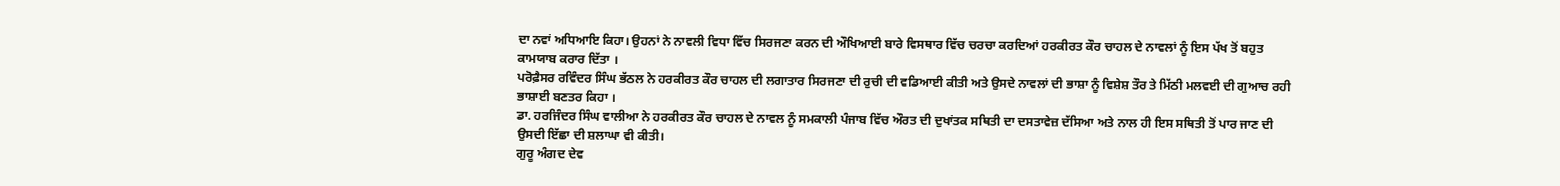ਦਾ ਨਵਾਂ ਅਧਿਆਇ ਕਿਹਾ। ਉਹਨਾਂ ਨੇ ਨਾਵਲੀ ਵਿਧਾ ਵਿੱਚ ਸਿਰਜਣਾ ਕਰਨ ਦੀ ਔਖਿਆਈ ਬਾਰੇ ਵਿਸਥਾਰ ਵਿੱਚ ਚਰਚਾ ਕਰਦਿਆਂ ਹਰਕੀਰਤ ਕੌਰ ਚਾਹਲ ਦੇ ਨਾਵਲਾਂ ਨੂੰ ਇਸ ਪੱਖ ਤੋਂ ਬਹੁਤ ਕਾਮਯਾਬ ਕਰਾਰ ਦਿੱਤਾ ।
ਪਰੋਫ਼ੈਸਰ ਰਵਿੰਦਰ ਸਿੰਘ ਭੱਠਲ ਨੇ ਹਰਕੀਰਤ ਕੌਰ ਚਾਹਲ ਦੀ ਲਗਾਤਾਰ ਸਿਰਜਣਾ ਦੀ ਰੁਚੀ ਦੀ ਵਡਿਆਈ ਕੀਤੀ ਅਤੇ ਉਸਦੇ ਨਾਵਲਾਂ ਦੀ ਭਾਸ਼ਾ ਨੂੰ ਵਿਸ਼ੇਸ਼ ਤੌਰ ਤੇ ਮਿੱਠੀ ਮਲਵਈ ਦੀ ਗੁਆਚ ਰਹੀ ਭਾਸ਼ਾਈ ਬਣਤਰ ਕਿਹਾ ।
ਡਾ. ਹਰਜਿੰਦਰ ਸਿੰਘ ਵਾਲੀਆ ਨੇ ਹਰਕੀਰਤ ਕੌਰ ਚਾਹਲ ਦੇ ਨਾਵਲ ਨੂੰ ਸਮਕਾਲੀ ਪੰਜਾਬ ਵਿੱਚ ਔਰਤ ਦੀ ਦੁਖਾਂਤਕ ਸਥਿਤੀ ਦਾ ਦਸਤਾਵੇਜ਼ ਦੱਸਿਆ ਅਤੇ ਨਾਲ ਹੀ ਇਸ ਸਥਿਤੀ ਤੋਂ ਪਾਰ ਜਾਣ ਦੀ ਉਸਦੀ ਇੱਛਾ ਦੀ ਸ਼ਲਾਘਾ ਵੀ ਕੀਤੀ।
ਗੁਰੂ ਅੰਗਦ ਦੇਵ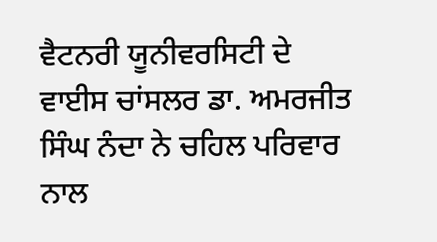ਵੈਟਨਰੀ ਯੂਨੀਵਰਸਿਟੀ ਦੇ ਵਾਈਸ ਚਾਂਸਲਰ ਡਾ. ਅਮਰਜੀਤ ਸਿੰਘ ਨੰਦਾ ਨੇ ਚਹਿਲ ਪਰਿਵਾਰ ਨਾਲ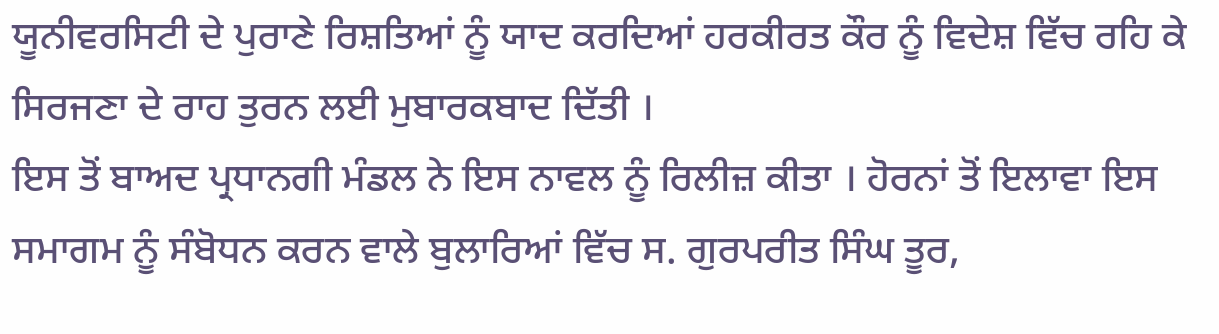ਯੂਨੀਵਰਸਿਟੀ ਦੇ ਪੁਰਾਣੇ ਰਿਸ਼ਤਿਆਂ ਨੂੰ ਯਾਦ ਕਰਦਿਆਂ ਹਰਕੀਰਤ ਕੌਰ ਨੂੰ ਵਿਦੇਸ਼ ਵਿੱਚ ਰਹਿ ਕੇ ਸਿਰਜਣਾ ਦੇ ਰਾਹ ਤੁਰਨ ਲਈ ਮੁਬਾਰਕਬਾਦ ਦਿੱਤੀ ।
ਇਸ ਤੋਂ ਬਾਅਦ ਪ੍ਰਧਾਨਗੀ ਮੰਡਲ ਨੇ ਇਸ ਨਾਵਲ ਨੂੰ ਰਿਲੀਜ਼ ਕੀਤਾ । ਹੋਰਨਾਂ ਤੋਂ ਇਲਾਵਾ ਇਸ ਸਮਾਗਮ ਨੂੰ ਸੰਬੋਧਨ ਕਰਨ ਵਾਲੇ ਬੁਲਾਰਿਆਂ ਵਿੱਚ ਸ. ਗੁਰਪਰੀਤ ਸਿੰਘ ਤੂਰ,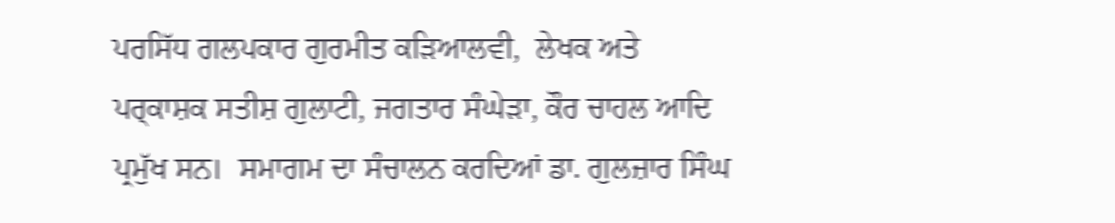ਪਰਸਿੱਧ ਗਲਪਕਾਰ ਗੁਰਮੀਤ ਕੜਿਆਲਵੀ,  ਲੇਖਕ ਅਤੇ ਪਰ੍ਕਾਸ਼ਕ ਸਤੀਸ਼ ਗੁਲਾਟੀ, ਜਗਤਾਰ ਸੰਘੇੜਾ, ਕੌਰ ਚਾਹਲ ਆਦਿ ਪ੍ਰਮੁੱਖ ਸਨ।  ਸਮਾਗਮ ਦਾ ਸੰਚਾਲਨ ਕਰਦਿਆਂ ਡਾ. ਗੁਲਜ਼ਾਰ ਸਿੰਘ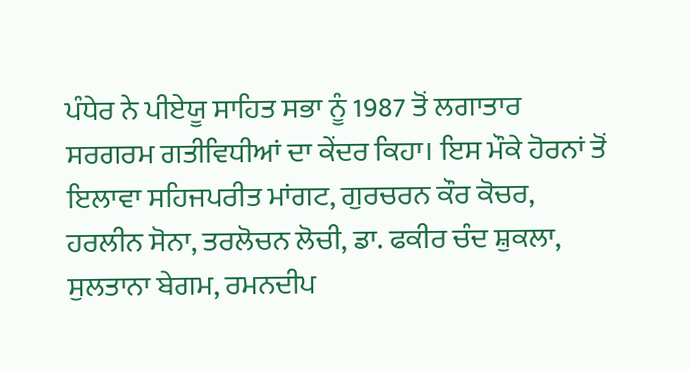ਪੰਧੇਰ ਨੇ ਪੀਏਯੂ ਸਾਹਿਤ ਸਭਾ ਨੂੰ 1987 ਤੋਂ ਲਗਾਤਾਰ ਸਰਗਰਮ ਗਤੀਵਿਧੀਆਂ ਦਾ ਕੇਂਦਰ ਕਿਹਾ। ਇਸ ਮੌਕੇ ਹੋਰਨਾਂ ਤੋਂ ਇਲਾਵਾ ਸਹਿਜਪਰੀਤ ਮਾਂਗਟ, ਗੁਰਚਰਨ ਕੌਰ ਕੋਚਰ, ਹਰਲੀਨ ਸੋਨਾ, ਤਰਲੋਚਨ ਲੋਚੀ, ਡਾ. ਫਕੀਰ ਚੰਦ ਸ਼ੁਕਲਾ, ਸੁਲਤਾਨਾ ਬੇਗਮ, ਰਮਨਦੀਪ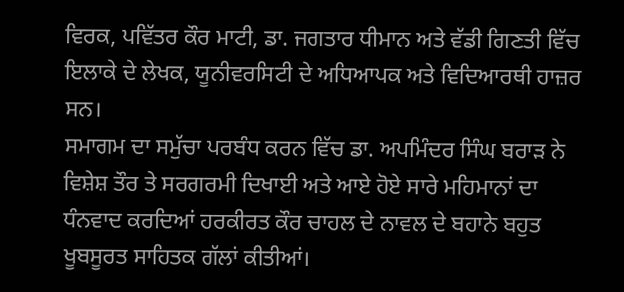ਵਿਰਕ, ਪਵਿੱਤਰ ਕੌਰ ਮਾਟੀ, ਡਾ. ਜਗਤਾਰ ਧੀਮਾਨ ਅਤੇ ਵੱਡੀ ਗਿਣਤੀ ਵਿੱਚ ਇਲਾਕੇ ਦੇ ਲੇਖਕ, ਯੂਨੀਵਰਸਿਟੀ ਦੇ ਅਧਿਆਪਕ ਅਤੇ ਵਿਦਿਆਰਥੀ ਹਾਜ਼ਰ ਸਨ।
ਸਮਾਗਮ ਦਾ ਸਮੁੱਚਾ ਪਰਬੰਧ ਕਰਨ ਵਿੱਚ ਡਾ. ਅਪਮਿੰਦਰ ਸਿੰਘ ਬਰਾੜ ਨੇ ਵਿਸ਼ੇਸ਼ ਤੌਰ ਤੇ ਸਰਗਰਮੀ ਦਿਖਾਈ ਅਤੇ ਆਏ ਹੋਏ ਸਾਰੇ ਮਹਿਮਾਨਾਂ ਦਾ ਧੰਨਵਾਦ ਕਰਦਿਆਂ ਹਰਕੀਰਤ ਕੌਰ ਚਾਹਲ ਦੇ ਨਾਵਲ ਦੇ ਬਹਾਨੇ ਬਹੁਤ ਖੂਬਸੂਰਤ ਸਾਹਿਤਕ ਗੱਲਾਂ ਕੀਤੀਆਂ।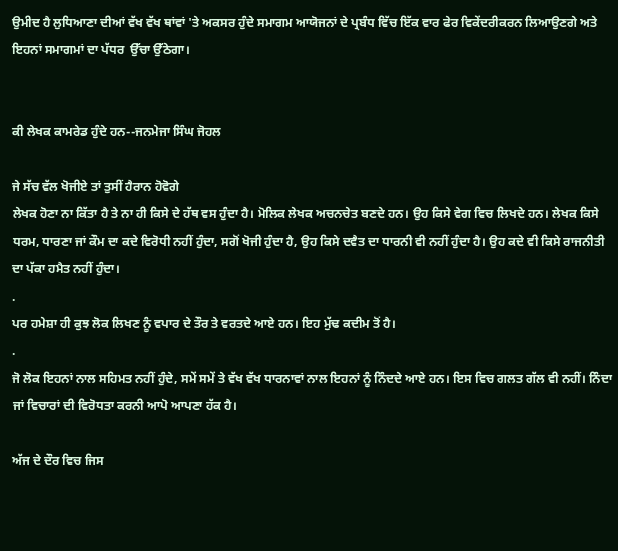ਉਮੀਦ ਹੈ ਲੁਧਿਆਣਾ ਦੀਆਂ ਵੱਖ ਵੱਖ ਥਾਂਵਾਂ 'ਤੇ ਅਕਸਰ ਹੁੰਦੇ ਸਮਾਗਮ ਆਯੋਜਨਾਂ ਦੇ ਪ੍ਰਬੰਧ ਵਿੱਚ ਇੱਕ ਵਾਰ ਫੇਰ ਵਿਕੇਂਦਰੀਕਰਨ ਲਿਆਉਣਗੇ ਅਤੇ ਇਹਨਾਂ ਸਮਾਗਮਾਂ ਦਾ ਪੱਧਰ  ਉੱਚਾ ਉੱਠੇਗਾ।


ਕੀ ਲੇਖਕ ਕਾਮਰੇਡ ਹੁੰਦੇ ਹਨ--ਜਨਮੇਜਾ ਸਿੰਘ ਜੋਹਲ

ਜੇ ਸੱਚ ਵੱਲ ਖੋਜੀਏ ਤਾਂ ਤੁਸੀਂ ਹੈਰਾਨ ਹੋਵੋਗੇ
ਲੇਖਕ ਹੋਣਾ ਨਾ ਕਿੱਤਾ ਹੈ ਤੇ ਨਾ ਹੀ ਕਿਸੇ ਦੇ ਹੱਥ ਵਸ ਹੁੰਦਾ ਹੈ। ਮੋਲਿਕ ਲੇਖਕ ਅਚਨਚੇਤ ਬਣਦੇ ਹਨ। ਉਹ ਕਿਸੇ ਵੇਗ ਵਿਚ ਲਿਖਦੇ ਹਨ। ਲੇਖਕ ਕਿਸੇ ਧਰਮ, ਧਾਰਣਾ ਜਾਂ ਕੌਮ ਦਾ ਕਦੇ ਵਿਰੋਧੀ ਨਹੀਂ ਹੁੰਦਾ, ਸਗੋਂ ਖੋਜੀ ਹੁੰਦਾ ਹੈ, ਉਹ ਕਿਸੇ ਦਵੈਤ ਦਾ ਧਾਰਨੀ ਵੀ ਨਹੀਂ ਹੁੰਦਾ ਹੈ। ਉਹ ਕਦੇ ਵੀ ਕਿਸੇ ਰਾਜਨੀਤੀ ਦਾ ਪੱਕਾ ਹਮੈਤ ਨਹੀਂ ਹੁੰਦਾ।
.
ਪਰ ਹਮੇਸ਼ਾ ਹੀ ਕੁਝ ਲੋਕ ਲਿਖਣ ਨੂੰ ਵਪਾਰ ਦੇ ਤੌਰ ਤੇ ਵਰਤਦੇ ਆਏ ਹਨ। ਇਹ ਮੁੱਢ ਕਦੀਮ ਤੋਂ ਹੈ।
.
ਜੋ ਲੋਕ ਇਹਨਾਂ ਨਾਲ ਸਹਿਮਤ ਨਹੀਂ ਹੁੰਦੇ, ਸਮੇਂ ਸਮੇਂ ਤੇ ਵੱਖ ਵੱਖ ਧਾਰਨਾਵਾਂ ਨਾਲ ਇਹਨਾਂ ਨੂੰ ਨਿੰਦਦੇ ਆਏ ਹਨ। ਇਸ ਵਿਚ ਗਲਤ ਗੱਲ ਵੀ ਨਹੀਂ। ਨਿੰਦਾ ਜਾਂ ਵਿਚਾਰਾਂ ਦੀ ਵਿਰੋਧਤਾ ਕਰਨੀ ਆਪੋ ਆਪਣਾ ਹੱਕ ਹੈ।

ਅੱਜ ਦੇ ਦੌਰ ਵਿਚ ਜਿਸ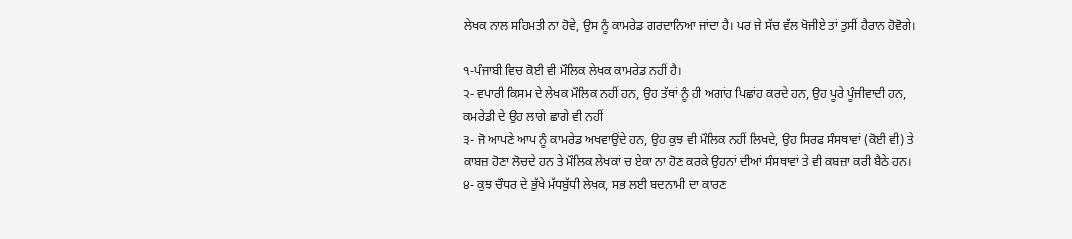ਲੇਖਕ ਨਾਲ ਸਹਿਮਤੀ ਨਾ ਹੋਵੇ, ਉਸ ਨੂੰ ਕਾਮਰੇਡ ਗਰਦਾਨਿਆ ਜਾਂਦਾ ਹੈ। ਪਰ ਜੇ ਸੱਚ ਵੱਲ ਖੋਜੀਏ ਤਾਂ ਤੁਸੀਂ ਹੈਰਾਨ ਹੋਵੋਗੇ।

੧-ਪੰਜਾਬੀ ਵਿਚ ਕੋਈ ਵੀ ਮੌਲਿਕ ਲੇਖਕ ਕਾਮਰੇਡ ਨਹੀਂ ਹੈ।
੨- ਵਪਾਰੀ ਕਿਸਮ ਦੇ ਲੇਖਕ ਮੌਲਿਕ ਨਹੀਂ ਹਨ, ਉਹ ਤੱਥਾਂ ਨੂੰ ਹੀ ਅਗਾਂਹ ਪਿਛਾਂਹ ਕਰਦੇ ਹਨ, ਉਹ ਪੂਰੇ ਪੂੰਜੀਵਾਦੀ ਹਨ, ਕਮਰੇਡੀ ਦੇ ਉਹ ਲਾਗੇ ਛਾਗੇ ਵੀ ਨਹੀਂ
੩- ਜੋ ਆਪਣੇ ਆਪ ਨੂੰ ਕਾਮਰੇਡ ਅਖਵਾਉਂਦੇ ਹਨ, ਉਹ ਕੁਝ ਵੀ ਮੌਲਿਕ ਨਹੀਂ ਲਿਖਦੇ, ਉਹ ਸਿਰਫ ਸੰਸਥਾਵਾਂ (ਕੋਈ ਵੀ) ਤੇ ਕਾਬਜ਼ ਹੋਣਾ ਲੋਚਦੇ ਹਨ ਤੇ ਮੌਲਿਕ ਲੇਖਕਾਂ ਚ ਏਕਾ ਨਾ ਹੋਣ ਕਰਕੇ ਉਹਨਾਂ ਦੀਆਂ ਸੰਸਥਾਵਾਂ ਤੇ ਵੀ ਕਬਜ਼ਾ ਕਰੀ ਬੈਠੇ ਹਨ।
੪- ਕੁਝ ਚੌਧਰ ਦੇ ਭੁੱਖੇ ਮੱਧਬੁੱਧੀ ਲੇਖਕ, ਸਭ ਲਈ ਬਦਨਾਮੀ ਦਾ ਕਾਰਣ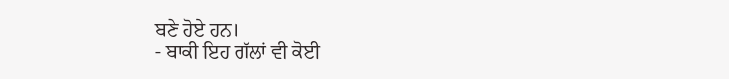ਬਣੇ ਹੋਏ ਹਨ।
- ਬਾਕੀ ਇਹ ਗੱਲਾਂ ਵੀ ਕੋਈ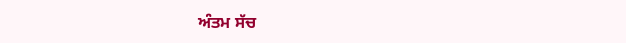ਅੰਤਮ ਸੱਚ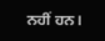ਨਹੀਂ ਹਨ।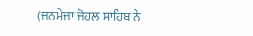(ਜਨਮੇਜਾ ਜੋਹਲ ਸਾਹਿਬ ਨੇ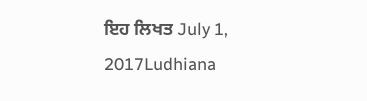ਇਹ ਲਿਖਤ July 1, 2017Ludhiana